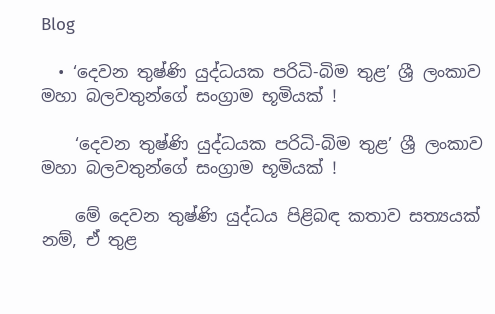Blog

  • ‘දෙවන තුෂ්ණි යුද්ධයක පරිධි-බිම තුළ’ ශ්‍රී ලංකාව මහා බලවතුන්ගේ සංග්‍රාම භූමියක් !

    ‘දෙවන තුෂ්ණි යුද්ධයක පරිධි-බිම තුළ’ ශ්‍රී ලංකාව මහා බලවතුන්ගේ සංග්‍රාම භූමියක් !

    මේ දෙවන තුෂ්ණි යුද්ධය පිළිබඳ කතාව සත්‍යයක් නම්, ඒ තුළ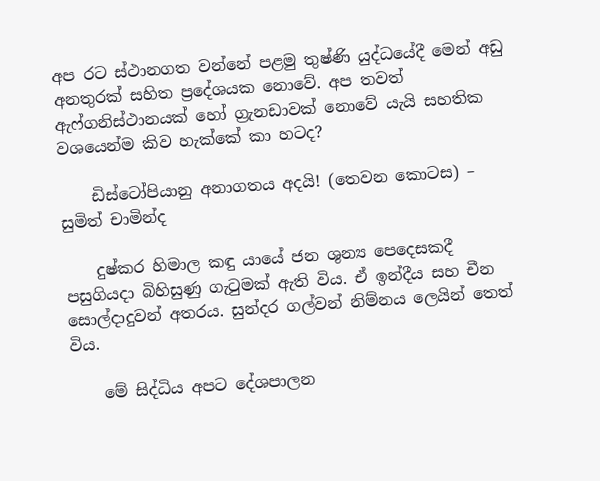අප රට ස්ථානගත වන්නේ පළමු තුෂ්ණි යුද්ධයේදී මෙන් අඩු අනතුරක් සහිත ප්‍රදේශයක නොවේ. අප තවත් ඇෆ්ගනිස්ථානයක් හෝ ග්‍රැනඩාවක් නොවේ යැයි සහතික වශයෙන්ම කිව හැක්කේ කා හටද?

    ඩිස්ටෝපියානු අනාගතය අදයි! (තෙවන කොටස) – සුමිත් චාමින්ද

    දුෂ්කර හිමාල කඳු යායේ ජන ශුන්‍ය පෙදෙසකදී පසුගියදා බිහිසුණු ගැටුමක් ඇති විය. ඒ ඉන්දීය සහ චීන සොල්දාදුවන් අතරය. සුන්දර ගල්වන් නිම්නය ලෙයින් තෙත් විය.

    මේ සිද්ධිය අපට දේශපාලන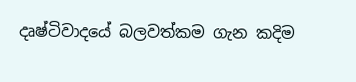දෘෂ්ටිවාදයේ බලවත්කම ගැන කදිම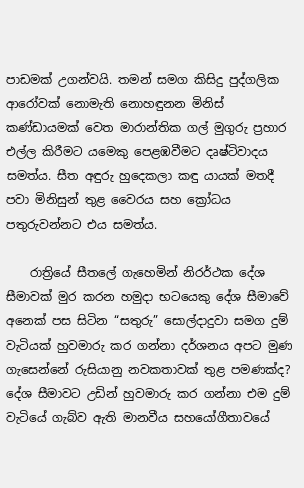පාඩමක් උගන්වයි. තමන් සමග කිසිදු පුද්ගලික ආරෝවක් නොමැති නොහඳුනන මිනිස් කණ්ඩායමක් වෙත මාරාන්තික ගල් මුගුරු ප්‍රහාර එල්ල කිරීමට යමෙකු පෙළඹවීමට දෘෂ්ටිවාදය සමත්ය. සීත අඳුරු හුදෙකලා කඳු යායක් මතදී පවා මිනිසුන් තුළ වෛරය සහ ක්‍රෝධය පතුරුවන්නට එය සමත්ය.

    රාත්‍රියේ සීතලේ ගැහෙමින් නිරර්ථක දේශ සීමාවක් මුර කරන හමුදා භටයෙකු දේශ සීමාවේ අනෙක් පස සිටින “සතුරු” සොල්දාදුවා සමග දුම් වැටියක් හුවමාරු කර ගන්නා දර්ශනය අපට මුණ ගැසෙන්නේ රුසියානු නවකතාවක් තුළ පමණක්ද? දේශ සීමාවට උඩින් හුවමාරු කර ගන්නා එම දුම් වැටියේ ගැබ්ව ඇති මානවීය සහයෝගීතාවයේ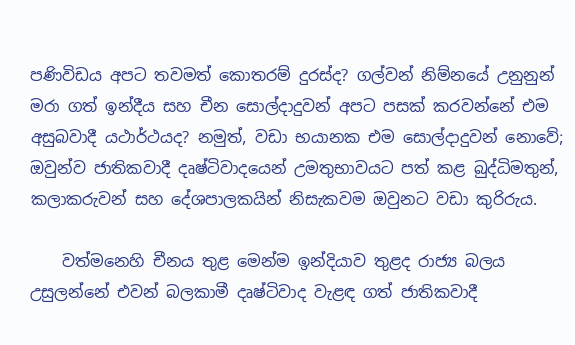පණිවිඩය අපට තවමත් කොතරම් දුරස්ද? ගල්වන් නිම්නයේ උනුනුන් මරා ගත් ඉන්දීය සහ චීන සොල්දාදුවන් අපට පසක් කරවන්නේ එම අසුබවාදී යථාර්ථයද? නමුත්, වඩා භයානක එම සොල්දාදුවන් නොවේ; ඔවුන්ව ජාතිකවාදී දෘෂ්ටිවාදයෙන් උමතුභාවයට පත් කළ බුද්ධිමතුන්, කලාකරුවන් සහ දේශපාලකයින් නිසැකවම ඔවුනට වඩා කුරිරුය.

    වත්මනෙහි චීනය තුළ මෙන්ම ඉන්දියාව තුළද රාජ්‍ය බලය උසුලන්නේ එවන් බලකාමී දෘෂ්ටිවාද වැළඳ ගත් ජාතිකවාදී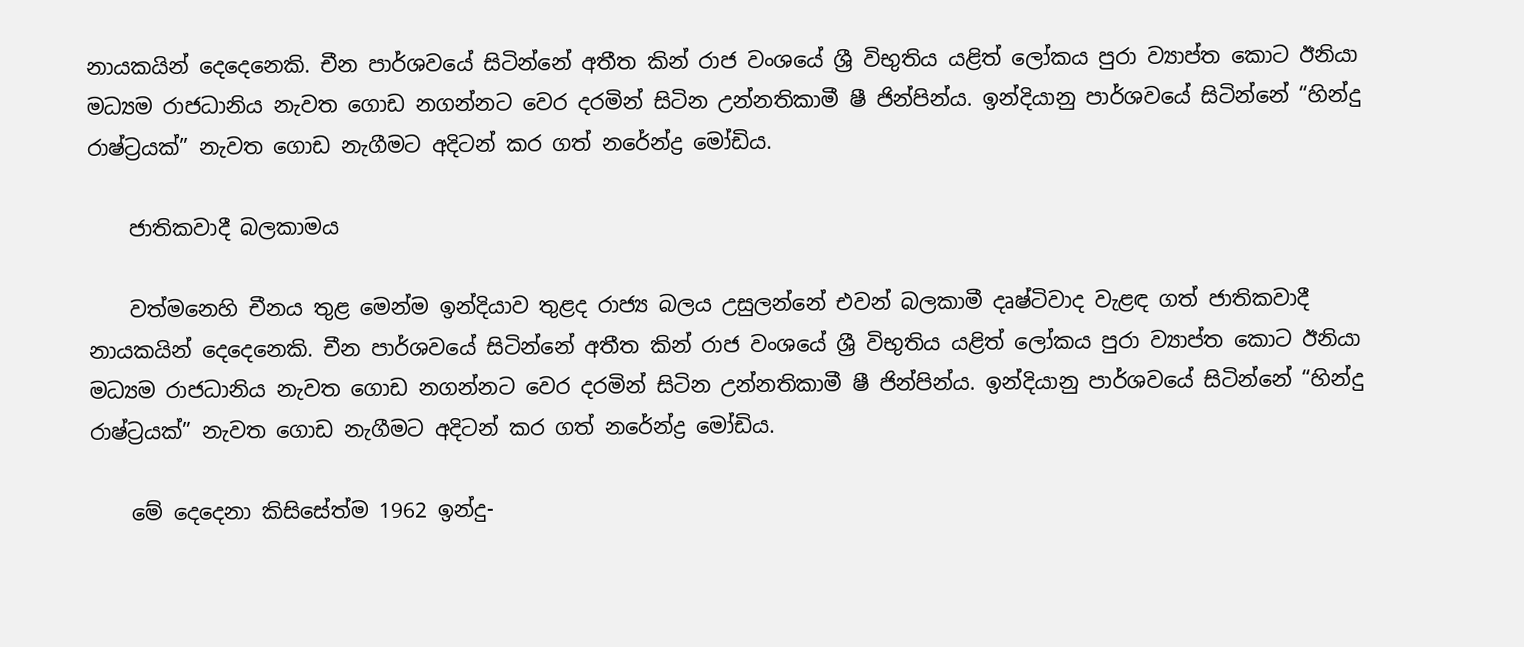නායකයින් දෙදෙනෙකි. චීන පාර්ශවයේ සිටින්නේ අතීත කින් රාජ වංශයේ ශ්‍රී විභුතිය යළිත් ලෝකය පුරා ව්‍යාප්ත කොට ඊනියා මධ්‍යම රාජධානිය නැවත ගොඩ නගන්නට වෙර දරමින් සිටින උන්නතිකාමී ෂී ජින්පින්ය. ඉන්දියානු පාර්ශවයේ සිටින්නේ “හින්දු රාෂ්ට්‍රයක්” නැවත ගොඩ නැගීමට අදිටන් කර ගත් නරේන්ද්‍ර මෝඩිය.

    ජාතිකවාදී බලකාමය

    වත්මනෙහි චීනය තුළ මෙන්ම ඉන්දියාව තුළද රාජ්‍ය බලය උසුලන්නේ එවන් බලකාමී දෘෂ්ටිවාද වැළඳ ගත් ජාතිකවාදී නායකයින් දෙදෙනෙකි. චීන පාර්ශවයේ සිටින්නේ අතීත කින් රාජ වංශයේ ශ්‍රී විභුතිය යළිත් ලෝකය පුරා ව්‍යාප්ත කොට ඊනියා මධ්‍යම රාජධානිය නැවත ගොඩ නගන්නට වෙර දරමින් සිටින උන්නතිකාමී ෂී ජින්පින්ය. ඉන්දියානු පාර්ශවයේ සිටින්නේ “හින්දු රාෂ්ට්‍රයක්” නැවත ගොඩ නැගීමට අදිටන් කර ගත් නරේන්ද්‍ර මෝඩිය.

    මේ දෙදෙනා කිසිසේත්ම 1962 ඉන්දු-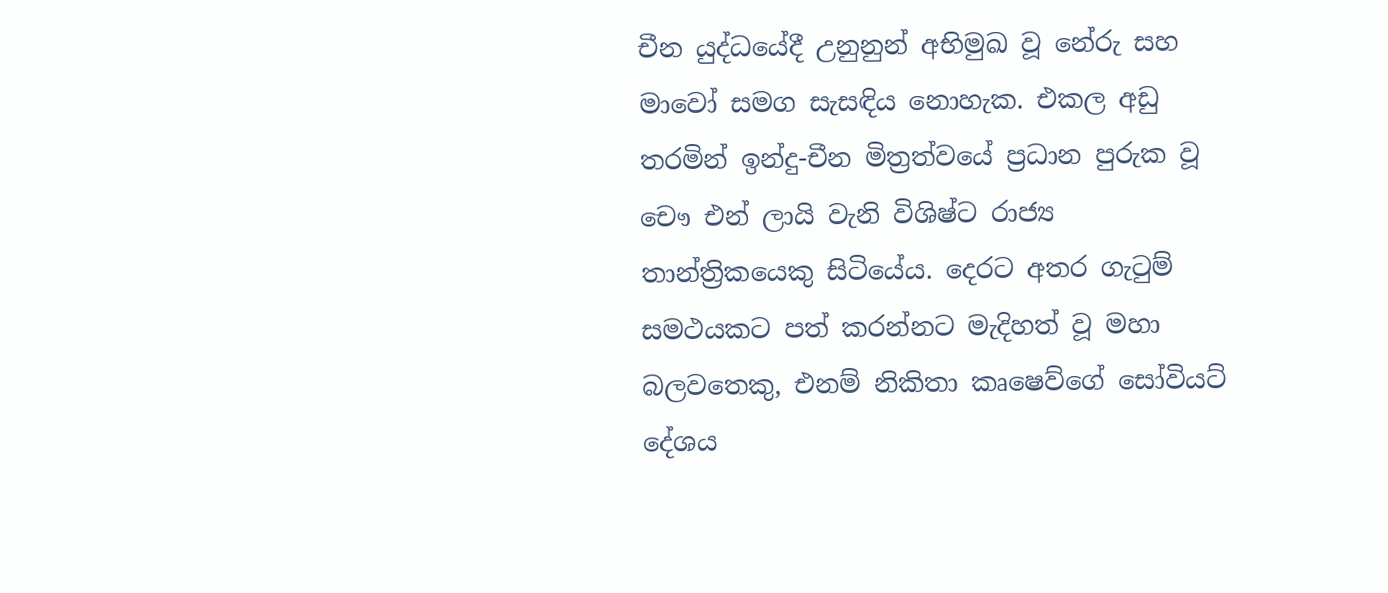චීන යුද්ධයේදී උනුනුන් අභිමුඛ වූ නේරු සහ මාවෝ සමග සැසඳිය නොහැක. එකල අඩු තරමින් ඉන්දු-චීන මිත්‍රත්වයේ ප්‍රධාන පුරුක වූ චෞ එන් ලායි වැනි විශිෂ්ට රාජ්‍ය තාන්ත්‍රිකයෙකු සිටියේය. දෙරට අතර ගැටුම් සමථයකට පත් කරන්නට මැදිහත් වූ මහා බලවතෙකු, එනම් නිකිතා කෘෂෙව්ගේ සෝවියට් දේශය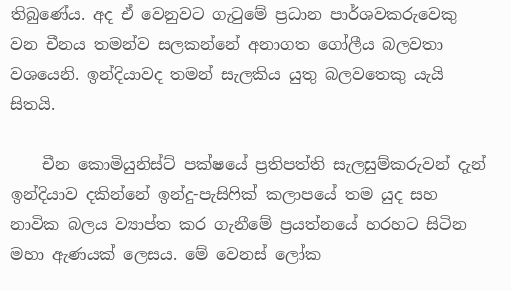තිබුණේය. අද ඒ වෙනුවට ගැටුමේ ප්‍රධාන පාර්ශවකරුවෙකු වන චීනය තමන්ව සලකන්නේ අනාගත ගෝලීය බලවතා වශයෙනි. ඉන්දියාවද තමන් සැලකිය යුතු බලවතෙකු යැයි සිතයි.

    චීන කොමියුනිස්ට් පක්ෂයේ ප්‍රතිපත්ති සැලසුම්කරුවන් දැන් ඉන්දියාව දකින්නේ ඉන්දු-පැසිෆික් කලාපයේ තම යුද සහ නාවික බලය ව්‍යාප්ත කර ගැනීමේ ප්‍රයත්නයේ හරහට සිටින මහා ඇණයක් ලෙසය. මේ වෙනස් ලෝක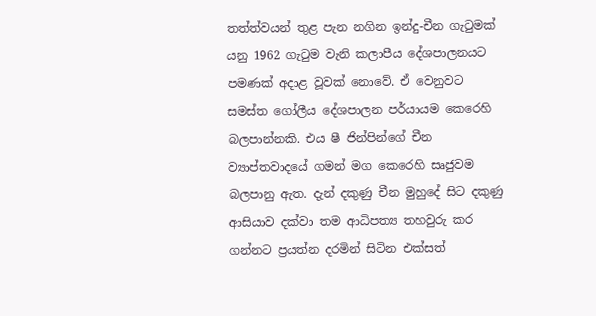තත්ත්වයන් තුළ පැන නගින ඉන්දු-චීන ගැටුමක් යනු 1962 ගැටුම වැනි කලාපීය දේශපාලනයට පමණක් අදාළ වූවක් නොවේ. ඒ වෙනුවට සමස්ත ගෝලීය දේශපාලන පර්යායම කෙරෙහි බලපාන්නකි. එය ෂී ජින්පින්ගේ චීන ව්‍යාප්තවාදයේ ගමන් මග කෙරෙහි සෘජුවම බලපානු ඇත. දැන් දකුණු චීන මුහුදේ සිට දකුණු ආසියාව දක්වා තම ආධිපත්‍ය තහවුරු කර ගන්නට ප්‍රයත්න දරමින් සිටින එක්සත්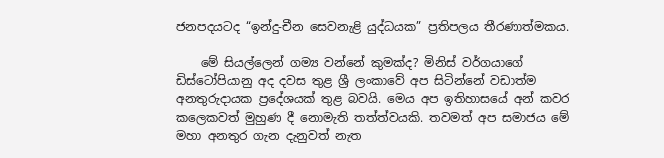ජනපදයටද “ඉන්දු-චීන සෙවනැළි යුද්ධයක” ප්‍රතිපලය තීරණාත්මකය.

    මේ සියල්ලෙන් ගම්‍ය වන්නේ කුමක්ද? මිනිස් වර්ගයාගේ ඩිස්ටෝපියානු අද දවස තුළ ශ්‍රී ලංකාවේ අප සිටින්නේ වඩාත්ම අනතුරුදායක ප්‍රදේශයක් තුළ බවයි. මෙය අප ඉතිහාසයේ අන් කවර කලෙකවත් මුහුණ දී නොමැති තත්ත්වයකි. තවමත් අප සමාජය මේ මහා අනතුර ගැන දැනුවත් නැත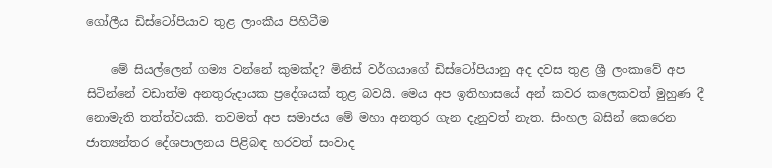ගෝලීය ඩිස්ටෝපියාව තුළ ලාංකීය පිහිටීම

    මේ සියල්ලෙන් ගම්‍ය වන්නේ කුමක්ද? මිනිස් වර්ගයාගේ ඩිස්ටෝපියානු අද දවස තුළ ශ්‍රී ලංකාවේ අප සිටින්නේ වඩාත්ම අනතුරුදායක ප්‍රදේශයක් තුළ බවයි. මෙය අප ඉතිහාසයේ අන් කවර කලෙකවත් මුහුණ දී නොමැති තත්ත්වයකි. තවමත් අප සමාජය මේ මහා අනතුර ගැන දැනුවත් නැත. සිංහල බසින් කෙරෙන ජාත්‍යන්තර දේශපාලනය පිළිබඳ හරවත් සංවාද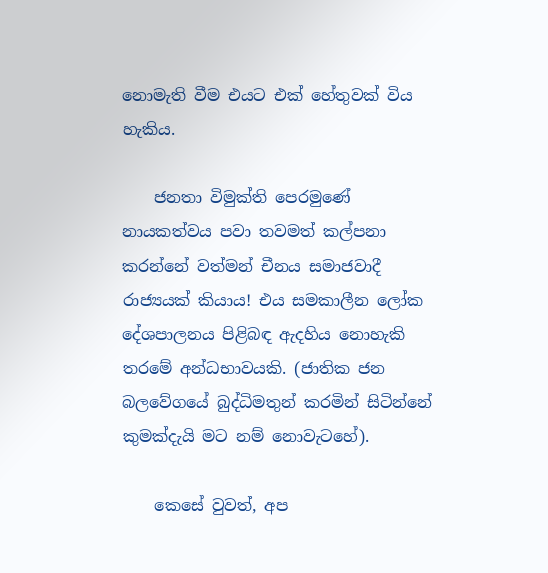නොමැති වීම එයට එක් හේතුවක් විය හැකිය.

    ජනතා විමුක්ති පෙරමුණේ නායකත්වය පවා තවමත් කල්පනා කරන්නේ වත්මන් චීනය සමාජවාදී රාජ්‍යයක් කියාය! එය සමකාලීන ලෝක දේශපාලනය පිළිබඳ ඇදහිය නොහැකි තරමේ අන්ධභාවයකි. (ජාතික ජන බලවේගයේ බුද්ධිමතුන් කරමින් සිටින්නේ කුමක්දැයි මට නම් නොවැටහේ).

    කෙසේ වුවත්, අප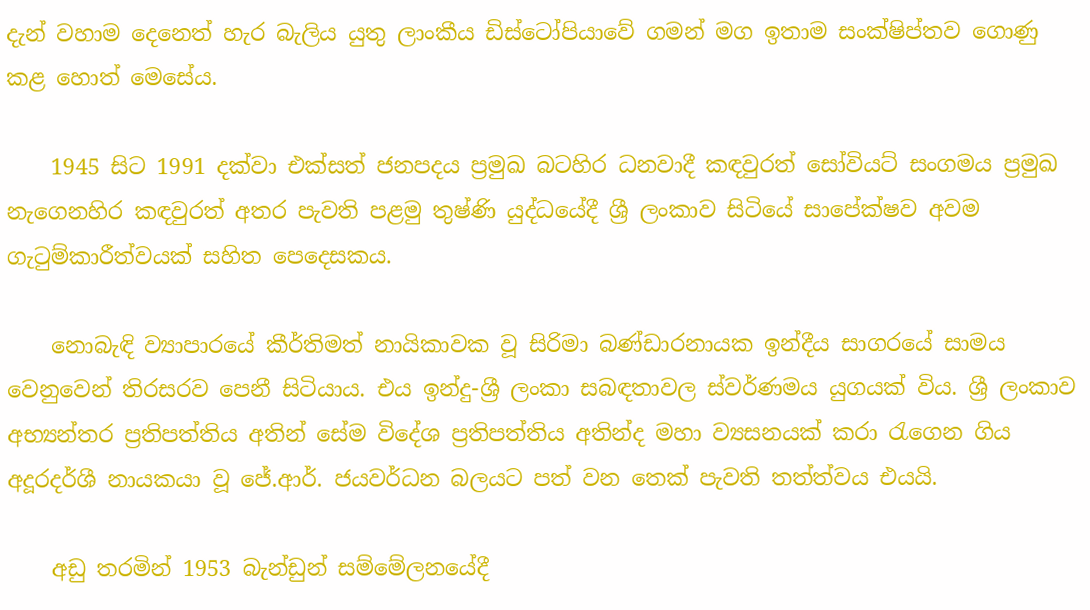දැන් වහාම දෙනෙත් හැර බැලිය යුතු ලාංකීය ඩිස්ටෝපියාවේ ගමන් මග ඉතාම සංක්ෂිප්තව ගොණු කළ හොත් මෙසේය.

    1945 සිට 1991 දක්වා එක්සත් ජනපදය ප්‍රමුඛ බටහිර ධනවාදී කඳවුරත් සෝවියට් සංගමය ප්‍රමුඛ නැගෙනහිර කඳවුරත් අතර පැවති පළමු තුෂ්ණි යුද්ධයේදී ශ්‍රී ලංකාව සිටියේ සාපේක්ෂව අවම ගැටුම්කාරීත්වයක් සහිත පෙදෙසකය.

    නොබැඳි ව්‍යාපාරයේ කීර්තිමත් නායිකාවක වූ සිරිමා බණ්ඩාරනායක ඉන්දීය සාගරයේ සාමය වෙනුවෙන් තිරසරව පෙනී සිටියාය. එය ඉන්දු-ශ්‍රී ලංකා සබඳතාවල ස්වර්ණමය යුගයක් විය. ශ්‍රී ලංකාව අභ්‍යන්තර ප්‍රතිපත්තිය අතින් සේම විදේශ ප්‍රතිපත්තිය අතින්ද මහා ව්‍යසනයක් කරා රැගෙන ගිය අදූරදර්ශී නායකයා වූ ජේ.ආර්. ජයවර්ධන බලයට පත් වන තෙක් පැවති තත්ත්වය එයයි.

    අඩු තරමින් 1953 බැන්ඩුන් සම්මේලනයේදී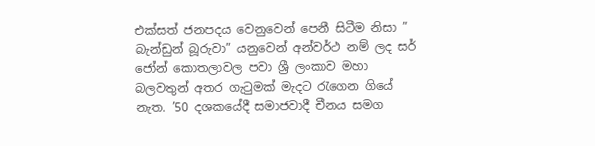එක්සත් ජනපදය වෙනුවෙන් පෙනී සිටීම නිසා ” බැන්ඩුන් බූරුවා” යනුවෙන් අන්වර්ථ නම් ලද සර් ජෝන් කොතලාවල පවා ශ්‍රී ලංකාව මහා බලවතුන් අතර ගැටුමක් මැදට රැගෙන ගියේ නැත. ’50 දශකයේදී සමාජවාදී චීනය සමග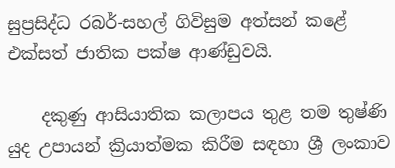සුප්‍රසිද්ධ රබර්-සහල් ගිවිසුම අත්සන් කළේ එක්සත් ජාතික පක්ෂ ආණ්ඩුවයි.

    දකුණු ආසියාතික කලාපය තුළ තම තුෂ්ණි යුද උපායන් ක්‍රියාත්මක කිරීම සඳහා ශ්‍රී ලංකාව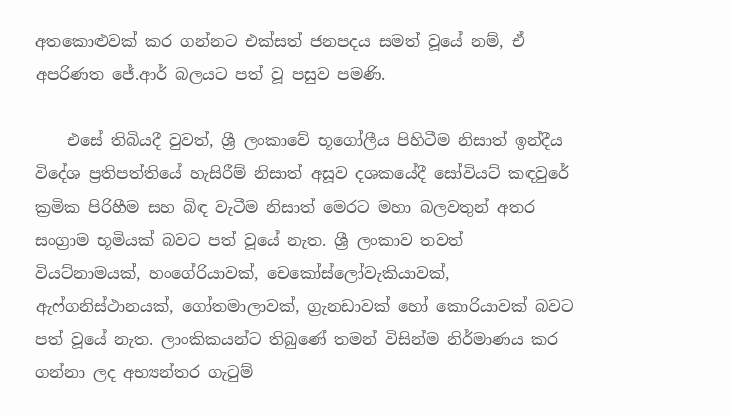අතකොළුවක් කර ගන්නට එක්සත් ජනපදය සමත් වූයේ නම්, ඒ අපරිණත ජේ.ආර් බලයට පත් වූ පසුව පමණි.

    එසේ තිබියදී වුවත්, ශ්‍රී ලංකාවේ භූගෝලීය පිහිටීම නිසාත් ඉන්දීය විදේශ ප්‍රතිපත්තියේ හැසිරීම් නිසාත් අසූව දශකයේදී සෝවියට් කඳවුරේ ක්‍රමික පිරිහීම සහ බිඳ වැටීම නිසාත් මෙරට මහා බලවතුන් අතර සංග්‍රාම භූමියක් බවට පත් වූයේ නැත. ශ්‍රී ලංකාව තවත් වියට්නාමයක්, හංගේරියාවක්, චෙකෝස්ලෝවැකියාවක්, ඇෆ්ගනිස්ථානයක්, ගෝතමාලාවක්, ග්‍රැනඩාවක් හෝ කොරියාවක් බවට පත් වූයේ නැත. ලාංකිකයන්ට තිබුණේ තමන් විසින්ම නිර්මාණය කර ගන්නා ලද අභ්‍යන්තර ගැටුම්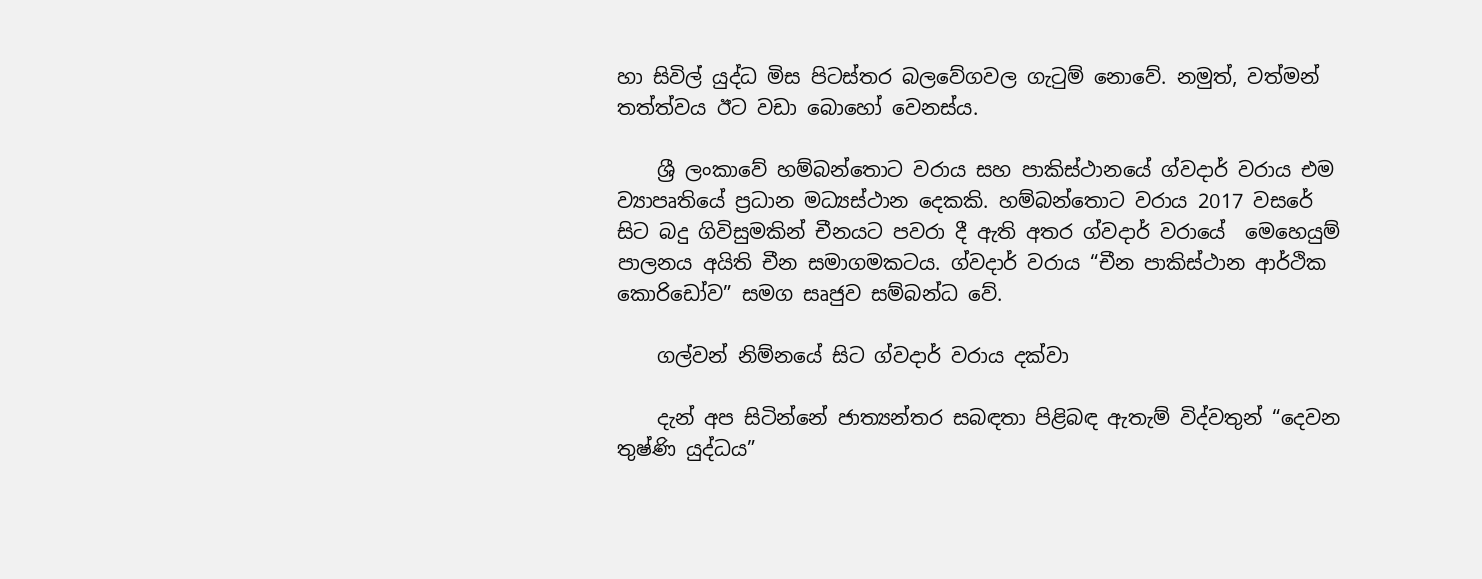හා සිවිල් යුද්ධ මිස පිටස්තර බලවේගවල ගැටුම් නොවේ. නමුත්, වත්මන් තත්ත්වය ඊට වඩා බොහෝ වෙනස්ය.

    ශ්‍රී ලංකාවේ හම්බන්තොට වරාය සහ පාකිස්ථානයේ ග්වදාර් වරාය එම ව්‍යාපෘතියේ ප්‍රධාන මධ්‍යස්ථාන දෙකකි. හම්බන්තොට වරාය 2017 වසරේ සිට බදු ගිවිසුමකින් චීනයට පවරා දී ඇති අතර ග්වදාර් වරායේ  මෙහෙයුම් පාලනය අයිති චීන සමාගමකටය. ග්වදාර් වරාය “චීන පාකිස්ථාන ආර්ථික කොරිඩෝව” සමග සෘජුව සම්බන්ධ වේ.

    ගල්වන් නිම්නයේ සිට ග්වදාර් වරාය දක්වා

    දැන් අප සිටින්නේ ජාත්‍යන්තර සබඳතා පිළිබඳ ඇතැම් විද්වතුන් “දෙවන තුෂ්ණි යුද්ධය”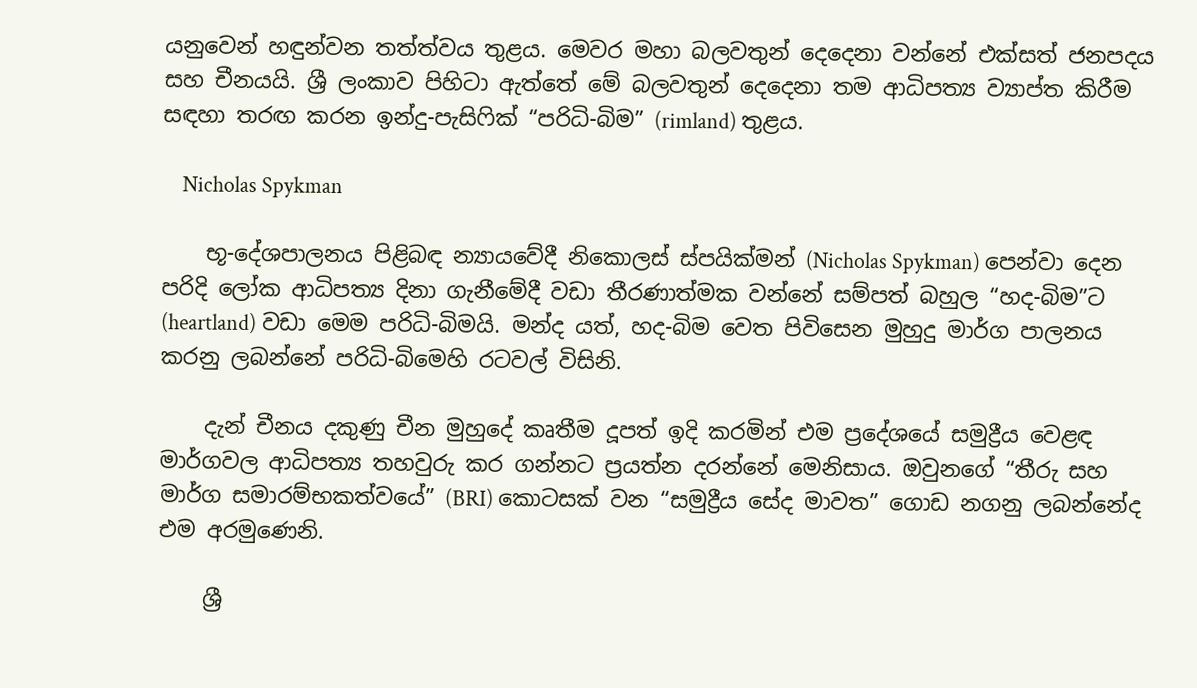යනුවෙන් හඳුන්වන තත්ත්වය තුළය. මෙවර මහා බලවතුන් දෙදෙනා වන්නේ එක්සත් ජනපදය සහ චීනයයි. ශ්‍රී ලංකාව පිහිටා ඇත්තේ මේ බලවතුන් දෙදෙනා තම ආධිපත්‍ය ව්‍යාප්ත කිරීම සඳහා තරඟ කරන ඉන්දු-පැසිෆික් “පරිධි-බිම” (rimland) තුළය.

    Nicholas Spykman

    භූ-දේශපාලනය පිළිබඳ න්‍යායවේදී නිකොලස් ස්පයික්මන් (Nicholas Spykman) පෙන්වා දෙන පරිදි ලෝක ආධිපත්‍ය දිනා ගැනීමේදී වඩා තීරණාත්මක වන්නේ සම්පත් බහුල “හද-බිම”ට (heartland) වඩා මෙම පරිධි-බිමයි. මන්ද යත්, හද-බිම වෙත පිවිසෙන මුහුදු මාර්ග පාලනය කරනු ලබන්නේ පරිධි-බිමෙහි රටවල් විසිනි.

    දැන් චීනය දකුණු චීන මුහුදේ කෘතීම දූපත් ඉදි කරමින් එම ප්‍රදේශයේ සමුද්‍රීය වෙළඳ මාර්ගවල ආධිපත්‍ය තහවුරු කර ගන්නට ප්‍රයත්න දරන්නේ මෙනිසාය. ඔවුනගේ “තීරු සහ මාර්ග සමාරම්භකත්වයේ” (BRI) කොටසක් වන “සමුද්‍රීය සේද මාවත” ගොඩ නගනු ලබන්නේද එම අරමුණෙනි.

    ශ්‍රී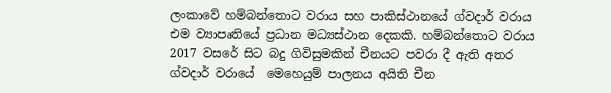ලංකාවේ හම්බන්තොට වරාය සහ පාකිස්ථානයේ ග්වදාර් වරාය එම ව්‍යාපෘතියේ ප්‍රධාන මධ්‍යස්ථාන දෙකකි. හම්බන්තොට වරාය 2017 වසරේ සිට බදු ගිවිසුමකින් චීනයට පවරා දී ඇති අතර ග්වදාර් වරායේ  මෙහෙයුම් පාලනය අයිති චීන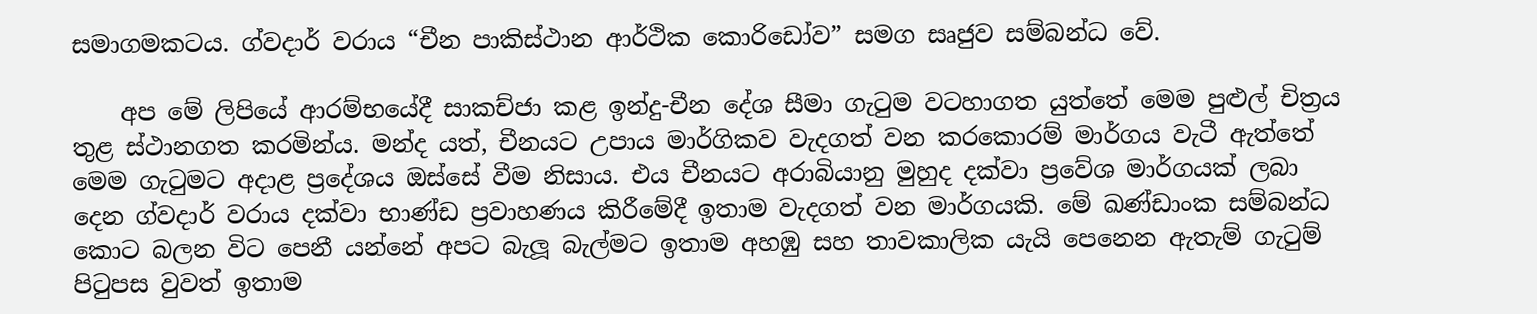සමාගමකටය. ග්වදාර් වරාය “චීන පාකිස්ථාන ආර්ථික කොරිඩෝව” සමග සෘජුව සම්බන්ධ වේ.

    අප මේ ලිපියේ ආරම්භයේදී සාකච්ජා කළ ඉන්දු-චීන දේශ සීමා ගැටුම වටහාගත යුත්තේ මෙම පුළුල් චිත්‍රය තුළ ස්ථානගත කරමින්ය. මන්ද යත්, චීනයට උපාය මාර්ගිකව වැදගත් වන කරකොරම් මාර්ගය වැටී ඇත්තේ මෙම ගැටුමට අදාළ ප්‍රදේශය ඔස්සේ වීම නිසාය. එය චීනයට අරාබියානු මුහුද දක්වා ප්‍රවේශ මාර්ගයක් ලබා දෙන ග්වදාර් වරාය දක්වා භාණ්ඩ ප්‍රවාහණය කිරීමේදී ඉතාම වැදගත් වන මාර්ගයකි. මේ ඛණ්ඩාංක සම්බන්ධ කොට බලන විට පෙනී යන්නේ අපට බැලූ බැල්මට ඉතාම අහඹු සහ තාවකාලික යැයි පෙනෙන ඇතැම් ගැටුම් පිටුපස වුවත් ඉතාම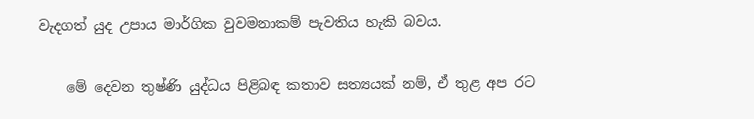වැදගත් යුද උපාය මාර්ගික වුවමනාකම් පැවතිය හැකි බවය.

    මේ දෙවන තුෂ්ණි යුද්ධය පිළිබඳ කතාව සත්‍යයක් නම්, ඒ තුළ අප රට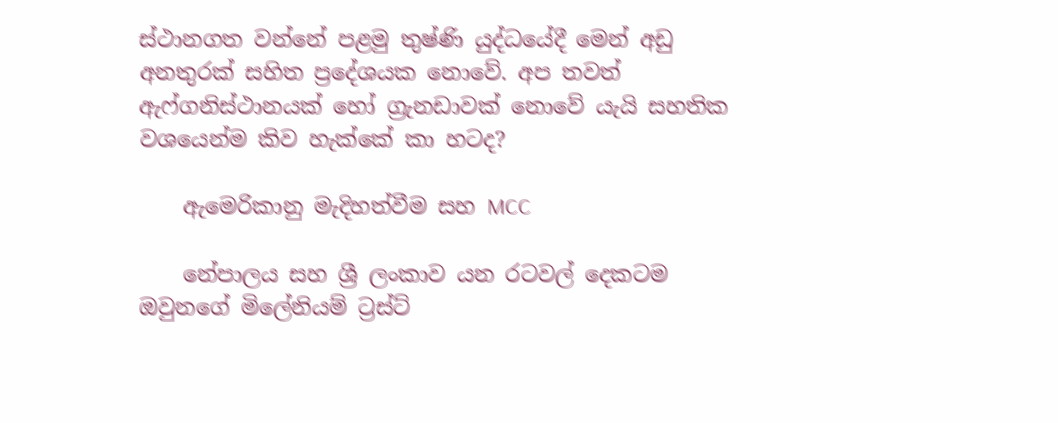ස්ථානගත වන්නේ පළමු තුෂ්ණි යුද්ධයේදී මෙන් අඩු අනතුරක් සහිත ප්‍රදේශයක නොවේ. අප තවත් ඇෆ්ගනිස්ථානයක් හෝ ග්‍රැනඩාවක් නොවේ යැයි සහතික වශයෙන්ම කිව හැක්කේ කා හටද?

    ඇමෙරිකානු මැදිහත්වීම සහ MCC

    නේපාලය සහ ශ්‍රී ලංකාව යන රටවල් දෙකටම ඔවුනගේ මිලේනියම් ට්‍රස්ට්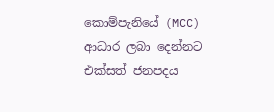කොම්පැනියේ (MCC) ආධාර ලබා දෙන්නට එක්සත් ජනපදය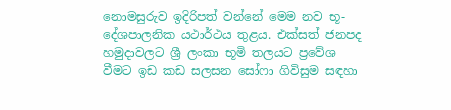නොමසුරුව ඉදිරිපත් වන්නේ මෙම නව භූ-දේශපාලනික යථාර්ථය තුළය. එක්සත් ජනපද හමුදාවලට ශ්‍රී ලංකා භූමි තලයට ප්‍රවේශ වීමට ඉඩ කඩ සලසන සෝෆා ගිවිසුම සඳහා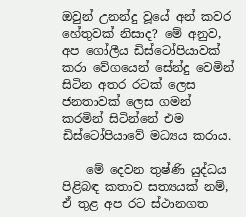ඔවුන් උනන්දු වූයේ අන් කවර හේතුවක් නිසාද? මේ අනුව, අප ගෝලීය ඩිස්ටෝපියාවක් කරා වේගයෙන් සේන්දු වෙමින් සිටින අතර රටක් ලෙස ජනතාවක් ලෙස ගමන් කරමින් සිටින්නේ එම ඩිස්ටෝපියාවේ මධ්‍යය කරාය.

    මේ දෙවන තුෂ්ණි යුද්ධය පිළිබඳ කතාව සත්‍යයක් නම්, ඒ තුළ අප රට ස්ථානගත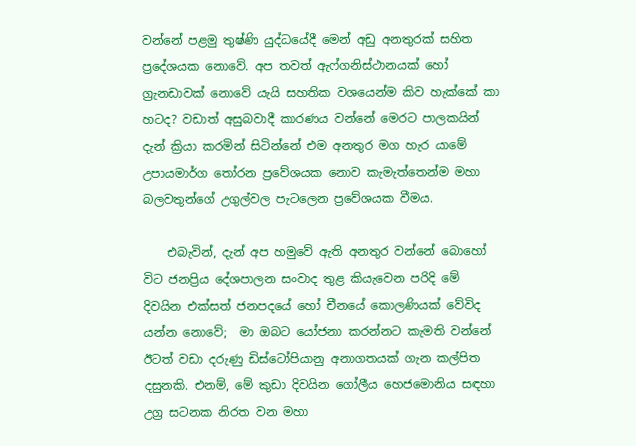වන්නේ පළමු තුෂ්ණි යුද්ධයේදී මෙන් අඩු අනතුරක් සහිත ප්‍රදේශයක නොවේ. අප තවත් ඇෆ්ගනිස්ථානයක් හෝ ග්‍රැනඩාවක් නොවේ යැයි සහතික වශයෙන්ම කිව හැක්කේ කා හටද? වඩාත් අසුබවාදී කාරණය වන්නේ මෙරට පාලකයින් දැන් ක්‍රියා කරමින් සිටින්නේ එම අනතුර මග හැර යාමේ උපායමාර්ග තෝරන ප්‍රවේශයක නොව කැමැත්තෙන්ම මහා බලවතුන්ගේ උගුල්වල පැටලෙන ප්‍රවේශයක වීමය.

    එබැවින්, දැන් අප හමුවේ ඇති අනතුර වන්නේ බොහෝ විට ජනප්‍රිය දේශපාලන සංවාද තුළ කියැවෙන පරිදි මේ දිවයින එක්සත් ජනපදයේ හෝ චීනයේ කොලණියක් වේවිද යන්න නොවේ;  මා ඔබට යෝජනා කරන්නට කැමති වන්නේ ඊටත් වඩා දරුණු ඩිස්ටෝපියානු අනාගතයක් ගැන කල්පිත දසුනකි. එනම්, මේ කුඩා දිවයින ගෝලීය හෙජමොනිය සඳහා උග්‍ර සටනක නිරත වන මහා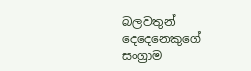බලවතුන් දෙදෙනෙකුගේ සංග්‍රාම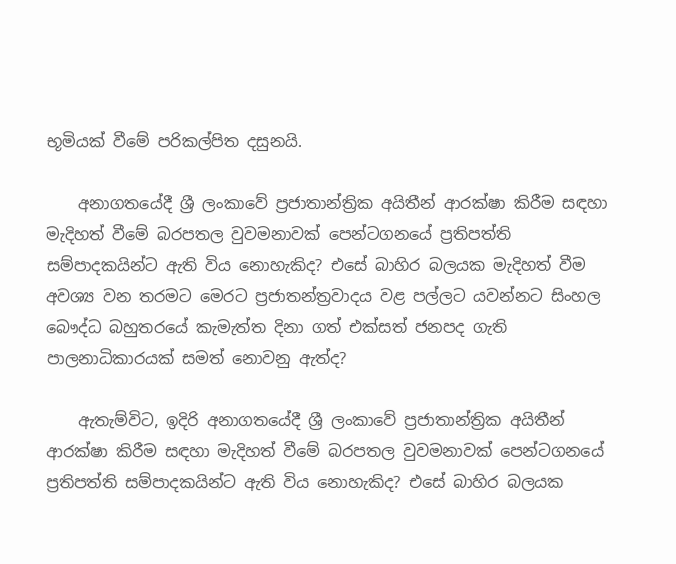භූමියක් වීමේ පරිකල්පිත දසුනයි.

    අනාගතයේදී ශ්‍රී ලංකාවේ ප්‍රජාතාන්ත්‍රික අයිතීන් ආරක්ෂා කිරීම සඳහා මැදිහත් වීමේ බරපතල වුවමනාවක් පෙන්ටගනයේ ප්‍රතිපත්ති සම්පාදකයින්ට ඇති විය නොහැකිද? එසේ බාහිර බලයක මැදිහත් වීම අවශ්‍ය වන තරමට මෙරට ප්‍රජාතන්ත්‍රවාදය වළ පල්ලට යවන්නට සිංහල බෞද්ධ බහුතරයේ කැමැත්ත දිනා ගත් එක්සත් ජනපද ගැති පාලනාධිකාරයක් සමත් නොවනු ඇත්ද?

    ඇතැම්විට, ඉදිරි අනාගතයේදී ශ්‍රී ලංකාවේ ප්‍රජාතාන්ත්‍රික අයිතීන් ආරක්ෂා කිරීම සඳහා මැදිහත් වීමේ බරපතල වුවමනාවක් පෙන්ටගනයේ ප්‍රතිපත්ති සම්පාදකයින්ට ඇති විය නොහැකිද? එසේ බාහිර බලයක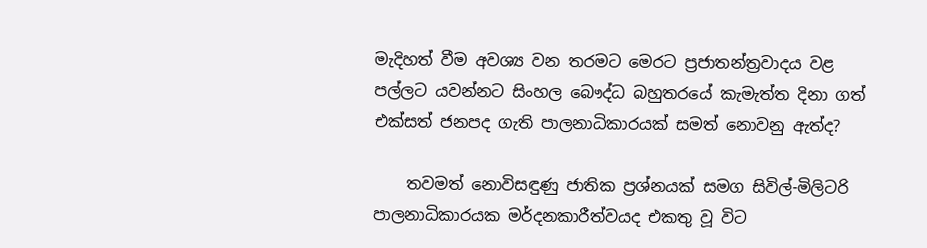මැදිහත් වීම අවශ්‍ය වන තරමට මෙරට ප්‍රජාතන්ත්‍රවාදය වළ පල්ලට යවන්නට සිංහල බෞද්ධ බහුතරයේ කැමැත්ත දිනා ගත් එක්සත් ජනපද ගැති පාලනාධිකාරයක් සමත් නොවනු ඇත්ද?

    තවමත් නොවිසඳුණු ජාතික ප්‍රශ්නයක් සමග සිවිල්-මිලිටරි පාලනාධිකාරයක මර්දනකාරීත්වයද එකතු වූ විට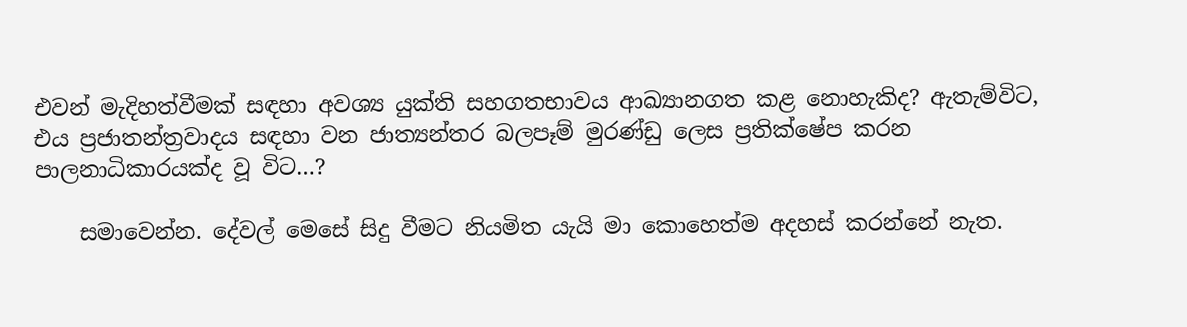එවන් මැදිහත්වීමක් සඳහා අවශ්‍ය යුක්ති සහගතභාවය ආඛ්‍යානගත කළ නොහැකිද? ඇතැම්විට, එය ප්‍රජාතන්ත්‍රවාදය සඳහා වන ජාත්‍යන්තර බලපෑම් මුරණ්ඩු ලෙස ප්‍රතික්ෂේප කරන පාලනාධිකාරයක්ද වූ විට…?

    සමාවෙන්න. දේවල් මෙසේ සිදු වීමට නියමිත යැයි මා කොහෙත්ම අදහස් කරන්නේ නැත.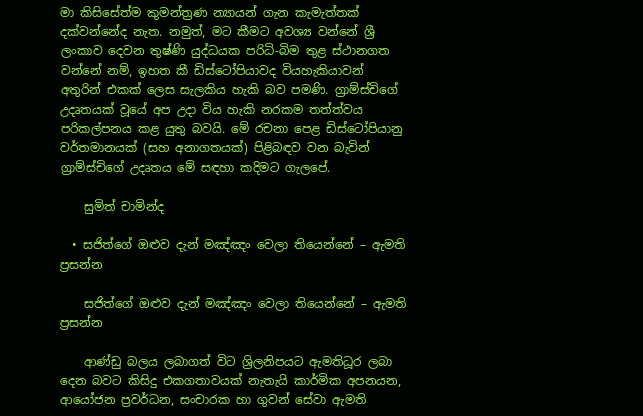මා කිසිසේත්ම කුමන්ත්‍රණ න්‍යායන් ගැන කැමැත්තක් දක්වන්නේද නැත. නමුත්, මට කීමට අවශ්‍ය වන්නේ ශ්‍රී ලංකාව දෙවන තුෂ්ණි යුද්ධයක පරිධි-බිම තුළ ස්ථානගත වන්නේ නම්, ඉහත කී ඩිස්ටෝපියාවද වියහැකියාවන් අතුරින් එකක් ලෙස සැලකිය හැකි බව පමණි. ග්‍රාම්ස්චිගේ උදෘතයක් වූයේ අප උදා විය හැකි නරකම තත්ත්වය පරිකල්පනය කළ යුතු බවයි. මේ රචනා පෙළ ඩිස්ටෝපියානු වර්තමානයක් (සහ අනාගතයක්) පිළිබඳව වන බැවින් ග්‍රාම්ස්චිගේ උදෘතය මේ සඳහා කදිමට ගැලපේ.

    සුමිත් චාමින්ද

  • සජිත්ගේ ඔළුව දැන් මඤ්ඤං වෙලා තියෙන්නේ – ඇමති ප්‍රසන්න

    සජිත්ගේ ඔළුව දැන් මඤ්ඤං වෙලා තියෙන්නේ – ඇමති ප්‍රසන්න

    ආණ්ඩු බලය ලබාගත් විට ශ්‍රිලනිපයට ඇමතිධූර ලබා දෙන බවට කිසිදු එකගතාවයක් නැතැයි කාර්මික අපනයන, ආයෝජන ප්‍රවර්ධන, සංචාරක හා ගුවන් සේවා ඇමති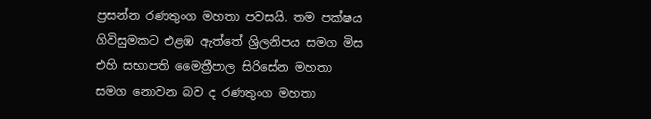ප්‍රසන්න රණතුංග මහතා පවසයි. තම පක්ෂය ගිවිසුමකට එළඹ ඇත්තේ ශ්‍රිලනිපය සමග මිස එහි සභාපති මෛත්‍රීපාල සිරිසේන මහතා සමග නොවන බව ද රණතුංග මහතා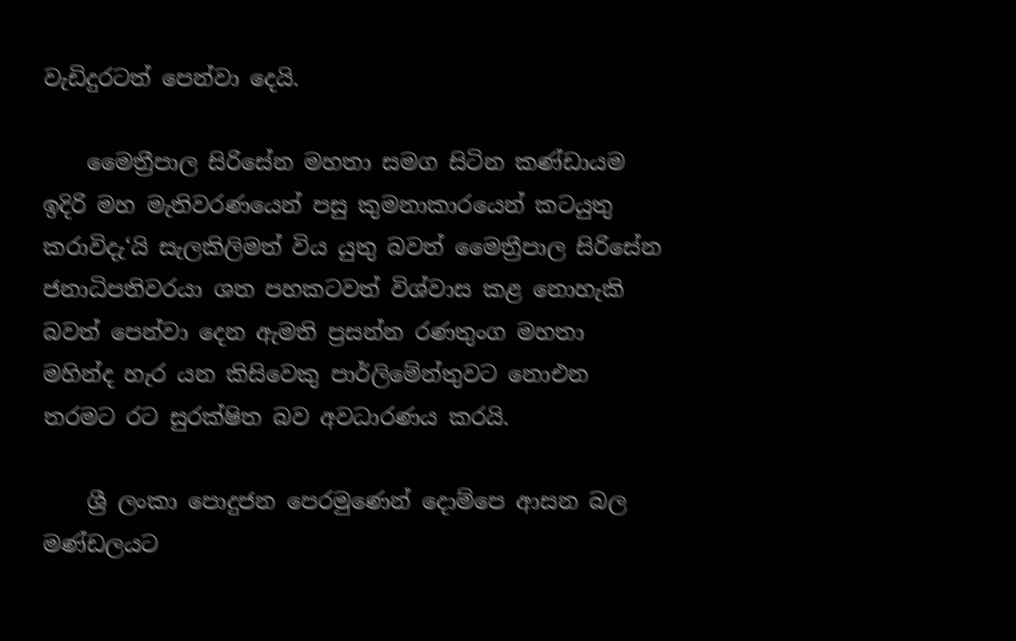වැඩිදුරටත් පෙන්වා දෙයි.

    මෛත්‍රීපාල සිරිසේන මහතා සමග සිටින කණ්ඩායම ඉදිරි මහ මැතිවරණයෙන් පසු කුමනාකාරයෙන් කටයුතු කරාවිදැ‘යි සැලකිලිමත් විය යුතු බවත් මෛත්‍රීපාල සිරිසේන ජනාධිපතිවරයා ශත පහකටවත් විශ්වාස කළ නොහැකි බවත් පෙන්වා දෙන ඇමති ප්‍රසන්න රණතුංග මහතා මහින්ද හැර යන කිසිවෙකු පාර්ලිමේන්තුවට නොඑන තරමට රට සුරක්ෂිත බව අවධාරණය කරයි.

    ශ්‍රී ලංකා පොදුජන පෙරමුණෙන් දොම්පෙ ආසන බල මණ්ඩලයට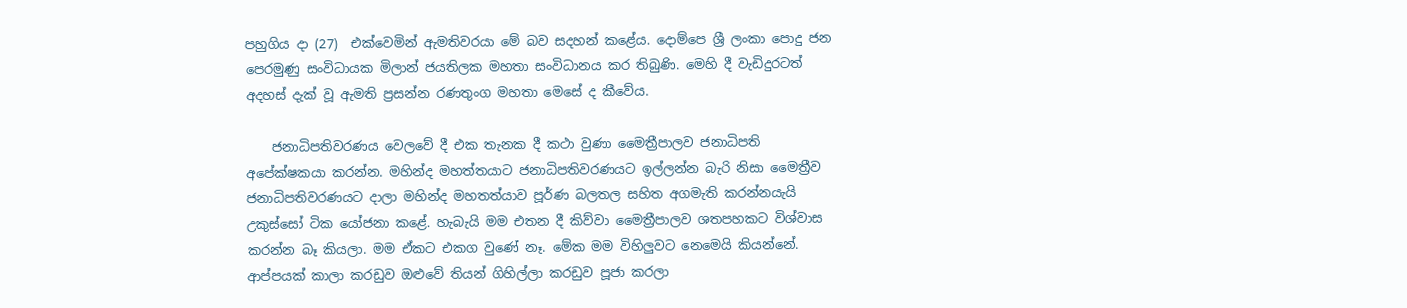පහුගිය දා (27)  එක්වෙමින් ඇමතිවරයා මේ බව සදහන් කළේය. දොම්පෙ ශ්‍රී ලංකා පොදු ජන පෙරමුණු සංවිධායක මිලාන් ජයතිලක මහතා සංවිධානය කර තිබුණි. මෙහි දී වැඩිදුරටත් අදහස් දැක් වූ ඇමති ප්‍රසන්න රණතුංග මහතා මෙසේ ද කීවේය.

    ජනාධිපතිවරණය වෙලවේ දී එක තැනක දී කථා වුණා මෛත්‍රීපාලව ජනාධිපති අපේක්ෂකයා කරන්න. මහින්ද මහත්තයාට ජනාධිපතිවරණයට ඉල්ලන්න බැරි නිසා මෛත්‍රීව ජනාධිපතිවරණයට දාලා මහින්ද මහතත්යාව පූර්ණ බලතල සහිත අගමැති කරන්නයැයි උකුස්සෝ ටික යෝජනා කළේ. හැබැයි මම එතන දී කිව්වා මෛත්‍රීපාලව ශතපහකට විශ්වාස කරන්න බෑ කියලා. මම ඒකට එකග වුණේ නෑ. මේක මම විහිලුවට නෙමෙයි කියන්නේ.  ආප්පයක් කාලා කරඩුව ඔළුවේ තියන් ගිහිල්ලා කරඩුව පූජා කරලා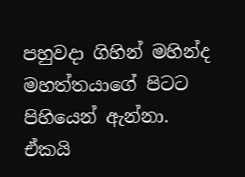පහුවදා ගිහින් මහින්ද මහත්තයාගේ පිටට පිහියෙන් ඇන්නා. ඒකයි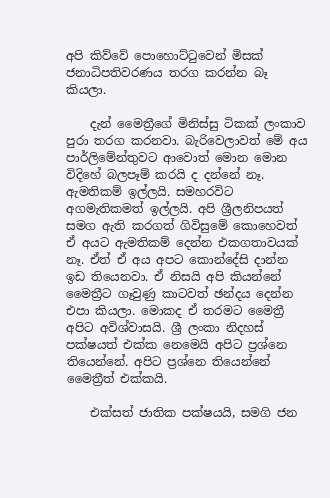අපි කිව්වේ පොහොට්ටුවෙන් මිසක් ජනාධිපතිවරණය තරග කරන්න බෑ කියලා.

    දැන් මෛත්‍රීගේ මිනිස්සු ටිකක් ලංකාව පුරා තරග කරනවා. බැරිවෙලාවත් මේ අය පාර්ලිමේන්තුවට ආවොත් මොන මොන විදිහේ බලපෑම් කරයි ද දන්නේ නෑ. ඇමතිකම් ඉල්ලයි. සමහරවිට අගමැතිකමත් ඉල්ලයි. අපි ශ්‍රීලනිපයත් සමග ඇති කරගත් ගිවිසුමේ කොහෙවත් ඒ අයට ඇමතිකම් දෙන්න එකගතාවයක් නෑ. ඒත් ඒ අය අපට කොන්දේසි දාන්න ඉඩ තියෙනවා. ඒ නිසයි අපි කියන්නේ මෛත්‍රීට ගෑවුණු කාටවත් ඡන්දය දෙන්න එපා කියලා. මොකද ඒ තරමට මෛත්‍රී අපිට අවිශ්වාසයි. ශ්‍රී ලංකා නිදහස් පක්ෂයත් එක්ක නෙමෙයි අපිට ප්‍රශ්නෙ තියෙන්නේ. අපිට ප්‍රශ්නෙ තියෙන්නේ මෛත්‍රීත් එක්කයි.

    එක්සත් ජාතික පක්ෂයයි, සමගි ජන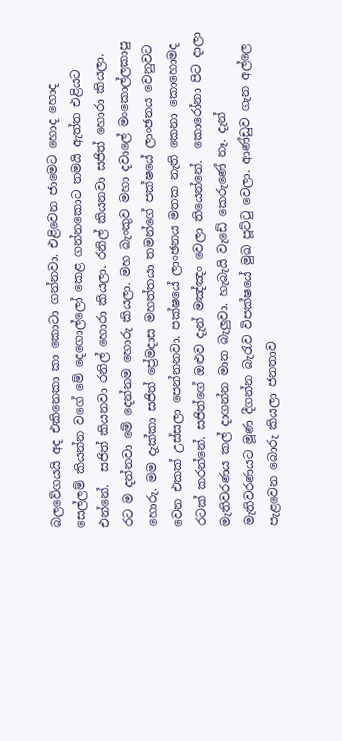බලවේගයයි අද එකිනෙකා කා කොටා ගන්නවා. එළිවෙන ජාමෙට හොද හොද සෙල්ලම් කියන්න වගේ මේ දෙගොල්ලෝ කෙළ ගන්නකොට තමයි ඇත්ත එළියට එන්නේ.  සජිත් කියනවා රනිල් හොරා කියලා. රනිල් කියනවා සජිත් හොරා කියලා. රට ම දන්නවා මේ දෙන්නම හොරු කියලා. මහ බැංකුව මහා දවාලේ මංකොල්ලකාපු හොරු. මම දැක්කා සජිත් ප්‍රේමදාස මහත්තයා තමන්ගේ පක්ෂයේ ලාංඡනය වෙනුවට වෙන එකක් උස්සලා පෙන්නනවා. පක්ෂයේ ලාංඡනය මතක නැති කෙනා කොහොමද රටක් කරන්නේ. සජිත්ගේ ඔළුව දැන් මඤ්ඤං වෙලා තියෙන්නේ.  කොරෝනා පිට දාලා මැතිවරණය කල් දාගන්න මාන බැලුවා. හැබැයි වැඩේ කෙරුණේ නෑ. දැන් මැතිවරණයට මූණ දීගන්න බැරැව විපක්ෂයේ මුඛ පූට්ටු වෙලා. ආණ්ඩුව ගැන අල්ලෙ පැළවෙන බොරු කියලා ජනතාව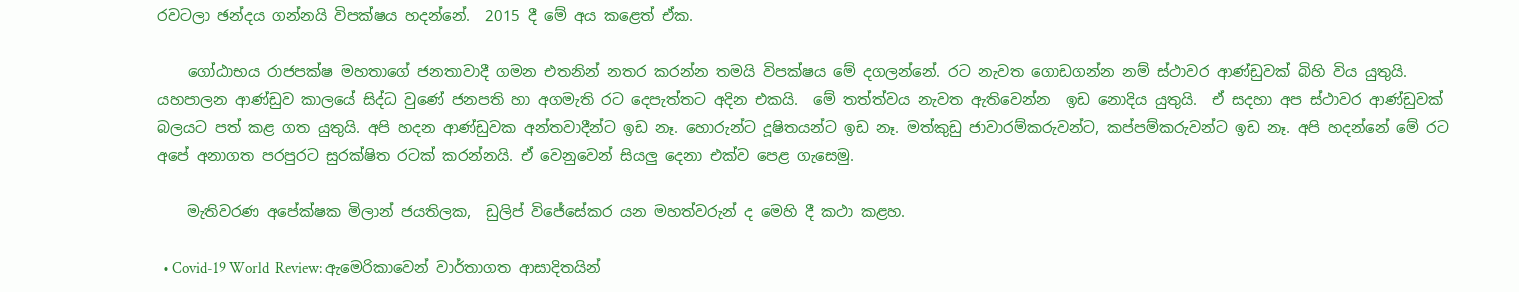රවටලා ඡන්දය ගන්නයි විපක්ෂය හදන්නේ.  2015 දී මේ අය කළෙත් ඒක.

    ගෝඨාභය රාජපක්ෂ මහතාගේ ජනතාවාදී ගමන එතනින් නතර කරන්න තමයි විපක්ෂය මේ දගලන්නේ. රට නැවත ගොඩගන්න නම් ස්ථාවර ආණ්ඩුවක් බිහි විය යුතුයි. යහපාලන ආණ්ඩුව කාලයේ සිද්ධ වුණේ ජනපති හා අගමැති රට දෙපැත්තට අදින එකයි.  මේ තත්ත්වය නැවත ඇතිවෙන්න  ඉඩ නොදිය යුතුයි.  ඒ සදහා අප ස්ථාවර ආණ්ඩුවක් බලයට පත් කළ ගත යුතුයි. අපි හදන ආණ්ඩුවක අන්තවාදීන්ට ඉඩ නෑ. හොරුන්ට දූෂිතයන්ට ඉඩ නෑ. මත්කුඩු ජාවාරම්කරුවන්ට, කප්පම්කරුවන්ට ඉඩ නෑ. අපි හදන්නේ මේ රට අපේ අනාගත පරපුරට සුරක්ෂිත රටක් කරන්නයි. ඒ වෙනුවෙන් සියලු දෙනා එක්ව පෙළ ගැසෙමු.

    මැතිවරණ අපේක්ෂක මිලාන් ජයතිලක,  ඩුලිප් විජේසේකර යන මහත්වරුන් ද මෙහි දී කථා කළහ.

  • Covid-19 World  Review: ඇමෙරිකාවෙන් වාර්තාගත ආසාදිතයින්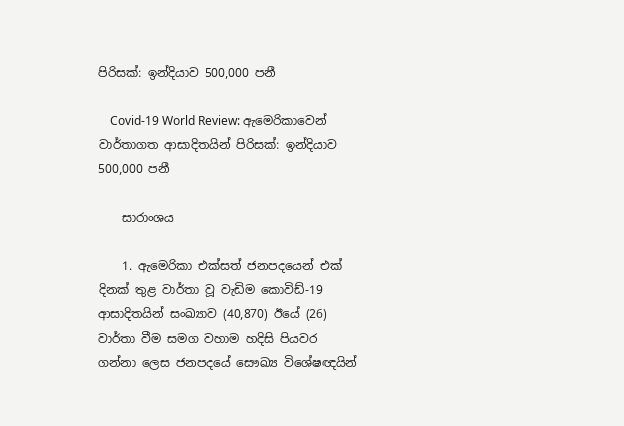පිරිසක්: ඉන්දියාව 500,000 පනී

    Covid-19 World Review: ඇමෙරිකාවෙන් වාර්තාගත ආසාදිතයින් පිරිසක්: ඉන්දියාව 500,000 පනී

    සාරාංශය

    1. ඇමෙරිකා එක්සත් ජනපදයෙන් එක් දිනක් තුළ වාර්තා වූ වැඩිම කොවිඩ්-19 ආසාදිතයින් සංඛ්‍යාව (40,870) ඊයේ (26) වාර්තා වීම සමග වහාම හදිසි පියවර ගන්නා ලෙස ජනපදයේ සෞඛ්‍ය විශේෂඥයින්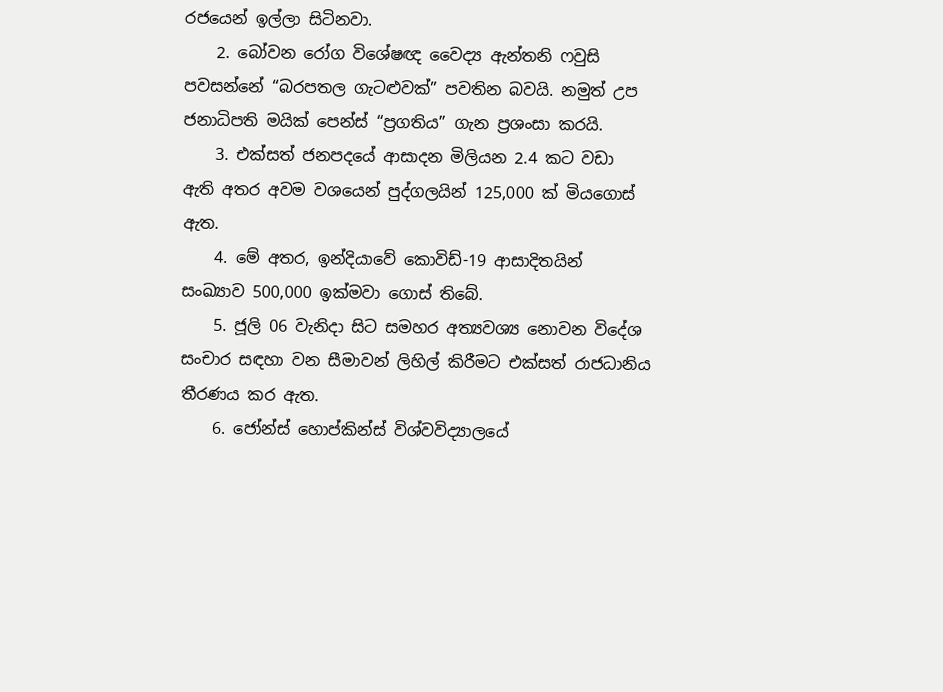රජයෙන් ඉල්ලා සිටිනවා.
    2. බෝවන රෝග විශේෂඥ වෛද්‍ය ඇන්තනි ෆවුසි පවසන්නේ “බරපතල ගැටළුවක්” පවතින බවයි. නමුත් උප ජනාධිපති මයික් පෙන්ස් “ප්‍රගතිය” ගැන ප්‍රශංසා කරයි.
    3. එක්සත් ජනපදයේ ආසාදන මිලියන 2.4 කට වඩා ඇති අතර අවම වශයෙන් පුද්ගලයින් 125,000 ක් මියගොස් ඇත.
    4. මේ අතර, ඉන්දියාවේ කොවිඩ්-19 ආසාදිතයින් සංඛ්‍යාව 500,000 ඉක්මවා ගොස් තිබේ.
    5. ජූලි 06 වැනිදා සිට සමහර අත්‍යවශ්‍ය නොවන විදේශ සංචාර සඳහා වන සීමාවන් ලිහිල් කිරීමට එක්සත් රාජධානිය තීරණය කර ඇත.
    6. ජෝන්ස් හොප්කින්ස් විශ්වවිද්‍යාලයේ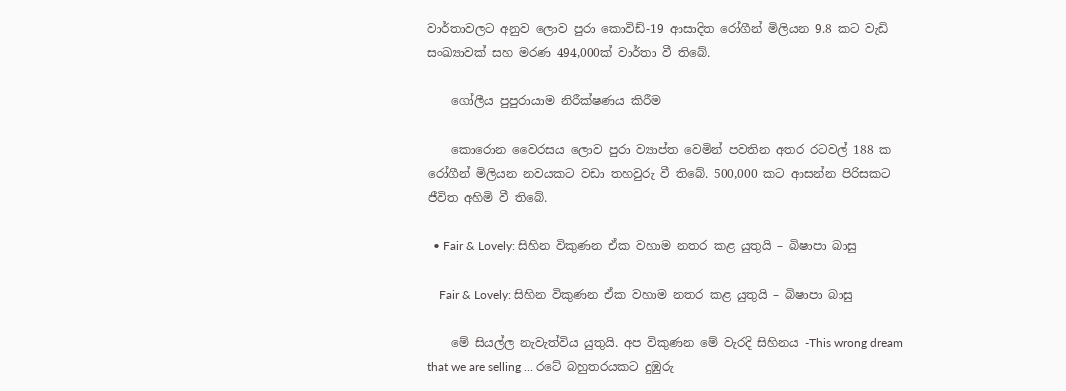වාර්තාවලට අනුව ලොව පුරා කොවිඩ්-19 ආසාදිත රෝගීන් මිලියන 9.8 කට වැඩි සංඛ්‍යාවක් සහ මරණ 494,000ක් වාර්තා වී තිබේ.

    ගෝලීය පුපුරායාම නිරීක්ෂණය කිරීම

    කොරොන වෛරසය ලොව පුරා ව්‍යාප්ත වෙමින් පවතින අතර රටවල් 188 ක රෝගීන් මිලියන නවයකට වඩා තහවුරු වී තිබේ. 500,000 කට ආසන්න පිරිසකට ජීවිත අහිමි වී තිබේ.

  • Fair & Lovely: සිහින විකුණන ඒක වහාම නතර කළ යුතුයි – බිෂාපා බාසු

    Fair & Lovely: සිහින විකුණන ඒක වහාම නතර කළ යුතුයි – බිෂාපා බාසු

    මේ සියල්ල නැවැත්විය යුතුයි. අප විකුණන මේ වැරදි සිහිනය -This wrong dream that we are selling … රටේ බහුතරයකට දුඹුරු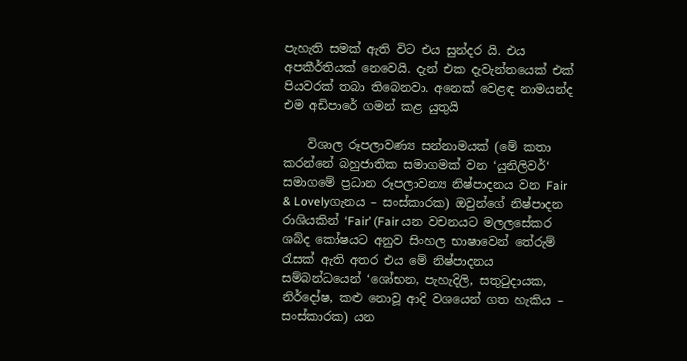පැහැති සමක් ඇති විට එය සුන්දර යි. එය අපකීර්තියක් නෙවෙයි. දැන් එක දැවැන්තයෙක් එක් පියවරක් තබා තිබෙනවා. අනෙක් වෙළඳ නාමයන්ද එම අඩිපාරේ ගමන් කළ යුතුයි

    විශාල රූපලාවණ්‍ය සන්නාමයක් (මේ කතා කරන්නේ බහුජාතික සමාගමක් වන ‘යුනිලිවර්‘ සමාගමේ ප්‍රධාන රූපලාවන්‍ය නිෂ්පාදනය වන Fair & Lovelyගැනය – සංස්කාරක) ඔවුන්ගේ නිෂ්පාදන රාශියකින් ‘Fair’ (Fair යන වචනයට මලලසේකර ශබ්ද කෝෂයට අනුව සිංහල භාෂාවෙන් තේරුම් රැසක් ඇති අතර එය මේ නිෂ්පාදනය සම්බන්ධයෙන් ‘ශෝභන, පැහැදිලි, සතුටුදායක, නිර්දෝෂ, කළු නොවූ ආදි වශයෙන් ගත හැකිය – සංස්කාරක) යන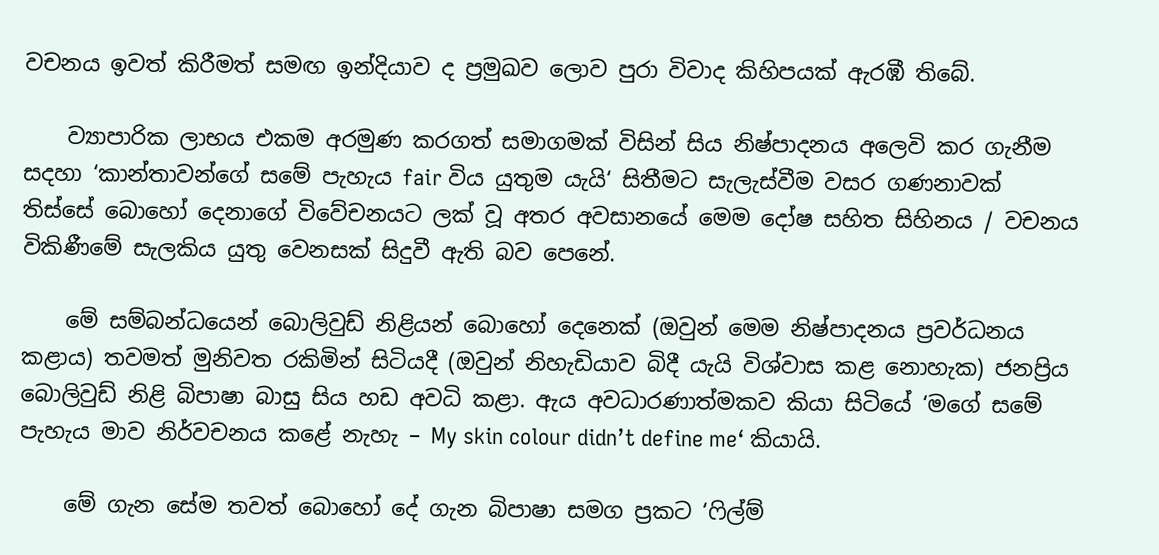වචනය ඉවත් කිරීමත් සමඟ ඉන්දියාව ද ප්‍රමුඛව ලොව පුරා විවාද කිහිපයක් ඇරඹී තිබේ.

    ව්‍යාපාරික ලාභය එකම අරමුණ කරගත් සමාගමක් විසින් සිය නිෂ්පාදනය අලෙවි කර ගැනීම සදහා ‘කාන්තාවන්ගේ සමේ පැහැය fair විය යුතුම යැයි‘ සිතීමට සැලැස්වීම වසර ගණනාවක් තිස්සේ බොහෝ දෙනාගේ විවේචනයට ලක් වූ අතර අවසානයේ මෙම දෝෂ සහිත සිහිනය / වචනය විකිණීමේ සැලකිය යුතු වෙනසක් සිදුවී ඇති බව පෙනේ.

    මේ සම්බන්ධයෙන් බොලිවුඩ් නිළියන් බොහෝ දෙනෙක් (ඔවුන් මෙම නිෂ්පාදනය ප්‍රවර්ධනය කළාය) තවමත් මුනිවත රකිමින් සිටියදී (ඔවුන් නිහැඩියාව බිදී යැයි විශ්වාස කළ නොහැක) ජනප්‍රිය බොලිවුඩ් නිළි බිපාෂා බාසු සිය හඩ අවධි කළා. ඇය අවධාරණාත්මකව කියා සිටියේ ‘මගේ සමේ පැහැය මාව නිර්වචනය කළේ නැහැ – My skin colour didn’t define me‘ කියායි.

    මේ ගැන සේම තවත් බොහෝ දේ ගැන බිපාෂා සමග ප්‍රකට ‘ෆිල්ම්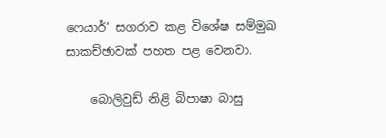ෆෙයාර්‘ සගරාව කළ විශේෂ සම්මුඛ සාකච්ඡාවක් පහත පළ වෙනවා.

    බොලිවුඩ් නිළි බිපාෂා බාසු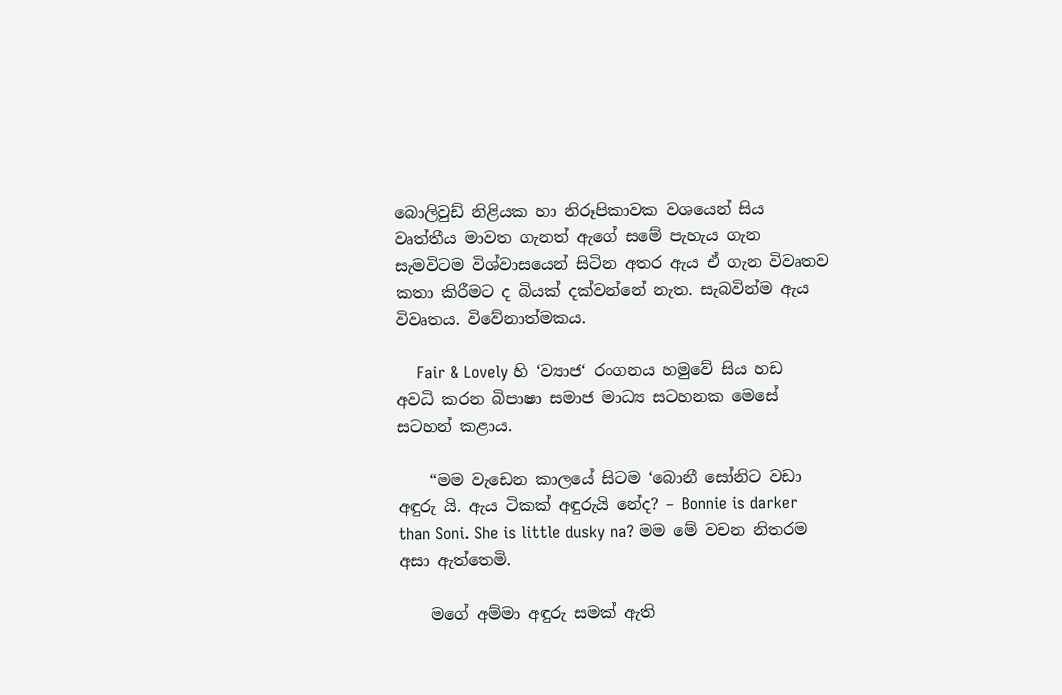බොලිවුඩ් නිළියක හා නිරූපිකාවක වශයෙන් සිය වෘත්තීය මාවත ගැනත් ඇගේ සමේ පැහැය ගැන සැමවිටම විශ්වාසයෙන් සිටින අතර ඇය ඒ ගැන විවෘතව කතා කිරීමට ද බියක් දක්වන්නේ නැත. සැබවින්ම ඇය විවෘතය. විවේනාත්මකය.

    Fair & Lovely හි ‘ව්‍යාජ‘ රංගනය හමුවේ සිය හඩ අවධි කරන බිපාෂා සමාජ මාධ්‍ය සටහනක මෙසේ සටහන් කළාය.

    “මම වැඩෙන කාලයේ සිටම ‘බොනී සෝනිට වඩා අඳුරු යි. ඇය ටිකක් අඳුරුයි නේද? – Bonnie is darker than Soni. She is little dusky na? මම මේ වචන නිතරම අසා ඇත්තෙමි.

    මගේ අම්මා අඳුරු සමක් ඇති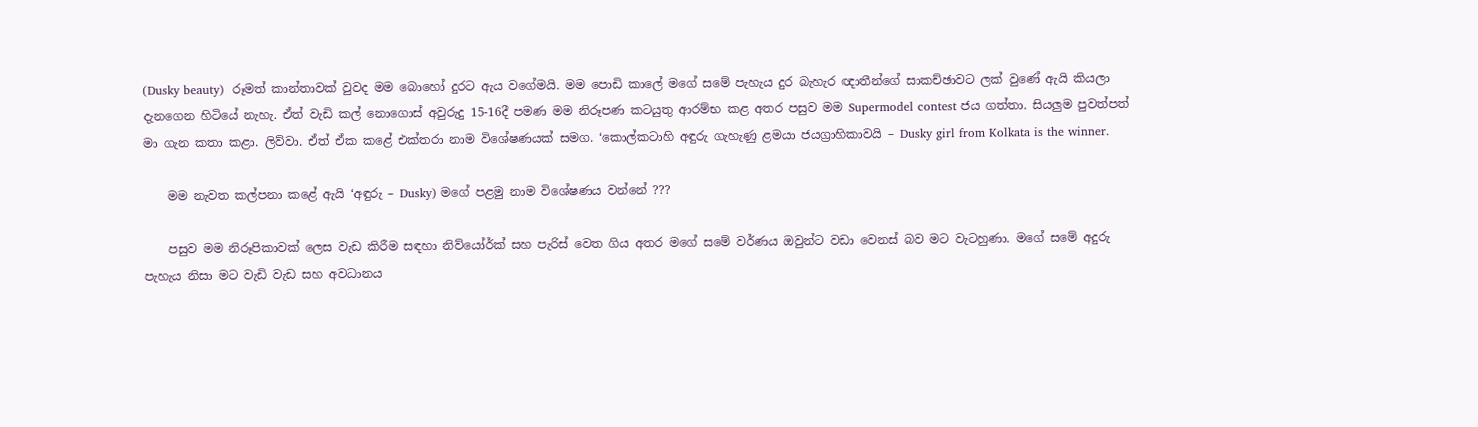(Dusky beauty)  රූමත් කාන්තාවක් වුවද මම බොහෝ දුරට ඇය වගේමයි. මම පොඩි කාලේ මගේ සමේ පැහැය දුර බැහැර ඥාතීන්ගේ සාකච්ඡාවට ලක් වුණේ ඇයි කියලා දැනගෙන හිටියේ නැහැ. ඒත් වැඩි කල් නොගොස් අවුරුදු 15-16දී පමණ මම නිරූපණ කටයුතු ආරම්භ කළ අතර පසුව මම Supermodel contest ජය ගත්තා. සියලුම පුවත්පත් මා ගැන කතා කළා. ලිව්වා. ඒත් ඒක කළේ එක්තරා නාම විශේෂණයක් සමග. ‘කොල්කටාහි අඳුරු ගැහැණු ළමයා ජයග්‍රාහිකාවයි – Dusky girl from Kolkata is the winner.

    මම නැවත කල්පනා කළේ ඇයි ‘අඳුරු – Dusky) මගේ පළමු නාම විශේෂණය වන්නේ ???

    පසුව මම නිරූපිකාවක් ලෙස වැඩ කිරීම සඳහා නිව්යෝර්ක් සහ පැරිස් වෙත ගිය අතර මගේ සමේ වර්ණය ඔවුන්ට වඩා වෙනස් බව මට වැටහුණා. මගේ සමේ අදුරු පැහැය නිසා මට වැඩි වැඩ සහ අවධානය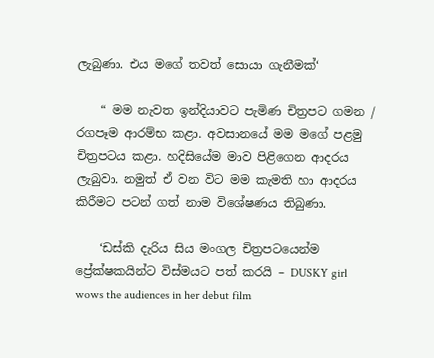ලැබුණා. එය මගේ තවත් සොයා ගැනීමක්‘

    “ මම නැවත ඉන්දියාවට පැමිණ චිත්‍රපට ගමන / රගපෑම ආරම්භ කළා. අවසානයේ මම මගේ පළමු චිත්‍රපටය කළා. හදිසියේම මාව පිළිගෙන ආදරය ලැබුවා. නමුත් ඒ වන විට මම කැමති හා ආදරය කිරීමට පටන් ගත් නාම විශේෂණය තිබුණා.

    ‘ඩස්කි දැරිය සිය මංගල චිත්‍රපටයෙන්ම ප්‍රේක්ෂකයින්ට විස්මයට පත් කරයි – DUSKY girl wows the audiences in her debut film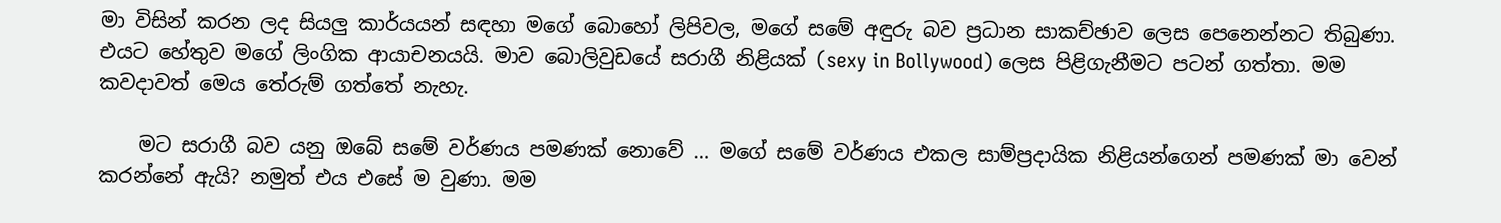මා විසින් කරන ලද සියලු කාර්යයන් සඳහා මගේ බොහෝ ලිපිවල, මගේ සමේ අඳුරු බව ප්‍රධාන සාකච්ඡාව ලෙස පෙනෙන්නට තිබුණා. එයට හේතුව මගේ ලිංගික ආයාචනයයි. මාව බොලිවුඩයේ සරාගී නිළියක් (sexy in Bollywood) ලෙස පිළිගැනීමට පටන් ගත්තා. මම කවදාවත් මෙය තේරුම් ගත්තේ නැහැ.

    මට සරාගී බව යනු ඔබේ සමේ වර්ණය පමණක් නොවේ … මගේ සමේ වර්ණය එකල සාම්ප්‍රදායික නිළියන්ගෙන් පමණක් මා වෙන් කරන්නේ ඇයි? නමුත් එය එසේ ම වුණා. මම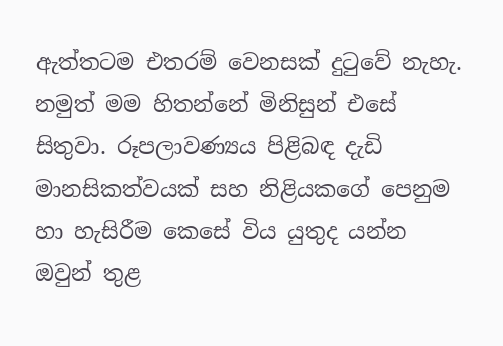ඇත්තටම එතරම් වෙනසක් දුටුවේ නැහැ. නමුත් මම හිතන්නේ මිනිසුන් එසේ සිතුවා. රූපලාවණ්‍යය පිළිබඳ දැඩි මානසිකත්වයක් සහ නිළියකගේ පෙනුම හා හැසිරීම කෙසේ විය යුතුද යන්න ඔවුන් තුළ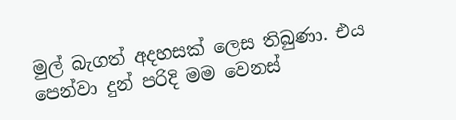මුල් බැගත් අදහසක් ලෙස තිබුණා. එය පෙන්වා දුන් පරිදි මම වෙනස්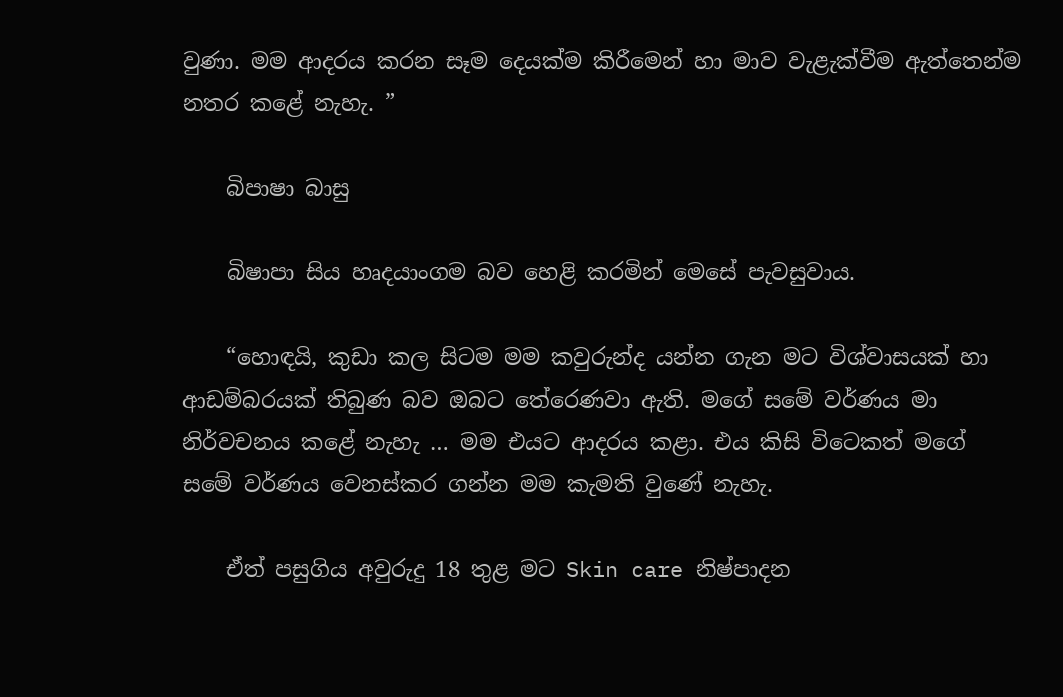වුණා. මම ආදරය කරන සෑම දෙයක්ම කිරීමෙන් හා මාව වැළැක්වීම ඇත්තෙන්ම නතර කළේ නැහැ. ”

    බිපාෂා බාසු

    බිෂාපා සිය හෘදයාංගම බව හෙළි කරමින් මෙසේ පැවසුවාය.

    “හොඳයි, කුඩා කල සිටම මම කවුරුන්ද යන්න ගැන මට විශ්වාසයක් හා ආඩම්බරයක් තිබුණ බව ඔබට තේරෙණවා ඇති. මගේ සමේ වර්ණය මා නිර්වචනය කළේ නැහැ … මම එයට ආදරය කළා. එය කිසි විටෙකත් මගේ සමේ වර්ණය වෙනස්කර ගන්න මම කැමති වුණේ නැහැ.

    ඒත් පසුගිය අවුරුදු 18 තුළ මට Skin care නිෂ්පාදන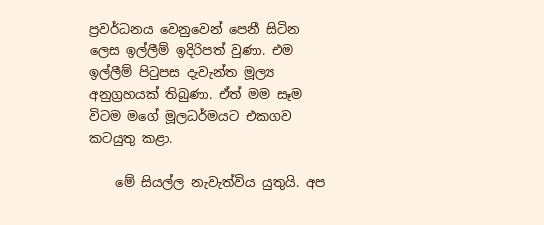ප්‍රවර්ධනය වෙනුවෙන් පෙනී සිටින ලෙස ඉල්ලීම් ඉදිරිපත් වුණා. එම ඉල්ලීම් පිටුපස දැවැන්ත මූල්‍ය අනුග්‍රහයක් තිබුණා. ඒත් මම සෑම විටම මගේ මූලධර්මයට එකගව කටයුතු කළා.

    මේ සියල්ල නැවැත්විය යුතුයි. අප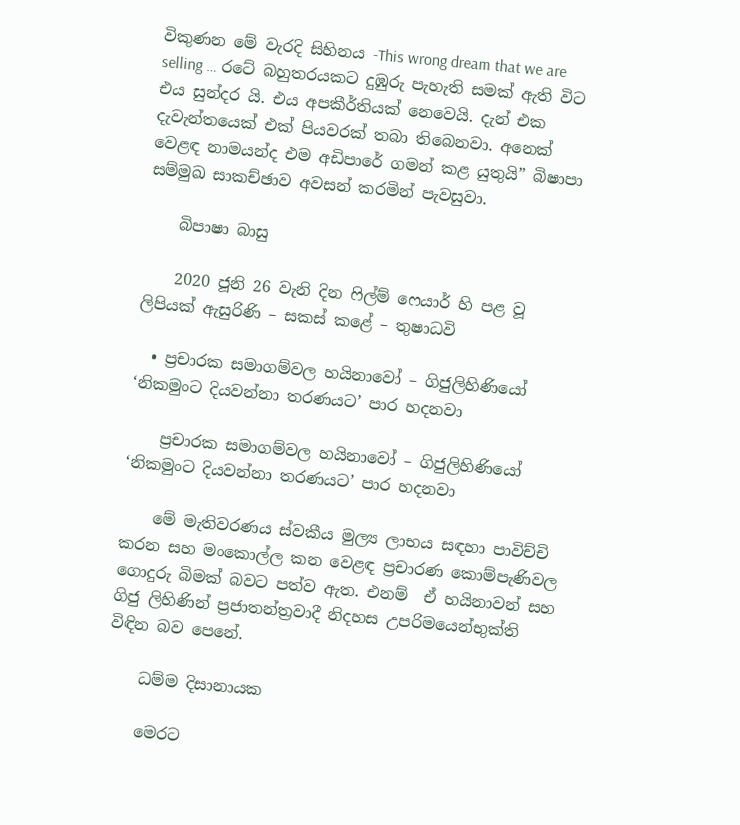විකුණන මේ වැරදි සිහිනය -This wrong dream that we are selling … රටේ බහුතරයකට දුඹුරු පැහැති සමක් ඇති විට එය සුන්දර යි. එය අපකීර්තියක් නෙවෙයි. දැන් එක දැවැන්තයෙක් එක් පියවරක් තබා තිබෙනවා. අනෙක් වෙළඳ නාමයන්ද එම අඩිපාරේ ගමන් කළ යුතුයි” බිෂාපා සම්මුඛ සාකච්ඡාව අවසන් කරමින් පැවසුවා.

    බිපාෂා බාසු

    2020 ජූනි 26 වැනි දින ෆිල්ම් ෆෙයාර් හි පළ වූ ලිපියක් ඇසුරිණි – සකස් කළේ – තුෂාධවි

  • ප්‍රචාරක සමාගම්වල හයිනාවෝ – ගිජුලිහිණියෝ ‘නිකමුංට දියවන්නා තරණයට’ පාර හදනවා

    ප්‍රචාරක සමාගම්වල හයිනාවෝ – ගිජුලිහිණියෝ ‘නිකමුංට දියවන්නා තරණයට’ පාර හදනවා

    මේ මැතිවරණය ස්වකීය මුල්‍ය ලාභය සඳහා පාවිච්චි කරන සහ මංකොල්ල කන වෙළඳ ප්‍රචාරණ කොම්පැණිවල ගොදුරු බිමක් බවට පත්ව ඇත. එනම්  ඒ හයිනාවන් සහ ගිජු ලිහිණින් ප්‍රජාතන්ත්‍රවාදී නිදහස උපරිමයෙන්භුක්ති විඳින බව පෙනේ.

    ධම්ම දිසානායක

    මෙරට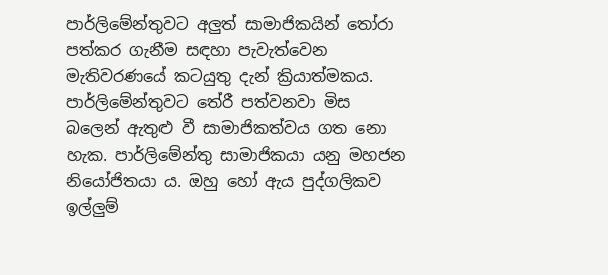පාර්ලිමේන්තුවට අලුත් සාමාජිකයින් තෝරා පත්කර ගැනීම සඳහා පැවැත්වෙන මැතිවරණයේ කටයුතු දැන් ක්‍රියාත්මකය. පාර්ලිමේන්තුවට තේරී පත්වනවා මිස බලෙන් ඇතුළු වී සාමාජිකත්වය ගත නො හැක. පාර්ලිමේන්තු සාමාජිකයා යනු මහජන නියෝජිතයා ය. ඔහු හෝ ඇය පුද්ගලිකව ඉල්ලුම්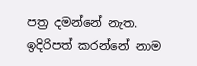පත්‍ර දමන්නේ නැත. ඉදිරිපත් කරන්නේ නාම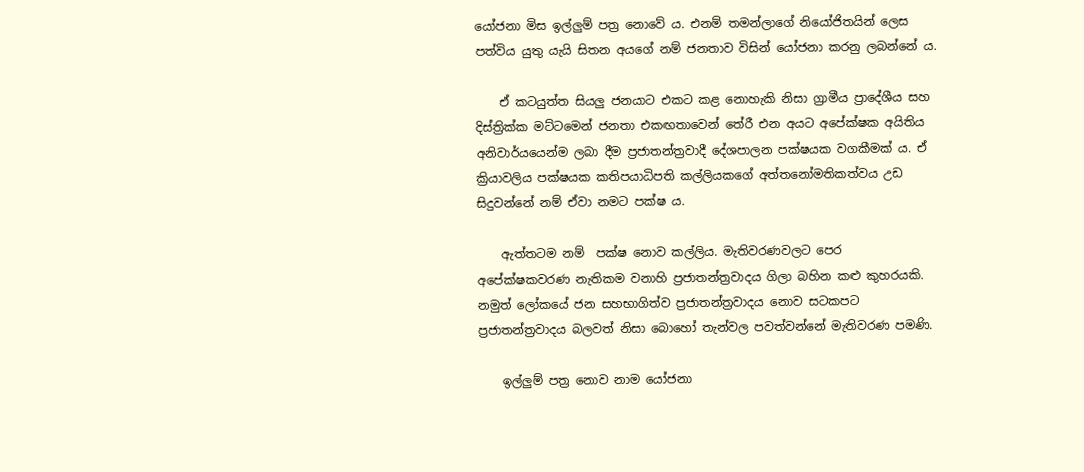යෝජනා මිස ඉල්ලුම් පත්‍ර නොවේ ය. එනම් තමන්ලාගේ නියෝජිතයින් ලෙස පත්විය යුතු යැයි සිතන අයගේ නම් ජනතාව විසින් යෝජනා කරනු ලබන්නේ ය.

    ඒ කටයුත්ත සියලු ජනයාට එකට කළ නොහැකි නිසා ග්‍රාමීය ප්‍රාදේශීය සහ දිස්ත්‍රික්ක මට්ටමෙන් ජනතා එකඟතාවෙන් තේරී එන අයට අපේක්ෂක අයිතිය අනිවාර්යයෙන්ම ලබා දීම ප්‍රජාතන්ත්‍රවාදී දේශපාලන පක්ෂයක වගකීමක් ය. ඒ ක්‍රියාවලිය පක්ෂයක කතිපයාධිපති කල්ලියකගේ අත්තනෝමතිකත්වය උඩ සිදුවන්නේ නම් ඒවා නමට පක්ෂ ය.

    ඇත්තටම නම්  පක්ෂ නොව කල්ලිය. මැතිවරණවලට පෙර   අපේක්ෂකවරණ නැතිකම වනාහි ප්‍රජාතන්ත්‍රවාදය ගිලා බහින කළු කුහරයකි. නමුත් ලෝකයේ ජන සහභාගිත්ව ප්‍රජාතන්ත්‍රවාදය නොව සටකපට ප්‍රජාතන්ත්‍රවාදය බලවත් නිසා බොහෝ තැන්වල පවත්වන්නේ මැතිවරණ පමණි.

    ඉල්ලුම් පත්‍ර නොව නාම යෝජනා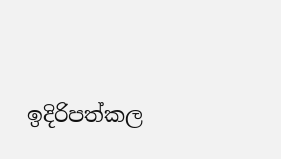ඉදිරිපත්කල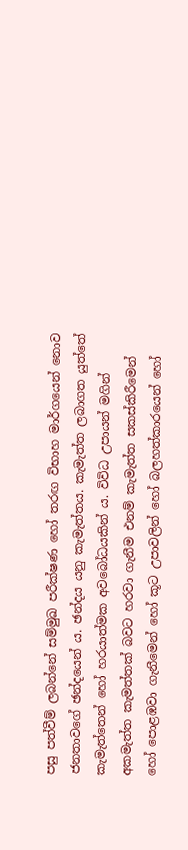පසු පත්වීම් ලබන්නේ සම්මුඛ පරීක්ෂණ හෝ තරඟ විභාහ මාර්ගයෙන් නොව ජනතාවගේ ඡන්දයෙන් ය. ඡන්දය යනු කැමැත්තය. කැමැත්ත ලබාගත යුත්තේ කැමැත්තෙන් හෝ හරයාත්මක අවබෝධයකින් ය. විවිධ උපායන් මගින් අකමැත්ත කැමත්තක් බවට හරවා ගැනීම එනම් කැමැත්ත සකස්කිරීමෙන් හෝ පොළඹවා ගැනීමෙන් හෝ කූට උපාවලින් හෝ බලහත්කාරයෙන් හෝ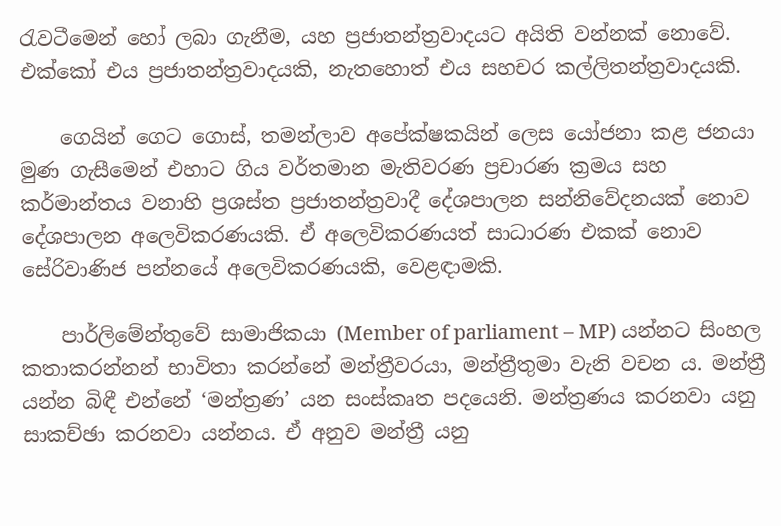රැවටීමෙන් හෝ ලබා ගැනීම, යහ ප්‍රජාතන්ත්‍රවාදයට අයිති වන්නක් නොවේ. එක්කෝ එය ප්‍රජාතන්ත්‍රවාදයකි, නැතහොත් එය සහචර කල්ලිතන්ත්‍රවාදයකි.

    ගෙයින් ගෙට ගොස්, තමන්ලාව අපේක්ෂකයින් ලෙස යෝජනා කළ ජනයා මුණ ගැසීමෙන් එහාට ගිය වර්තමාන මැතිවරණ ප්‍රචාරණ ක්‍රමය සහ කර්මාන්තය වනාහි ප්‍රශස්ත ප්‍රජාතන්ත්‍රවාදී දේශපාලන සන්නිවේදනයක් නොව දේශපාලන අලෙවිකරණයකි. ඒ අලෙවිකරණයත් සාධාරණ එකක් නොව සේරිවාණිජ පන්නයේ අලෙවිකරණයකි, වෙළඳාමකි.

    පාර්ලිමේන්තුවේ සාමාජිකයා (Member of parliament – MP) යන්නට සිංහල කතාකරන්නන් භාවිතා කරන්නේ මන්ත්‍රීවරයා, මන්ත්‍රීතුමා වැනි වචන ය. මන්ත්‍රී යන්න බිඳී එන්නේ ‘මන්ත්‍රණ’ යන සංස්කෘත පදයෙනි. මන්ත්‍රණය කරනවා යනු සාකච්ඡා කරනවා යන්නය. ඒ අනුව මන්ත්‍රී යනු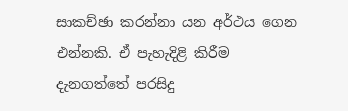සාකච්ඡා කරන්නා යන අර්ථය ගෙන එන්නකි. ඒ පැහැදිළි කිරීම දැනගත්තේ පරසිදු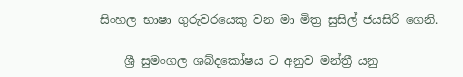සිංහල භාෂා ගුරුවරයෙකු වන මා මිත්‍ර සුසිල් ජයසිරි ගෙනි.

    ශ්‍රී සුමංගල ශබ්දකෝෂය ට අනුව මන්ත්‍රී යනු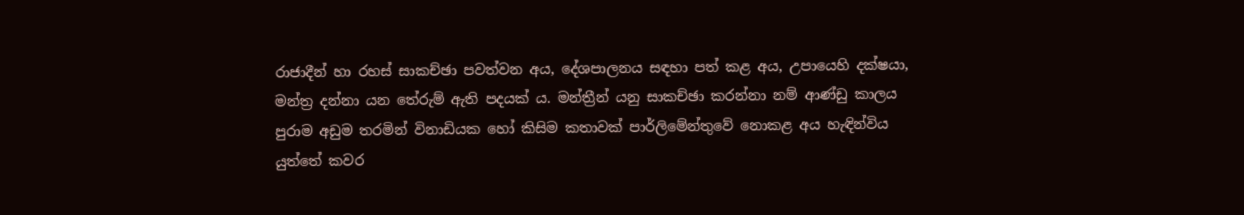රාජාදීන් හා රහස් සාකච්ඡා පවත්වන අය, දේශපාලනය සඳහා පත් කළ අය, උපායෙහි දක්ෂයා, මන්ත්‍ර දන්නා යන තේරුම් ඇති පදයක් ය. මන්ත්‍රීන් යනු සාකච්ඡා කරන්නා නම් ආණ්ඩු කාලය පුරාම අඩුම තරමින් විනාඩියක හෝ කිසිම කතාවක් පාර්ලිමේන්තුවේ නොකළ අය හැඳින්විය යුත්තේ කවර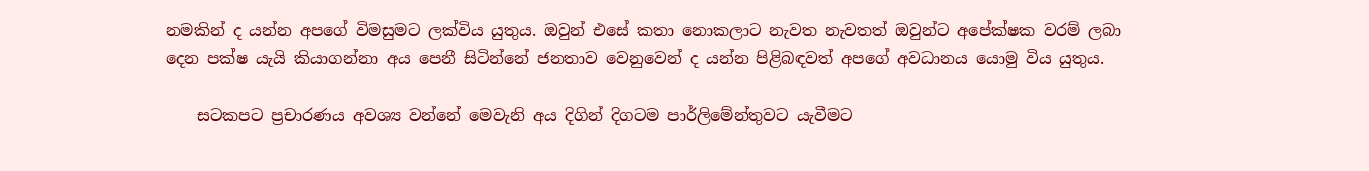නමකින් ද යන්න අපගේ විමසුමට ලක්විය යුතුය. ඔවුන් එසේ කතා නොකලාට නැවත නැවතත් ඔවුන්ට අපේක්ෂක වරම් ලබා දෙන පක්ෂ යැයි කියාගන්නා අය පෙනී සිටින්නේ ජනතාව වෙනුවෙන් ද යන්න පිළිබඳවත් අපගේ අවධානය යොමු විය යුතුය.

    සටකපට ප්‍රචාරණය අවශ්‍ය වන්නේ මෙවැනි අය දිගින් දිගටම පාර්ලිමේන්තුවට යැවීමට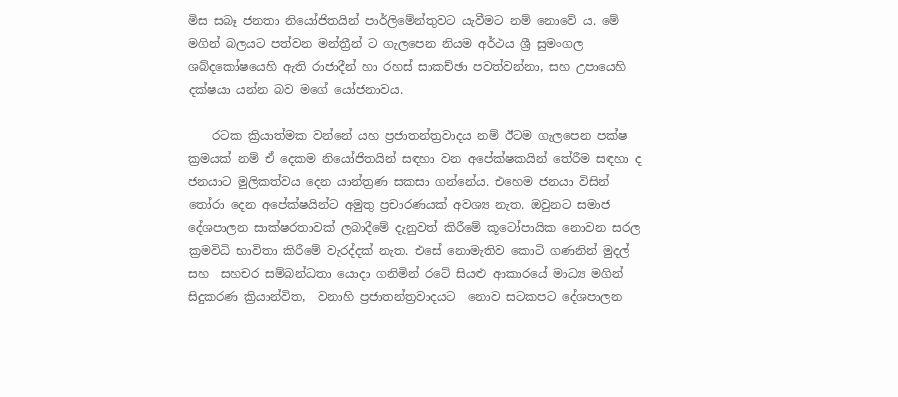මිස සබෑ ජනතා නියෝජිතයින් පාර්ලිමේන්තුවට යැවීමට නම් නොවේ ය. මේ මගින් බලයට පත්වන මන්ත්‍රීන් ට ගැලපෙන නියම අර්ථය ශ්‍රී සුමංගල ශබ්දකෝෂයෙහි ඇති රාජාදීන් හා රහස් සාකච්ඡා පවත්වන්නා, සහ උපායෙහි දක්ෂයා යන්න බව මගේ යෝජනාවය.

    රටක ක්‍රියාත්මක වන්නේ යහ ප්‍රජාතන්ත්‍රවාදය නම් ඊටම ගැලපෙන පක්ෂ ක්‍රමයක් නම් ඒ දෙකම නියෝජිතයින් සඳහා වන අපේක්ෂකයින් තේරීම සඳහා ද ජනයාට මුලිකත්වය දෙන යාන්ත්‍රණ සකසා ගන්නේය. එහෙම ජනයා විසින් තෝරා දෙන අපේක්ෂයින්ට අමුතු ප්‍රචාරණයක් අවශ්‍ය නැත. ඔවුනට සමාජ දේශපාලන සාක්ෂරතාවක් ලබාදීමේ දැනුවත් කිරීමේ කූටෝපායික නොවන සරල ක්‍රමවිධි භාවිතා කිරීමේ වැරද්දක් නැත. එසේ නොමැතිව කොටි ගණනින් මුදල් සහ  සහචර සම්බන්ධතා යොදා ගනිමින් රටේ සියළු ආකාරයේ මාධ්‍ය මගින් සිදුකරණ ක්‍රියාන්විත,  වනාහි ප්‍රජාතන්ත්‍රවාදයට  නොව සටකපට දේශපාලන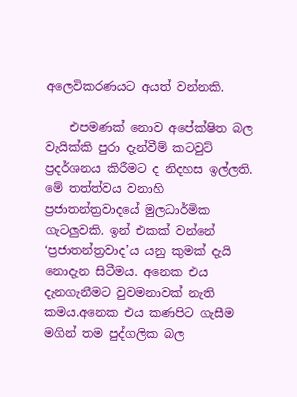අලෙවිකරණයට අයත් වන්නකි.

    එපමණක් නොව අපේක්ෂිත බල වැයික්කි පුරා දැන්වීම් කටවුට් ප්‍රදර්ශනය කිරීමට ද නිදහස ඉල්ලති. මේ තත්ත්වය වනාහි ප්‍රජාතන්ත්‍රවාදයේ මුලධාර්මික ගැටලුවකි. ඉන් එකක් වන්නේ ‘ප්‍රජාතන්ත්‍රවාද’ය යනු කුමක් දැයි නොදැන සිටීමය. අනෙක එය දැනගැනීමට වුවමනාවක් නැති කමය.අනෙක එය කණපිට ගැසීම මගින් තම පුද්ගලික බල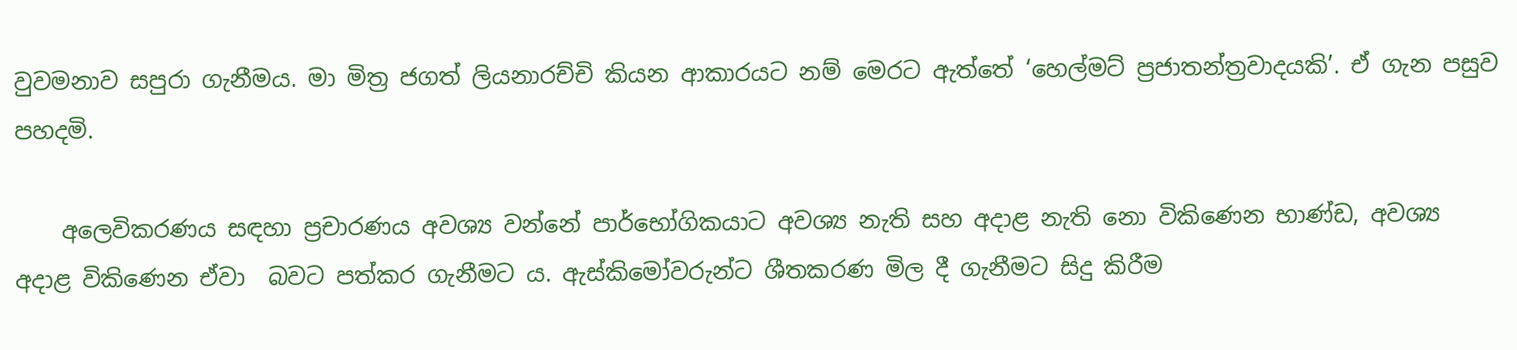වුවමනාව සපුරා ගැනීමය. මා මිත්‍ර ජගත් ලියනාරච්චි කියන ආකාරයට නම් මෙරට ඇත්තේ ‘හෙල්මට් ප්‍රජාතන්ත්‍රවාදයකි’. ඒ ගැන පසුව පහදමි.

    අලෙවිකරණය සඳහා ප්‍රචාරණය අවශ්‍ය වන්නේ පාර්භෝගිකයාට අවශ්‍ය නැති සහ අදාළ නැති නො විකිණෙන භාණ්ඩ, අවශ්‍ය අදාළ විකිණෙන ඒවා  බවට පත්කර ගැනීමට ය. ඇස්කිමෝවරුන්ට ශීතකරණ මිල දී ගැනීමට සිදු කිරීම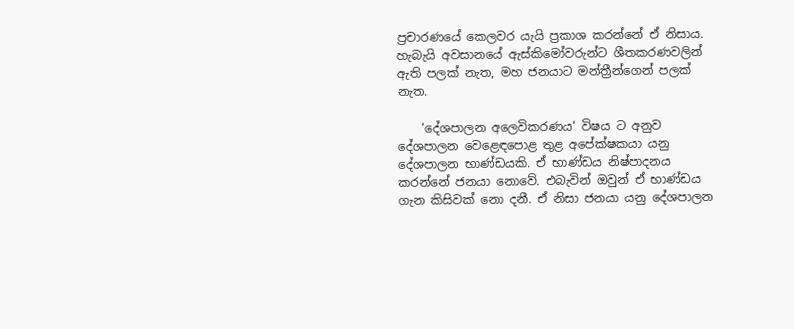ප්‍රචාරණයේ කෙලවර යැයි ප්‍රකාශ කරන්නේ ඒ නිසාය. හැබැයි අවසානයේ ඇස්කිමෝවරුන්ට ශීතකරණවලින් ඇති පලක් නැත, මහ ජනයාට මන්ත්‍රීන්ගෙන් පලක් නැත.

    ‘දේශපාලන අලෙවිකරණය‘ විෂය ට අනුව දේශපාලන වෙළෙඳපොළ තුළ අපේක්ෂකයා යනු දේශපාලන භාණ්ඩයකි. ඒ භාණ්ඩය නිෂ්පාදනය කරන්නේ ජනයා නොවේ. එබැවින් ඔවුන් ඒ භාණ්ඩය ගැන කිසිවක් නො දනී. ඒ නිසා ජනයා යනු දේශපාලන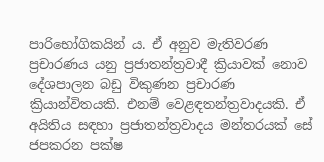පාරිභෝගිකයින් ය. ඒ අනුව මැතිවරණ ප්‍රචාරණය යනු ප්‍රජාතන්ත්‍රවාදී ක්‍රියාවක් නොව දේශපාලන බඩු විකුණන ප්‍රචාරණ ක්‍රියාන්විතයකි. එනම් වෙළඳතන්ත්‍රවාදයකි. ඒ අයිතිය සඳහා ප්‍රජාතන්ත්‍රවාදය මන්තරයක් සේ ජපකරන පක්ෂ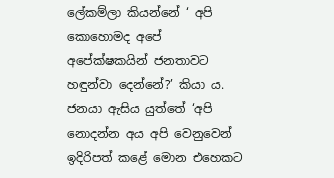ලේකම්ලා කියන්නේ ‘ අපි කොහොමද අපේ අපේක්ෂකයින් ජනතාවට හඳුන්වා දෙන්නේ?’ කියා ය. ජනයා ඇසිය යුත්තේ ‘අපි නොදන්න අය අපි වෙනුවෙන් ඉදිරිපත් කළේ මොන එහෙකට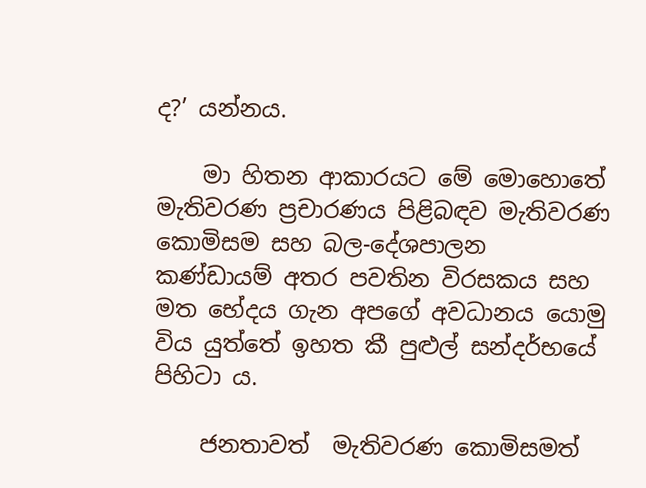ද?’ යන්නය.

    මා හිතන ආකාරයට මේ මොහොතේ මැතිවරණ ප්‍රචාරණය පිළිබඳව මැතිවරණ කොමිසම සහ බල-දේශපාලන කණ්ඩායම් අතර පවතින විරසකය සහ මත භේදය ගැන අපගේ අවධානය යොමු විය යුත්තේ ඉහත කී පුළුල් සන්දර්භයේ පිහිටා ය.

    ජනතාවත්  මැතිවරණ කොමිසමත්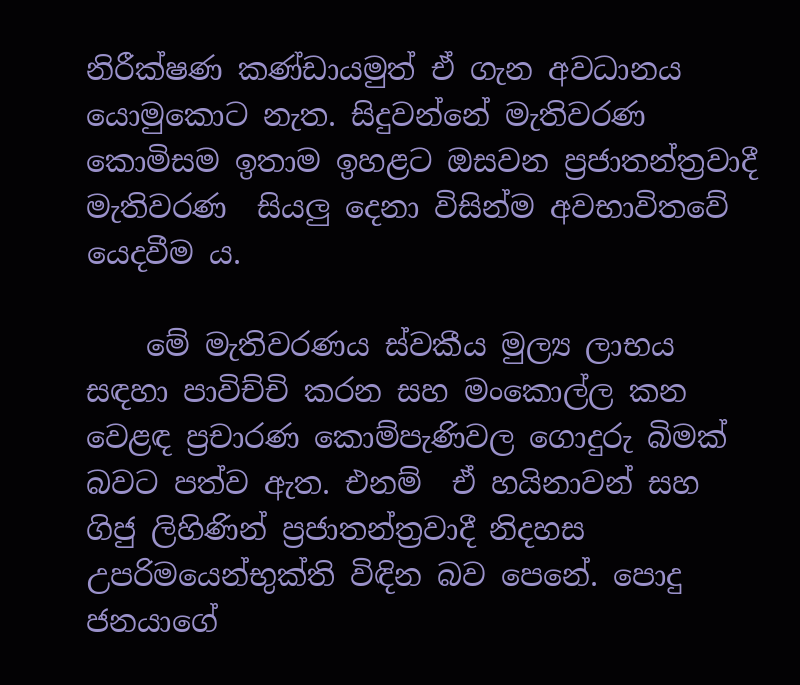නිරීක්ෂණ කණ්ඩායමුත් ඒ ගැන අවධානය යොමුකොට නැත. සිදුවන්නේ මැතිවරණ කොමිසම ඉතාම ඉහළට ඔසවන ප්‍රජාතන්ත්‍රවාදී මැතිවරණ  සියලු දෙනා විසින්ම අවභාවිතවේ යෙදවීම ය.

    මේ මැතිවරණය ස්වකීය මුල්‍ය ලාභය සඳහා පාවිච්චි කරන සහ මංකොල්ල කන වෙළඳ ප්‍රචාරණ කොම්පැණිවල ගොදුරු බිමක් බවට පත්ව ඇත. එනම්  ඒ හයිනාවන් සහ ගිජු ලිහිණින් ප්‍රජාතන්ත්‍රවාදී නිදහස උපරිමයෙන්භුක්ති විඳින බව පෙනේ. පොදු ජනයාගේ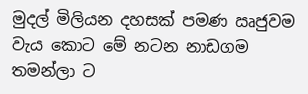මුදල් මිලියන දහසක් පමණ ඍජුවම වැය කොට මේ නටන නාඩගම තමන්ලා ට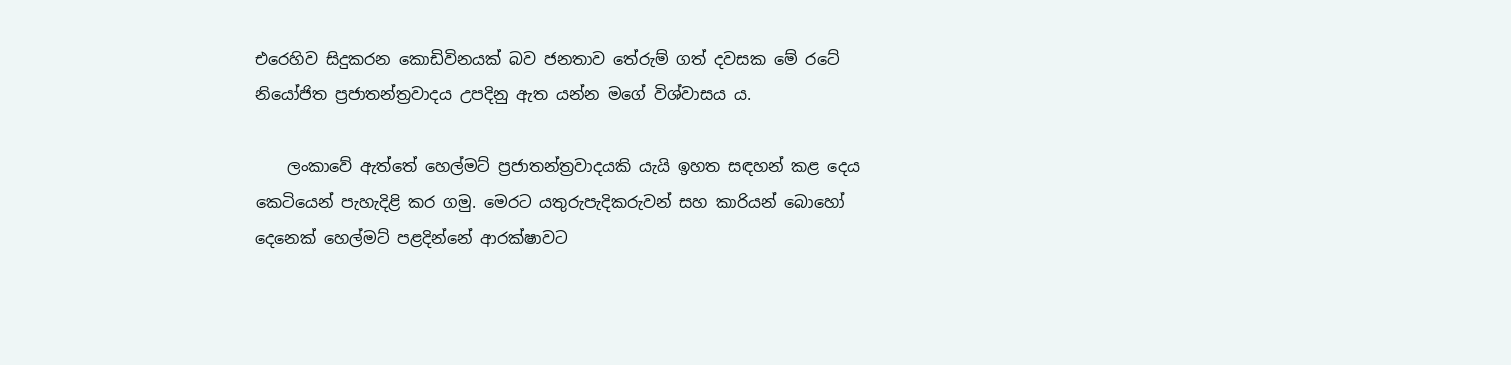එරෙහිව සිදුකරන කොඩිවිනයක් බව ජනතාව තේරුම් ගත් දවසක මේ රටේ නියෝජිත ප්‍රජාතන්ත්‍රවාදය උපදිනු ඇත යන්න මගේ විශ්වාසය ය.

    ලංකාවේ ඇත්තේ හෙල්මට් ප්‍රජාතන්ත්‍රවාදයකි යැයි ඉහත සඳහන් කළ දෙය කෙටියෙන් පැහැදිළි කර ගමු. මෙරට යතුරුපැදිකරුවන් සහ කාරියන් බොහෝ දෙනෙක් හෙල්මට් පළදින්නේ ආරක්ෂාවට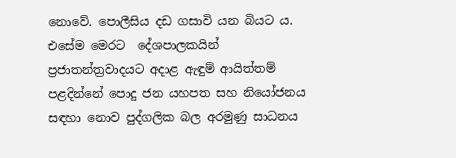නොවේ. පොලීසිය දඩ ගසාවි යන බියට ය. එසේම මෙරට  දේශපාලකයින් ප්‍රජාතන්ත්‍රවාදයට අදාළ ඇඳුම් ආයිත්තම් පළදින්නේ පොදු ජන යහපත සහ නියෝජනය සඳහා නොව පුද්ගලික බල අරමුණු සාධනය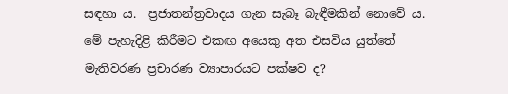සඳහා ය.  ප්‍රජාතන්ත්‍රවාදය ගැන සැබෑ බැඳීමකින් නොවේ ය. මේ පැහැදිළි කිරීමට එකඟ අයෙකු අත එසවිය යුත්තේ මැතිවරණ ප්‍රචාරණ ව්‍යාපාරයට පක්ෂව ද?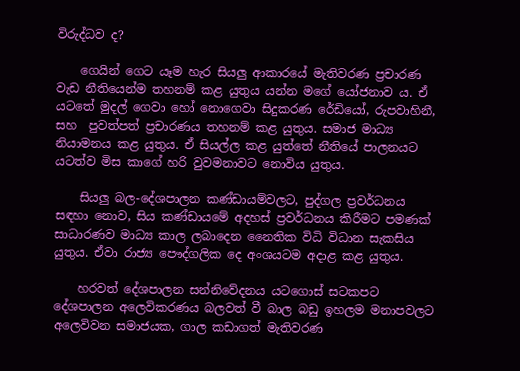විරුද්ධව ද?

    ගෙයින් ගෙට යෑම හැර සියලු ආකාරයේ මැතිවරණ ප්‍රචාරණ වැඩ නීතියෙන්ම තහනම් කළ යුතුය යන්න මගේ යෝජනාව ය. ඒ යටතේ මුදල් ගෙවා හෝ නොගෙවා සිදුකරණ රේඩියෝ, රුපවාහිනී, සහ  පුවත්පත් ප්‍රචාරණය තහනම් කළ යුතුය. සමාජ මාධ්‍ය නියාමනය කළ යුතුය. ඒ සියල්ල කළ යුත්තේ නීතියේ පාලනයට යටත්ව මිස කාගේ හරි වුවමනාවට නොවිය යුතුය.

    සියලු බල-දේශපාලන කණ්ඩායම්වලට, පුද්ගල ප්‍රවර්ධනය සඳහා නොව, සිය කණ්ඩායමේ අදහස් ප්‍රවර්ධනය කිරීමට පමණක් සාධාරණව මාධ්‍ය කාල ලබාදෙන නෛතික විධි විධාන සැකසිය යුතුය. ඒවා රාජ්‍ය පෞද්ගලික දෙ අංශයටම අදාළ කළ යුතුය.

    හරවත් දේශපාලන සන්නිවේදනය යටගොස් සටකපට දේශපාලන අලෙවිකරණය බලවත් වී බාල බඩු ඉහලම මනාපවලට අලෙවිවන සමාජයක, ගාල කඩාගත් මැතිවරණ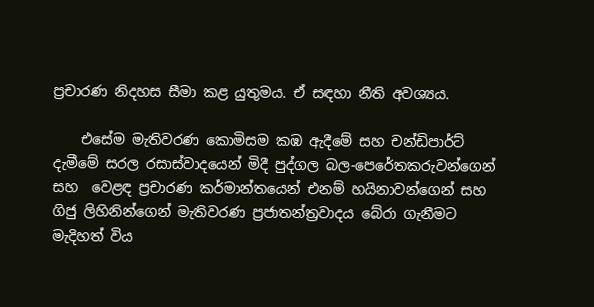ප්‍රචාරණ නිදහස සීමා කළ යුතුමය. ඒ සඳහා නීති අවශ්‍යය.

    එසේම මැතිවරණ කොමිසම කඹ ඇදීමේ සහ චන්ඩිපාර්ට් දැමීමේ සරල රසාස්වාදයෙන් මිදී පුද්ගල බල-පෙරේතකරුවන්ගෙන් සහ  වෙළඳ ප්‍රචාරණ කර්මාන්තයෙන් එනම් හයිනාවන්ගෙන් සහ ගිජු ලිහිනින්ගෙන් මැතිවරණ ප්‍රජාතන්ත්‍රවාදය බේරා ගැනීමට මැදිහත් විය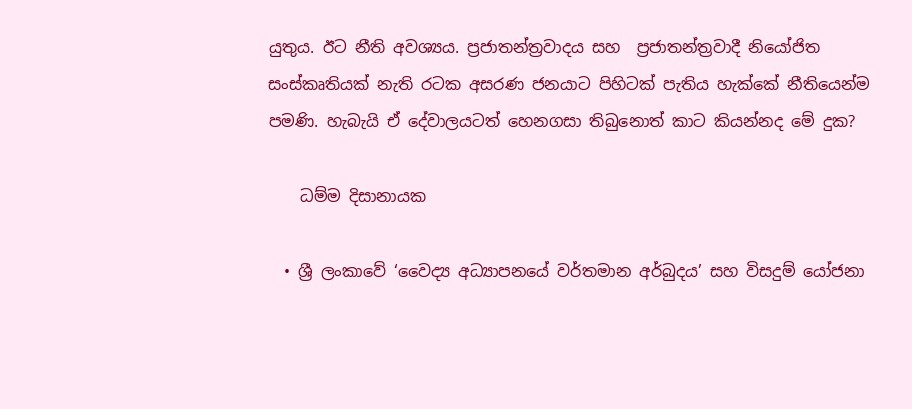යුතුය. ඊට නීති අවශ්‍යය. ප්‍රජාතන්ත්‍රවාදය සහ  ප්‍රජාතන්ත්‍රවාදී නියෝජිත සංස්කෘතියක් නැති රටක අසරණ ජනයාට පිහිටක් පැතිය හැක්කේ නීතියෙන්ම පමණි. හැබැයි ඒ දේවාලයටත් හෙනගසා තිබුනොත් කාට කියන්නද මේ දුක?

    ධම්ම දිසානායක

  • ශ්‍රී ලංකාවේ ‘වෛද්‍ය අධ්‍යාපනයේ වර්තමාන අර්බුදය’ සහ විසදුම් යෝජනා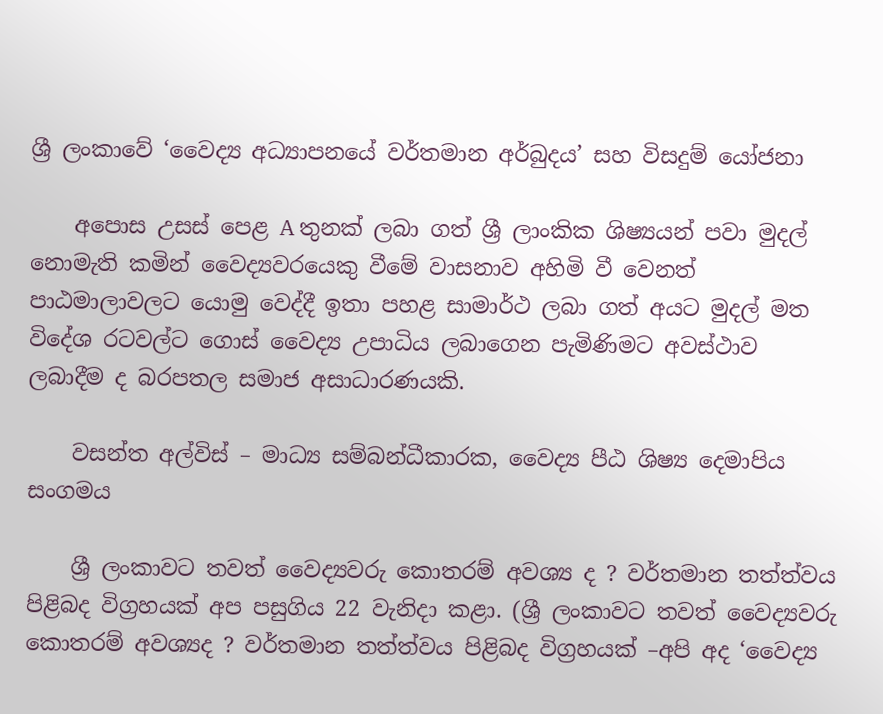ශ්‍රී ලංකාවේ ‘වෛද්‍ය අධ්‍යාපනයේ වර්තමාන අර්බුදය’ සහ විසදුම් යෝජනා

    අපොස උසස් පෙළ A තුනක් ලබා ගත් ශ්‍රී ලාංකික ශිෂ්‍යයන් පවා මුදල් නොමැති කමින් වෛද්‍යවරයෙකු වීමේ වාසනාව අහිමි වී වෙනත් පාඨමාලාවලට යොමු වෙද්දී ඉතා පහළ සාමාර්ථ ලබා ගත් අයට මුදල් මත විදේශ රටවල්ට ගොස් වෛද්‍ය උපාධිය ලබාගෙන පැමිණිමට අවස්ථාව ලබාදීම ද බරපතල සමාජ අසාධාරණයකි.

    වසන්ත අල්විස් – මාධ්‍ය සම්බන්ධීකාරක, වෛද්‍ය පීඨ ශිෂ්‍ය දෙමාපිය සංගමය

    ශ්‍රී ලංකාවට තවත් වෛද්‍යවරු කොතරම් අවශ්‍ය ද ? වර්තමාන තත්ත්වය පිළිබද විග්‍රහයක් අප පසුගිය 22 වැනිදා කළා. (ශ්‍රී ලංකාවට තවත් වෛද්‍යවරු කොතරම් අවශ්‍යද ? වර්තමාන තත්ත්වය පිළිබද විග්‍රහයක් –අපි අද ‘වෛද්‍ය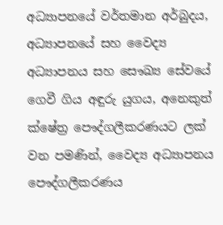අධ්‍යාපනයේ වර්තමාන අර්බුදය, අධ්‍යාපනයේ සහ වෛද්‍ය අධ්‍යාපනය සහ සෞඛ්‍ය සේවයේ ගෙවී ගිය අඳුරු යුගය, අනෙකුත් ක්ෂේත්‍ර පෞද්ගලීකරණයට ලක් වන පමණින්, වෛද්‍ය අධ්‍යාපනය පෞද්ගලීකරණය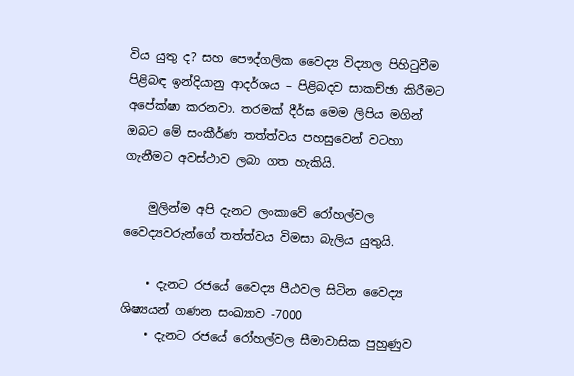විය යුතු ද? සහ පෞද්ගලික වෛද්‍ය විද්‍යාල පිහිටුවීම පිළිබඳ ඉන්දියානු ආදර්ශය – පිළිබදව සාකච්ඡා කිරීමට අපේක්ෂා කරනවා. තරමක් දීර්ඝ මෙම ලිපිය මගින් ඔබට මේ සංකීර්ණ තත්ත්වය පහසුවෙන් වටහා ගැනීමට අවස්ථාව ලබා ගත හැකියි.

    මුලින්ම අපි දැනට ලංකාවේ රෝහල්වල වෛද්‍යවරුන්ගේ තත්ත්වය විමසා බැලිය යුතුයි.

    • දැනට රජයේ වෛද්‍ය පීඨවල සිටින වෛද්‍ය ශිෂ්‍යයන් ගණන සංඛ්‍යාව -7000
    • දැනට රජයේ රෝහල්වල සීමාවාසික පුහුණුව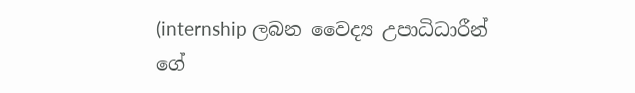(internship ලබන වෛද්‍ය උපාධිධාරීන් ගේ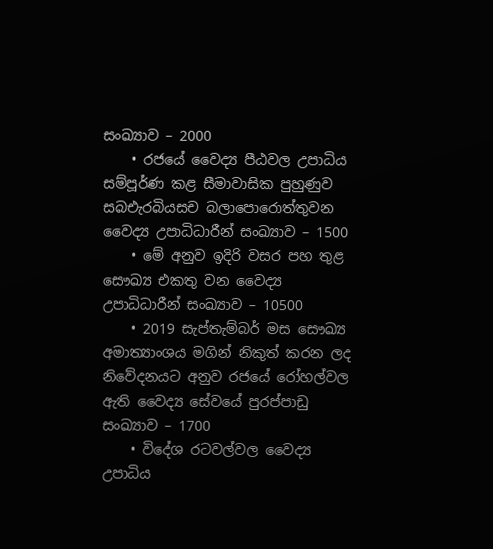සංඛ්‍යාව – 2000
    • රජයේ වෛද්‍ය පීඨවල උපාධිය සම්පූර්ණ කළ සීමාවාසික පුහුණුව සබඑැරබියසච බලාපොරොත්තුවන වෛද්‍ය උපාධිධාරීන් සංඛ්‍යාව – 1500
    • මේ අනුව ඉදිරි වසර පහ තුළ සෞඛ්‍ය එකතු වන වෛද්‍ය උපාධිධාරීන් සංඛ්‍යාව – 10500
    • 2019 සැප්තැම්බර් මස සෞඛ්‍ය අමාත්‍යාංශය මගින් නිකුත් කරන ලද නිවේදනයට අනුව රජයේ රෝහල්වල ඇති වෛද්‍ය සේවයේ පුරප්පාඩු සංඛ්‍යාව – 1700
    • විදේශ රටවල්වල වෛද්‍ය උපාධිය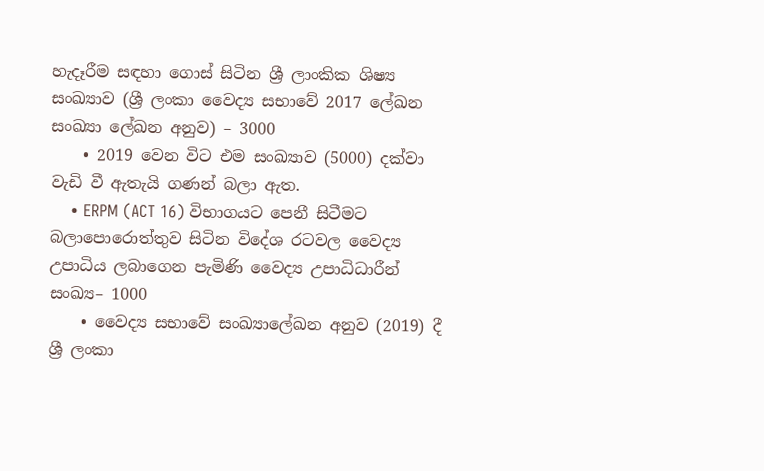හැදෑරීම සඳහා ගොස් සිටින ශ්‍රී ලාංකික ශිෂ්‍ය සංඛ්‍යාව (ශ්‍රී ලංකා වෛද්‍ය සභාවේ 2017 ලේඛන සංඛ්‍යා ලේඛන අනුව) – 3000
    • 2019 වෙන විට එම සංඛ්‍යාව (5000) දක්වා වැඩි වී ඇතැයි ගණන් බලා ඇත.
    • ERPM (ACT 16) විභාගයට පෙනී සිටීමට බලාපොරොත්තුව සිටින විදේශ රටවල වෛද්‍ය උපාධිය ලබාගෙන පැමිණි වෛද්‍ය උපාධිධාරීන් සංඛ්‍ය– 1000
    • වෛද්‍ය සභාවේ සංඛ්‍යාලේඛන අනුව (2019) දී ශ්‍රී ලංකා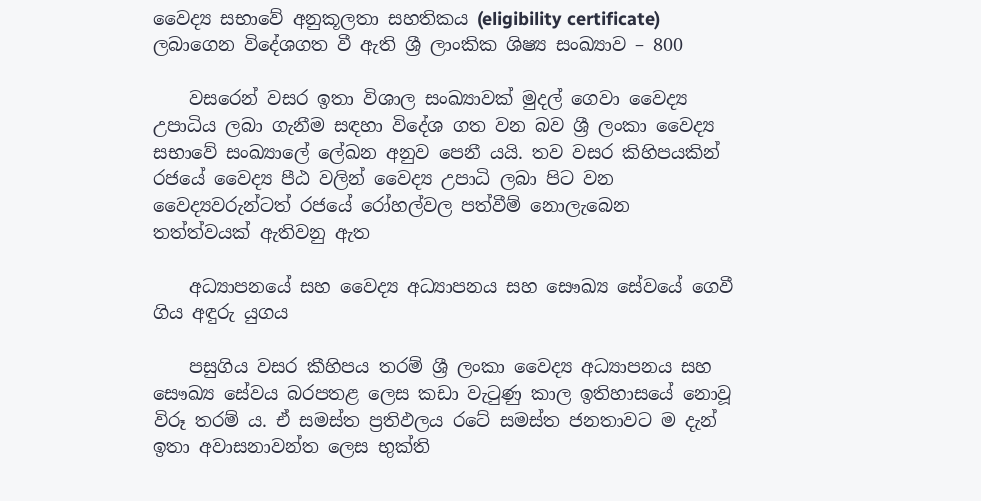වෛද්‍ය සභාවේ අනුකූලතා සහතිකය (eligibility certificate) ලබාගෙන විදේශගත වී ඇති ශ්‍රී ලාංකික ශිෂ්‍ය සංඛ්‍යාව – 800

    වසරෙන් වසර ඉතා විශාල සංඛ්‍යාවක් මුදල් ගෙවා වෛද්‍ය උපාධිය ලබා ගැනීම සඳහා විදේශ ගත වන බව ශ්‍රී ලංකා වෛද්‍ය සභාවේ සංඛ්‍යාලේ ලේඛන අනුව පෙනී යයි. තව වසර කිහිපයකින් රජයේ වෛද්‍ය පීඨ වලින් වෛද්‍ය උපාධි ලබා පිට වන වෛද්‍යවරුන්ටත් රජයේ රෝහල්වල පත්වීම් නොලැබෙන තත්ත්වයක් ඇතිවනු ඇත

    අධ්‍යාපනයේ සහ වෛද්‍ය අධ්‍යාපනය සහ සෞඛ්‍ය සේවයේ ගෙවී ගිය අඳුරු යුගය

    පසුගිය වසර කීහිපය තරම් ශ්‍රී ලංකා වෛද්‍ය අධ්‍යාපනය සහ සෞඛ්‍ය සේවය බරපතළ ලෙස කඩා වැටුණු කාල ඉතිහාසයේ නොවූ විරූ තරම් ය. ඒ සමස්ත ප්‍රතිඵලය රටේ සමස්ත ජනතාවට ම දැන් ඉතා අවාසනාවන්ත ලෙස භුක්ති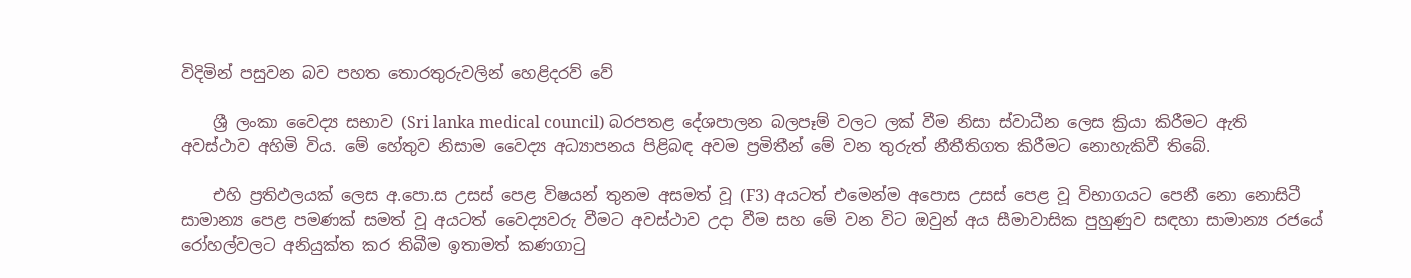විදිමින් පසුවන බව පහත තොරතුරුවලින් හෙළිදරව් වේ

    ශ්‍රී ලංකා වෛද්‍ය සභාව (Sri lanka medical council) බරපතළ දේශපාලන බලපෑම් වලට ලක් වීම නිසා ස්වාධීන ලෙස ක්‍රියා කිරීමට ඇති අවස්ථාව අහිමි විය. මේ හේතුව නිසාම වෛද්‍ය අධ්‍යාපනය පිළිබඳ අවම ප්‍රමිතීන් මේ වන තුරුත් නීතීතිගත කිරීමට නොහැකිවී තිබේ.

    එහි ප්‍රතිඵලයක් ලෙස අ.පො.ස උසස් පෙළ විෂයන් තුනම අසමත් වූ (F3) අයටත් එමෙන්ම අපොස උසස් පෙළ වූ විභාගයට පෙනී නො නොසිටී සාමාන්‍ය පෙළ පමණක් සමත් වූ අයටත් වෛද්‍යවරු වීමට අවස්ථාව උදා වීම සහ මේ වන විට ඔවුන් අය සීමාවාසික පුහුණුව සඳහා සාමාන්‍ය රජයේ රෝහල්වලට අනියුක්ත කර තිබීම ඉතාමත් කණගාටු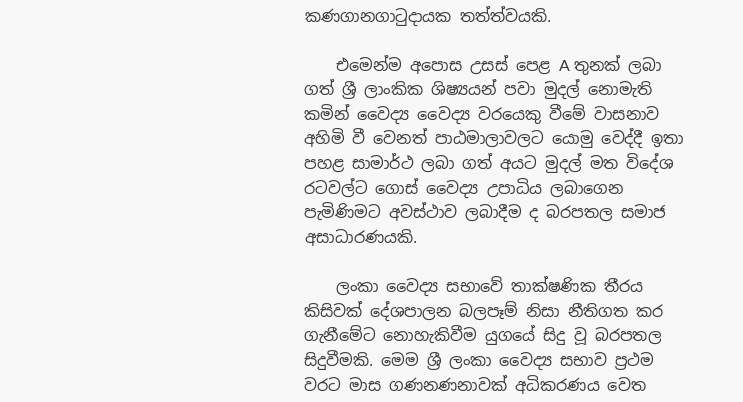කණගානගාටුදායක තත්ත්වයකි.

    එමෙන්ම අපොස උසස් පෙළ A තුනක් ලබා ගත් ශ්‍රී ලාංකික ශිෂ්‍යයන් පවා මුදල් නොමැති කමින් වෛද්‍ය වෛද්‍ය වරයෙකු වීමේ වාසනාව අහිමි වී වෙනත් පාඨමාලාවලට යොමු වෙද්දී ඉතා පහළ සාමාර්ථ ලබා ගත් අයට මුදල් මත විදේශ රටවල්ට ගොස් වෛද්‍ය උපාධිය ලබාගෙන පැමිණිමට අවස්ථාව ලබාදීම ද බරපතල සමාජ අසාධාරණයකි.

    ලංකා වෛද්‍ය සභාවේ තාක්ෂණික තීරය කිසිවක් දේශපාලන බලපෑම් නිසා නීතිගත කර ගැනීමේට නොහැකිවීම යුගයේ සිදු වූ බරපතල සිදුවීමකි. මෙම ශ්‍රී ලංකා වෛද්‍ය සභාව ප්‍රථම වරට මාස ගණනණනාවක් අධිකරණය වෙත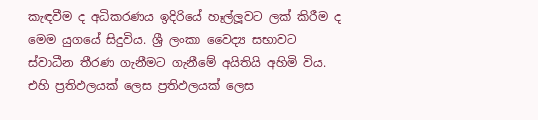කැඳවීම ද අධිකරණය ඉදිරියේ හෑල්ලූවට ලක් කිරීම ද මෙම යුගයේ සිදුවිය. ශ්‍රී ලංකා වෛද්‍ය සභාවට ස්වාධීන තීරණ ගැනීමට ගැනීමේ අයිතියි අහිමි විය. එහි ප්‍රතිඵලයක් ලෙස ප්‍රතිඵලයක් ලෙස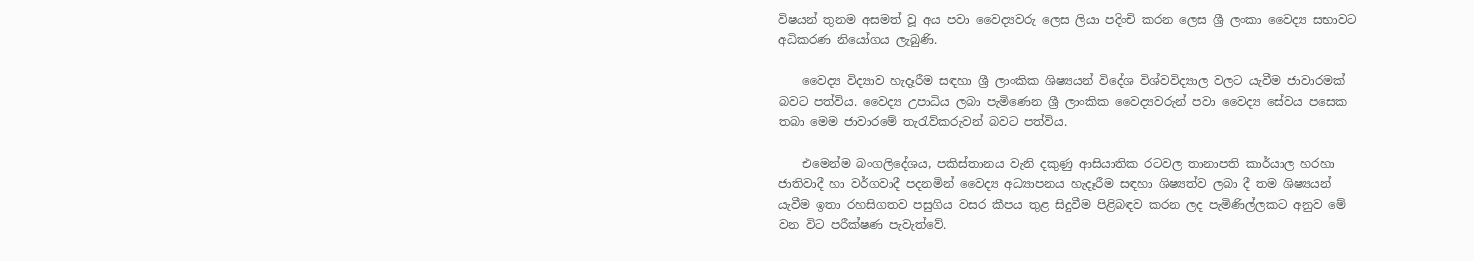විෂයන් තුනම අසමත් වූ අය පවා වෛද්‍යවරු ලෙස ලියා පදිංචි කරන ලෙස ශ්‍රී ලංකා වෛද්‍ය සභාවට අධිකරණ නියෝගය ලැබුණි.

    වෛද්‍ය විද්‍යාව හැදෑරීම සඳහා ශ්‍රී ලාංකික ශිෂ්‍යයන් විදේශ විශ්වවිද්‍යාල වලට යැවීම ජාවාරමක් බවට පත්විය. වෛද්‍ය උපාධිය ලබා පැමිණෙන ශ්‍රී ලාංකික වෛද්‍යවරුන් පවා වෛද්‍ය සේවය පසෙක තබා මෙම ජාවාරමේ තැරැව්කරුවන් බවට පත්විය.

    එමෙන්ම බංගලිදේශය, පකිස්තානය වැනි දකුණු ආසියාතික රටවල තානාපති කාර්යාල හරහා ජාතිවාදී හා වර්ගවාදී පදනමින් වෛද්‍ය අධ්‍යාපනය හැදෑරීම සඳහා ශිෂ්‍යත්ව ලබා දී තම ශිෂ්‍යයන් යැවීම ඉතා රහසිගතව පසුගිය වසර කීපය තුළ සිදුවීම පිළිබඳව කරන ලද පැමිණිල්ලකට අනුව මේ වන විට පරීක්ෂණ පැවැත්වේ.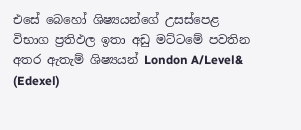එසේ බෙහෝ ශිෂ්‍යයන්ගේ උසස්පෙළ විභාග ප්‍රතිඵල ඉතා අඩු මට්ටමේ පවතින අතර ඇතැම් ශිෂ්‍යයන් London A/Level& (Edexel)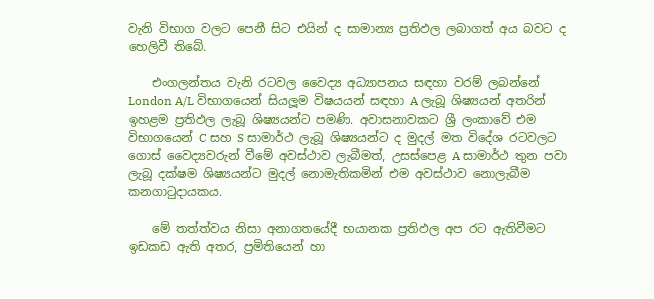වැනි විභාග වලට පෙනී සිට එයින් ද සාමාන්‍ය ප්‍රතිඵල ලබාගත් අය බවට ද හෙලිවී තිබේ.

    එංගලන්තය වැනි රටවල වෛද්‍ය අධ්‍යාපනය සඳහා වරම් ලබන්නේ London A/L විභාගයෙන් සියලූම විෂයයන් සඳහා A ලැබූ ශිෂ්‍යයන් අතරින් ඉහළම ප්‍රතිඵල ලැබූ ශිෂ්‍යයන්ට පමණි. අවාසනාවකට ශ්‍රී ලංකාවේ එම විභාගයෙන් C සහ S සාමාර්ථ ලැබූ ශිෂ්‍යයන්ට ද මුදල් මත විදේශ රටවලට ගොස් වෛද්‍යවරුන් වීමේ අවස්ථාව ලැබීමත්, උසස්පෙළ A සාමාර්ථ තුන පවා ලැබූ දක්ෂම ශිෂ්‍යයන්ට මුදල් නොමැතිකමින් එම අවස්ථාව නොලැබීම කනගාටුදායකය.

    මේ තත්ත්වය නිසා අනාගතයේදී භයානක ප්‍රතිඵල අප රට ඇතිවීමට ඉඩකඩ ඇති අතර, ප්‍රමිතියෙන් හා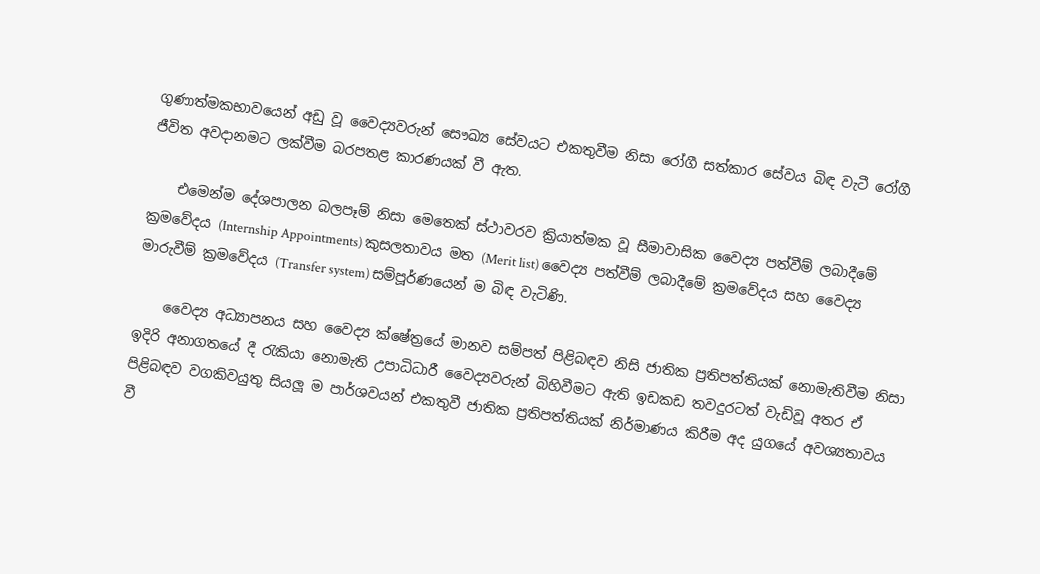ගුණාත්මකභාවයෙන් අඩු වූ වෛද්‍යවරුන් සෞඛ්‍ය සේවයට එකතුවීම නිසා රෝගී සත්කාර සේවය බිඳ වැටී රෝගී ජීවිත අවදානමට ලක්වීම බරපතළ කාරණයක් වී ඇත.

    එමෙන්ම දේශපාලන බලපෑම් නිසා මෙතෙක් ස්ථාවරව ක්‍රියාත්මක වූ සීමාවාසික වෛද්‍ය පත්වීම් ලබාදීමේ ක්‍රමවේදය (Internship Appointments) කුසලතාවය මත (Merit list) වෛද්‍ය පත්වීම් ලබාදීමේ ක්‍රමවේදය සහ වෛද්‍ය මාරුවීම් ක්‍රමවේදය (Transfer system) සම්පූර්ණයෙන් ම බිඳ වැටිණි.

    වෛද්‍ය අධ්‍යාපනය සහ වෛද්‍ය ක්ෂේත්‍රයේ මානව සම්පත් පිළිබඳව නිසි ජාතික ප්‍රතිපත්තියක් නොමැතිවීම නිසා ඉදිරි අනාගතයේ දී රැකියා නොමැති උපාධිධාරී වෛද්‍යවරුන් බිහිවීමට ඇති ඉඩකඩ තවදුරටත් වැඩිවූ අතර ඒ පිළිබඳව වගකිවයුතු සියලූ ම පාර්ශවයන් එකතුවී ජාතික ප්‍රතිපත්තියක් නිර්මාණය කිරීම අද යුගයේ අවශ්‍යතාවය වී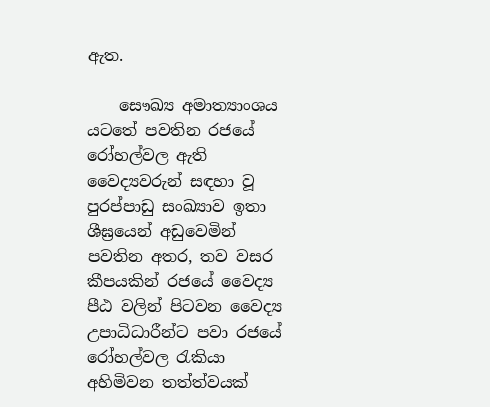ඇත.

    සෞඛ්‍ය අමාත්‍යාංශය යටතේ පවතින රජයේ රෝහල්වල ඇති වෛද්‍යවරුන් සඳහා වූ පුරප්පාඩු සංඛ්‍යාව ඉතා ශීඝ්‍රයෙන් අඩුවෙමින් පවතින අතර, තව වසර කීපයකින් රජයේ වෛද්‍ය පීඨ වලින් පිටවන වෛද්‍ය උපාධිධාරීන්ට පවා රජයේ රෝහල්වල රැකියා අහිමිවන තත්ත්වයක්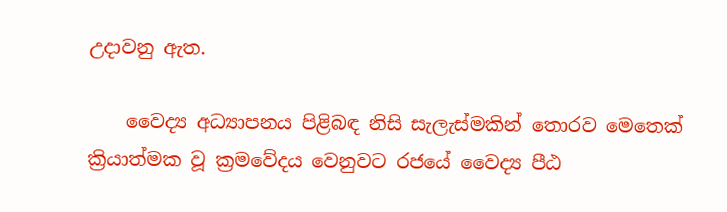උදාවනු ඇත.

    වෛද්‍ය අධ්‍යාපනය පිළිබඳ නිසි සැලැස්මකින් තොරව මෙතෙක් ක්‍රියාත්මක වූ ක්‍රමවේදය වෙනුවට රජයේ වෛද්‍ය පීඨ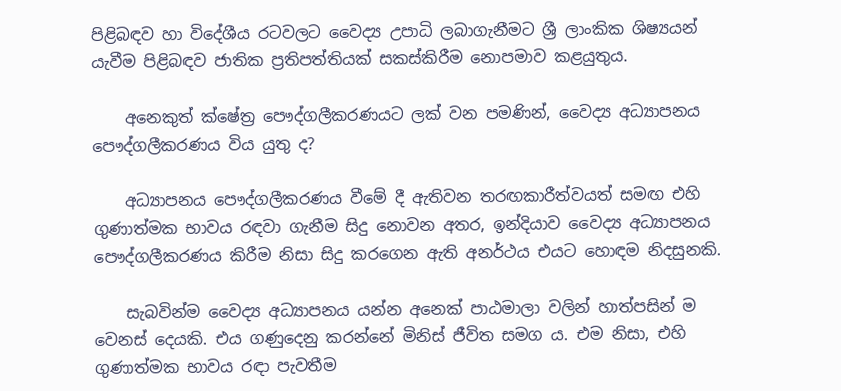පිළිබඳව හා විදේශීය රටවලට වෛද්‍ය උපාධි ලබාගැනීමට ශ්‍රී ලාංකික ශිෂ්‍යයන් යැවීම පිළිබඳව ජාතික ප්‍රතිපත්තියක් සකස්කිරීම නොපමාව කළයුතුය.

    අනෙකුත් ක්ෂේත්‍ර පෞද්ගලීකරණයට ලක් වන පමණින්, වෛද්‍ය අධ්‍යාපනය පෞද්ගලීකරණය විය යුතු ද?

    අධ්‍යාපනය පෞද්ගලීකරණය වීමේ දී ඇතිවන තරඟකාරීත්වයත් සමඟ එහි ගුණාත්මක භාවය රඳවා ගැනීම සිදු නොවන අතර, ඉන්දියාව වෛද්‍ය අධ්‍යාපනය පෞද්ගලීකරණය කිරීම නිසා සිදු කරගෙන ඇති අනර්ථය එයට හොඳම නිදසුනකි.

    සැබවින්ම වෛද්‍ය අධ්‍යාපනය යන්න අනෙක් පාඨමාලා වලින් හාත්පසින් ම වෙනස් දෙයකි. එය ගණුදෙනු කරන්නේ මිනිස් ජීවිත සමග ය. එම නිසා, එහි ගුණාත්මක භාවය රඳා පැවතීම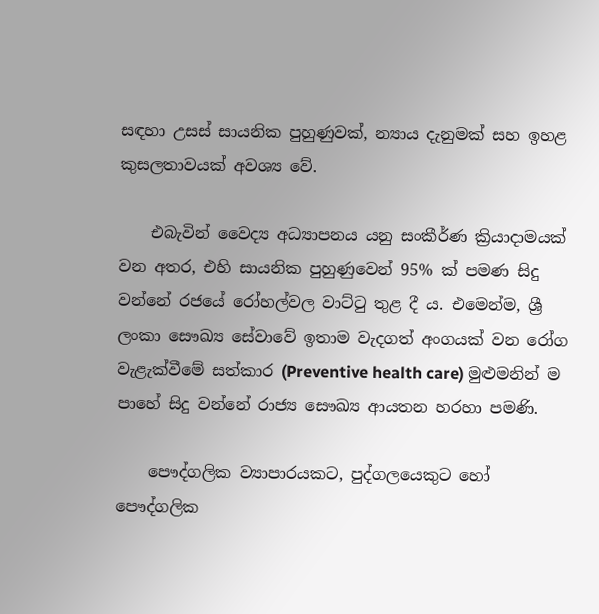සඳහා උසස් සායනික පුහුණුවක්, න්‍යාය දැනුමක් සහ ඉහළ කුසලතාවයක් අවශ්‍ය වේ.

    එබැවින් වෛද්‍ය අධ්‍යාපනය යනු සංකීර්ණ ක්‍රියාදාමයක් වන අතර, එහි සායනික පුහුණුවෙන් 95% ක් පමණ සිදු වන්නේ රජයේ රෝහල්වල වාට්ටු තුළ දී ය. එමෙන්ම, ශ්‍රී ලංකා සෞඛ්‍ය සේවාවේ ඉතාම වැදගත් අංගයක් වන රෝග වැළැක්වීමේ සත්කාර (Preventive health care) මුළුමනින් ම පාහේ සිදු වන්නේ රාජ්‍ය සෞඛ්‍ය ආයතන හරහා පමණි.

    පෞද්ගලික ව්‍යාපාරයකට, පුද්ගලයෙකුට හෝ පෞද්ගලික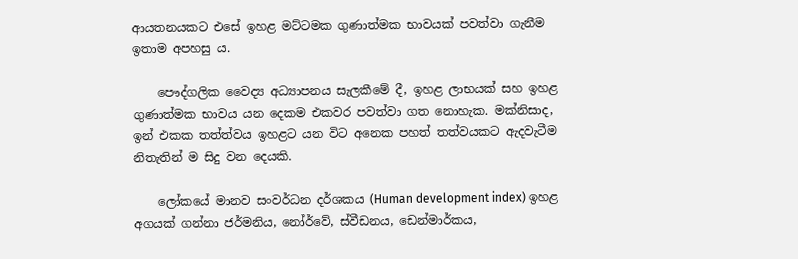ආයතනයකට එසේ ඉහළ මට්ටමක ගුණාත්මක භාවයක් පවත්වා ගැනීම ඉතාම අපහසු ය.

    පෞද්ගලික වෛද්‍ය අධ්‍යාපනය සැලකීමේ දී, ඉහළ ලාභයක් සහ ඉහළ ගුණාත්මක භාවය යන දෙකම එකවර පවත්වා ගත නොහැක. මක්නිසාද, ඉන් එකක තත්ත්වය ඉහළට යන විට අනෙක පහත් තත්වයකට ඇදවැටීම නිතැතින් ම සිදු වන දෙයකි.

    ලෝකයේ මානව සංවර්ධන දර්ශකය (Human development index) ඉහළ අගයක් ගන්නා ජර්මනිය, නෝර්වේ, ස්වීඩනය, ඩෙන්මාර්කය,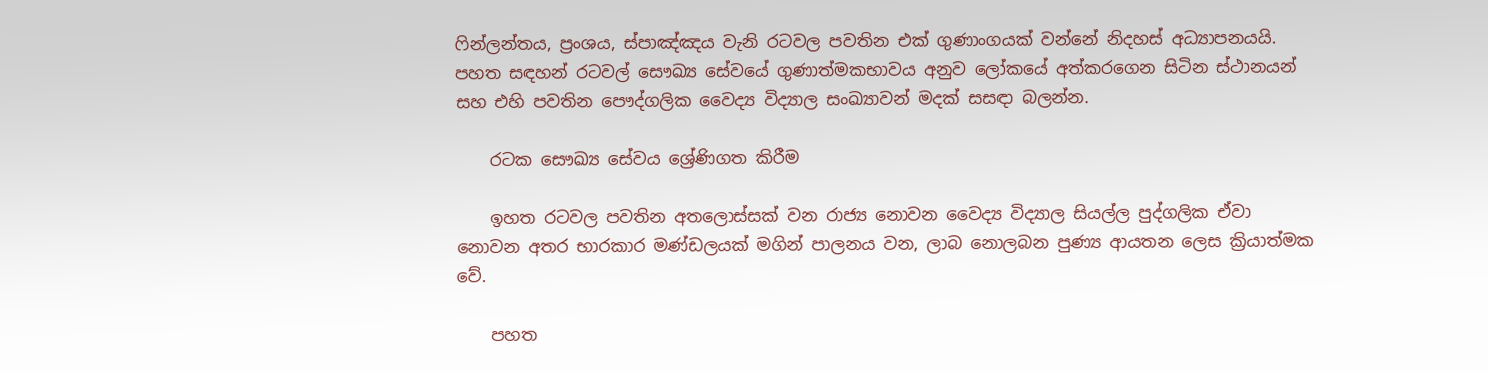ෆින්ලන්තය, ප්‍රංශය, ස්පාඤ්ඤය වැනි රටවල පවතින එක් ගුණාංගයක් වන්නේ නිදහස් අධ්‍යාපනයයි. පහත සඳහන් රටවල් සෞඛ්‍ය සේවයේ ගුණාත්මකභාවය අනුව ලෝකයේ අත්කරගෙන සිටින ස්ථානයන් සහ එහි පවතින පෞද්ගලික වෛද්‍ය විද්‍යාල සංඛ්‍යාවන් මදක් සසඳා බලන්න.

    රටක සෞඛ්‍ය සේවය ශ්‍රේණිගත කිරීම

    ඉහත රටවල පවතින අතලොස්සක් වන රාජ්‍ය නොවන වෛද්‍ය විද්‍යාල සියල්ල පුද්ගලික ඒවා නොවන අතර භාරකාර මණ්ඩලයක් මගින් පාලනය වන, ලාබ නොලබන පුණ්‍ය ආයතන ලෙස ක්‍රියාත්මක වේ.

    පහත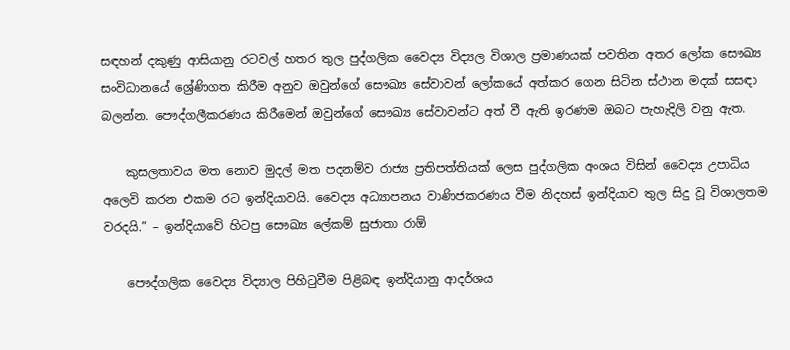සඳහන් දකුණු ආසියානු රටවල් හතර තුල පුද්ගලික වෛද්‍ය විද්‍යල විශාල ප්‍රමාණයක් පවතින අතර ලෝක සෞඛ්‍ය සංවිධානයේ ශ්‍රේණිගත කිරීම අනුව ඔවුන්ගේ සෞඛ්‍ය සේවාවන් ලෝකයේ අත්කර ගෙන සිටින ස්ථාන මදක් සසඳා බලන්න. පෞද්ගලීකරණය කිරීමෙන් ඔවුන්ගේ සෞඛ්‍ය සේවාවන්ට අත් වී ඇති ඉරණම ඔබට පැහැදිලි වනු ඇත.

    කුසලතාවය මත නොව මුදල් මත පදනම්ව රාජ්‍ය ප්‍රතිපත්තියක් ලෙස පුද්ගලික අංශය විසින් වෛද්‍ය උපාධිය අලෙවි කරන එකම රට ඉන්දියාවයි. වෛද්‍ය අධ්‍යාපනය වාණිජකරණය වීම නිදහස් ඉන්දියාව තුල සිදු වූ විශාලතම වරදයි.” – ඉන්දියාවේ හිටපු සෞඛ්‍ය ලේකම් සුජාතා රාඕ

    පෞද්ගලික වෛද්‍ය විද්‍යාල පිහිටුවීම පිළිබඳ ඉන්දියානු ආදර්ශය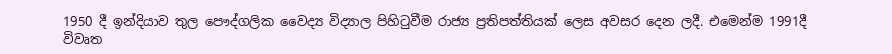1950 දී ඉන්දියාව තුල පෞද්ගලික වෛද්‍ය විද්‍යාල පිහිටුවීම රාජ්‍ය ප්‍රතිපත්තියක් ලෙස අවසර දෙන ලදී. එමෙන්ම 1991දී විවෘත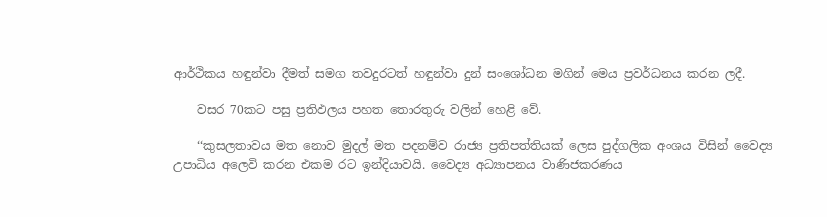ආර්ථිකය හඳුන්වා දීමත් සමග තවදුරටත් හඳුන්වා දුන් සංශෝධන මගින් මෙය ප්‍රවර්ධනය කරන ලදී.

    වසර 70කට පසු ප්‍රතිඵලය පහත තොරතුරු වලින් හෙළි වේ.

    ‘‘කුසලතාවය මත නොව මුදල් මත පදනම්ව රාජ්‍ය ප්‍රතිපත්තියක් ලෙස පුද්ගලික අංශය විසින් වෛද්‍ය උපාධිය අලෙවි කරන එකම රට ඉන්දියාවයි. වෛද්‍ය අධ්‍යාපනය වාණිජකරණය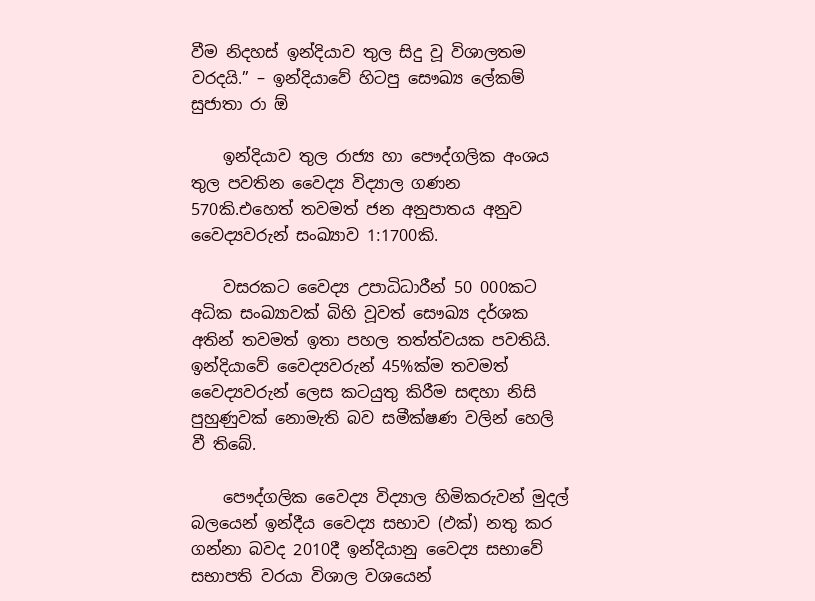වීම නිදහස් ඉන්දියාව තුල සිදු වූ විශාලතම වරදයි.” – ඉන්දියාවේ හිටපු සෞඛ්‍ය ලේකම් සුජාතා රා ඕ

    ඉන්දියාව තුල රාජ්‍ය හා පෞද්ගලික අංශය තුල පවතින වෛද්‍ය විද්‍යාල ගණන 570කි.එහෙත් තවමත් ජන අනුපාතය අනුව වෛද්‍යවරුන් සංඛ්‍යාව 1:1700කි.

    වසරකට වෛද්‍ය උපාධිධාරීන් 50 000කට අධික සංඛ්‍යාවක් බිහි වූවත් සෞඛ්‍ය දර්ශක අතින් තවමත් ඉතා පහල තත්ත්වයක පවතියි. ඉන්දියාවේ වෛද්‍යවරුන් 45%ක්ම තවමත් වෛද්‍යවරුන් ලෙස කටයුතු කිරීම සඳහා නිසි පුහුණුවක් නොමැති බව සමීක්ෂණ වලින් හෙලි වී තිබේ.

    පෞද්ගලික වෛද්‍ය විද්‍යාල හිමිකරුවන් මුදල් බලයෙන් ඉන්දීය වෛද්‍ය සභාව (ඵක්‍) නතු කර ගන්නා බවද 2010දී ඉන්දියානු වෛද්‍ය සභාවේ සභාපති වරයා විශාල වශයෙන්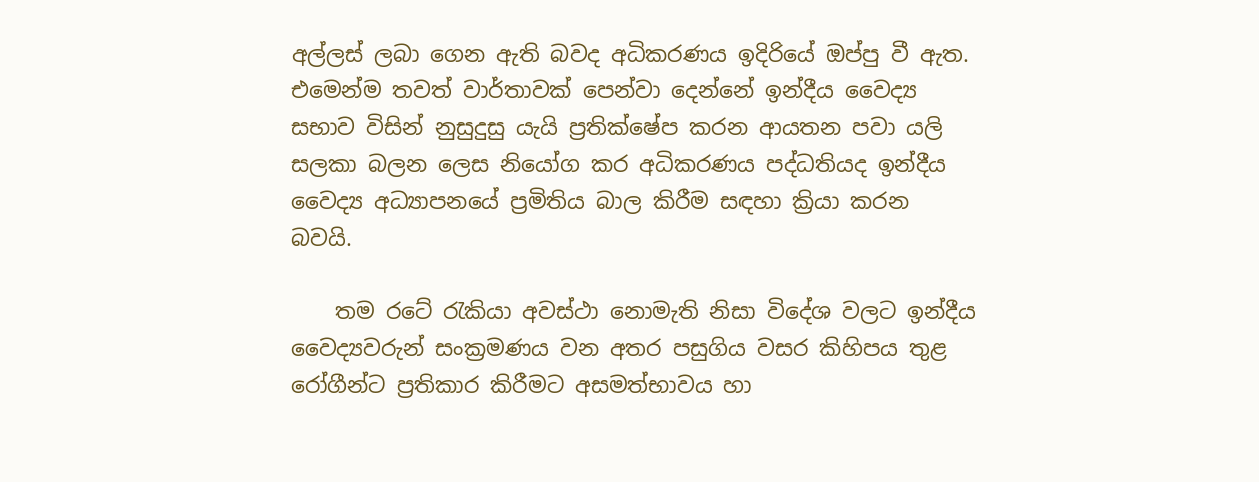අල්ලස් ලබා ගෙන ඇති බවද අධිකරණය ඉදිරියේ ඔප්පු වී ඇත. එමෙන්ම තවත් වාර්තාවක් පෙන්වා දෙන්නේ ඉන්දීය වෛද්‍ය සභාව විසින් නුසුදුසු යැයි ප්‍රතික්ෂේප කරන ආයතන පවා යලි සලකා බලන ලෙස නියෝග කර අධිකරණය පද්ධතියද ඉන්දීය වෛද්‍ය අධ්‍යාපනයේ ප්‍රමිතිය බාල කිරීම සඳහා ක්‍රියා කරන බවයි.

    තම රටේ රැකියා අවස්ථා නොමැති නිසා විදේශ වලට ඉන්දීය වෛද්‍යවරුන් සංක්‍රමණය වන අතර පසුගිය වසර කිහිපය තුළ රෝගීන්ට ප්‍රතිකාර කිරීමට අසමත්භාවය හා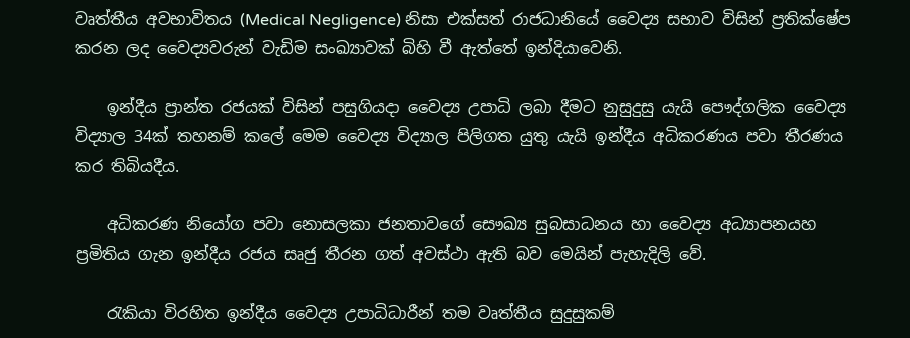වෘත්තීය අවභාවිතය (Medical Negligence) නිසා එක්සත් රාජධානියේ වෛද්‍ය සභාව විසින් ප්‍රතික්ෂේප කරන ලද වෛද්‍යවරුන් වැඩිම සංඛ්‍යාවක් බිහි වී ඇත්තේ ඉන්දියාවෙනි.

    ඉන්දීය ප්‍රාන්ත රජයක් විසින් පසුගියදා වෛද්‍ය උපාධි ලබා දීමට නුසුදුසු යැයි පෞද්ගලික වෛද්‍ය විද්‍යාල 34ක් තහනම් කලේ මෙම වෛද්‍ය විද්‍යාල පිලිගත යුතු යැයි ඉන්දීය අධිකරණය පවා තීරණය කර තිබියදීය.

    අධිකරණ නියෝග පවා නොසලකා ජනතාවගේ සෞඛ්‍ය සුබසාධනය හා වෛද්‍ය අධ්‍යාපනයහ ප්‍රමිතිය ගැන ඉන්දීය රජය සෘජු තීරන ගත් අවස්ථා ඇති බව මෙයින් පැහැදිලි වේ.

    රැකියා විරහිත ඉන්දීය වෛද්‍ය උපාධිධාරීන් තම වෘත්තීය සුදුසුකම්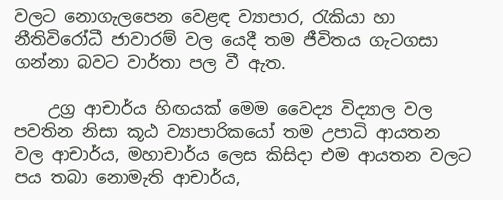වලට නොගැලපෙන වෙළඳ ව්‍යාපාර, රැකියා හා නීතිවිරෝධී ජාවාරම් වල යෙදී තම ජීවිතය ගැටගසා ගන්නා බවට වාර්තා පල වී ඇත.

    උග්‍ර ආචාර්ය හිඟයක් මෙම වෛද්‍ය විද්‍යාල වල පවතින නිසා කූඨ ව්‍යාපාරිකයෝ තම උපාධි ආයතන වල ආචාර්ය, මහාචාර්ය ලෙස කිසිදා එම ආයතන වලට පය තබා නොමැති ආචාර්ය,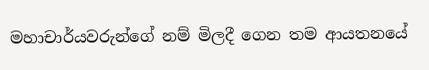මහාචාර්යවරුන්ගේ නම් මිලදී ගෙන තම ආයතනයේ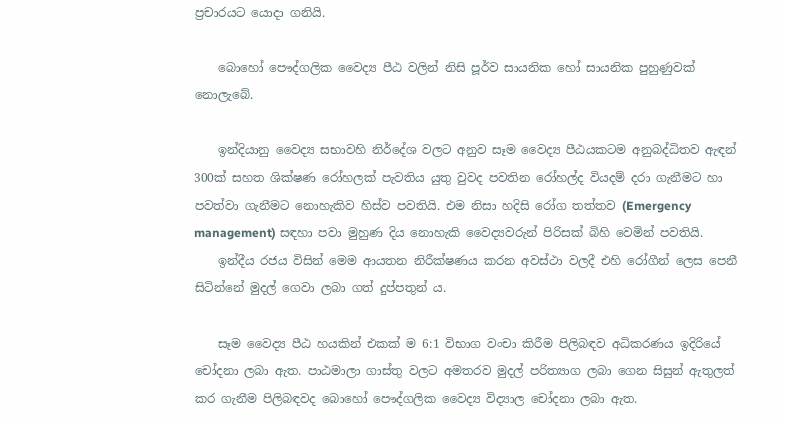ප්‍රචාරයට යොදා ගනියි.

    බොහෝ පෞද්ගලික වෛද්‍ය පීඨ වලින් නිසි පූර්ව සායනික හෝ සායනික පුහුණුවක් නොලැබේ.

    ඉන්දියානු වෛද්‍ය සභාවහි නිර්දේශ වලට අනුව සෑම වෛද්‍ය පීඨයකටම අනුබද්ධිතව ඇඳන් 300ක් සහත ශික්ෂණ රෝහලක් පැවතිය යුතු වුවද පවතින රෝහල්ද වියදම් දරා ගැනීමට හා පවත්වා ගැනීමට නොහැකිව හිස්ව පවතියි. එම නිසා හදිසි රෝග තත්තව (Emergency management) සඳහා පවා මුහුණ දිය නොහැකි වෛද්‍යවරුන් පිරිසක් බිහි වෙමින් පවතියි.
    ඉන්දීය රජය විසින් මෙම ආයතන නිරීක්ෂණය කරන අවස්ථා වලදී එහි රෝගීන් ලෙස පෙනී සිටින්නේ මුදල් ගෙවා ලබා ගත් දුප්පතුන් ය.

    සෑම වෛද්‍ය පීඨ හයකින් එකක් ම 6:1 විභාග වංචා කිරීම පිලිබඳව අධිකරණය ඉදිරියේ චෝදනා ලබා ඇත. පාඨමාලා ගාස්තු වලට අමතරව මුදල් පරිත්‍යාග ලබා ගෙන සිසුන් ඇතුලත් කර ගැනීම පිලිබඳවද බොහෝ පෞද්ගලික වෛද්‍ය විද්‍යාල චෝදනා ලබා ඇත.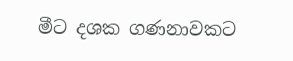මීට දශක ගණනාවකට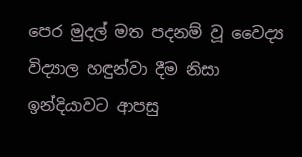පෙර මුදල් මත පදනම් වූ වෛද්‍ය විද්‍යාල හඳුන්වා දීම නිසා ඉන්දියාවට ආපසු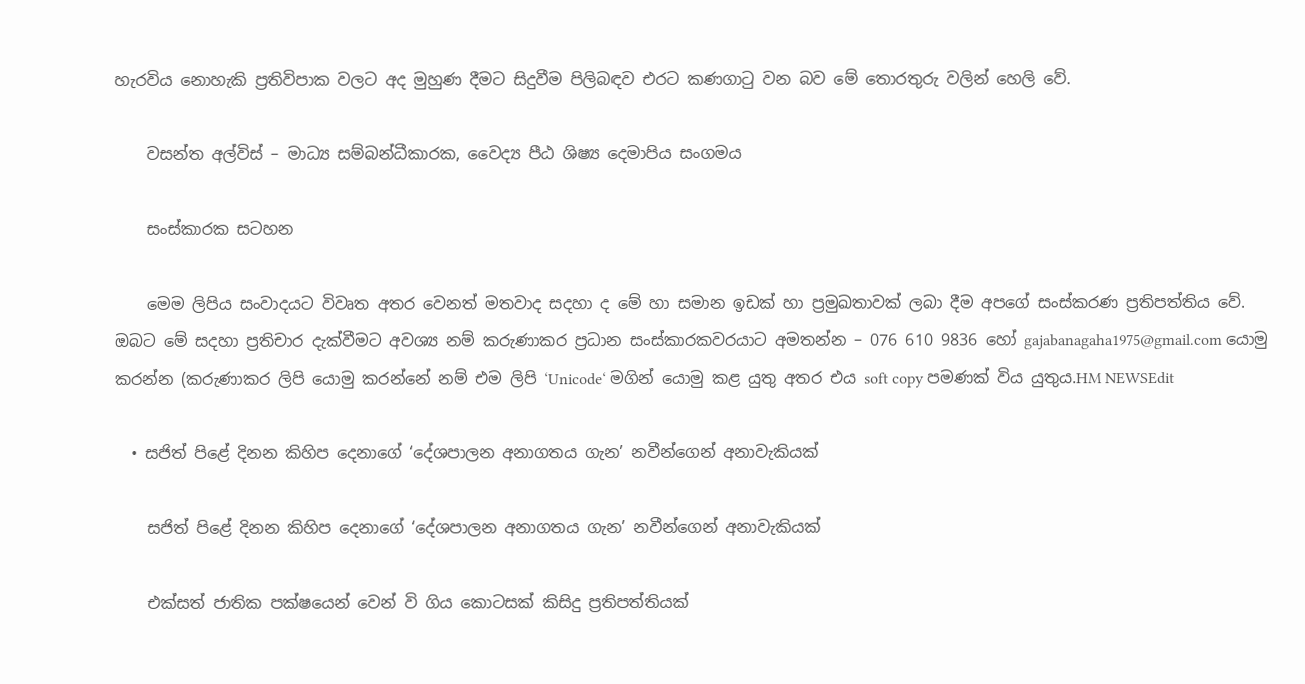හැරවිය නොහැකි ප්‍රතිවිපාක වලට අද මුහුණ දීමට සිදුවීම පිලිබඳව එරට කණගාටු වන බව මේ තොරතුරු වලින් හෙලි වේ.

    වසන්ත අල්විස් – මාධ්‍ය සම්බන්ධීකාරක, වෛද්‍ය පීඨ ශිෂ්‍ය දෙමාපිය සංගමය

    සංස්කාරක සටහන

    මෙම ලිපිය සංවාදයට විවෘත අතර වෙනත් මතවාද සදහා ද මේ හා සමාන ඉඩක් හා ප්‍රමුඛතාවක් ලබා දීම අපගේ සංස්කරණ ප්‍රතිපත්තිය වේ. ඔබට මේ සදහා ප්‍රතිචාර දැක්වීමට අවශ්‍ය නම් කරුණාකර ප්‍රධාන සංස්කාරකවරයාට අමතන්න – 076 610 9836 හෝ gajabanagaha1975@gmail.com යොමු කරන්න (කරුණාකර ලිපි යොමු කරන්නේ නම් එම ලිපි ‘Unicode‘ මගින් යොමු කළ යුතු අතර එය soft copy පමණක් විය යුතුය.HM NEWSEdit

  • සජිත් පිළේ දිනන කිහිප දෙනාගේ ‘දේශපාලන අනාගතය ගැන’ නවීන්ගෙන් අනාවැකියක්

    සජිත් පිළේ දිනන කිහිප දෙනාගේ ‘දේශපාලන අනාගතය ගැන’ නවීන්ගෙන් අනාවැකියක්

    එක්සත් ජාතික පක්ෂයෙන් වෙන් වි ගිය කොටසක් කිසිදු ප්‍රතිපත්තියක්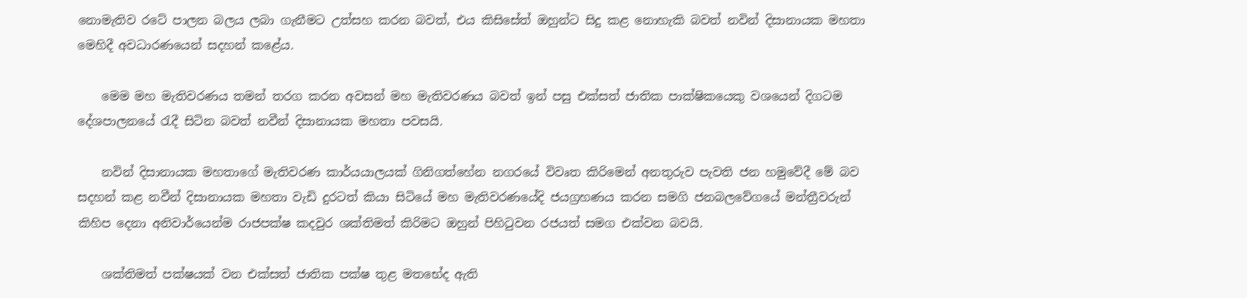නොමැතිව රටේ පාලන බලය ලබා ගැනීමට උත්සහ කරන බවත්, එය කිසිසේත් ඔහුන්ට සිදු කළ නොහැකි බවත් නවින් දිසානායක මහතා මෙහිදී අවධාරණයෙන් සදහන් කළේය.

    මෙම මහ මැතිවරණය තමන් තරග කරන අවසන් මහ මැතිවරණය බවත් ඉන් පසු එක්සත් ජාතික පාක්ෂිකයෙකු වශයෙන් දිගටම දේශපාලනයේ රැදී සිටින බවත් නවීන් දිසානායක මහතා පවසයි.

    නවින් දිසානායක මහතාගේ මැතිවරණ කාර්යයාලයක් ගිනිගත්හේන නගරයේ විවෘත කිරිමෙන් අනතුරුව පැවති ජන හමුවේදී මේ බව සදහන් කළ නවීන් දිසානායක මහතා වැඩි දුරටත් කියා සිටියේ මහ මැතිවරණයේදි ජයග්‍රහණය කරන සමගි ජනබලවේගයේ මන්ත්‍රීවරුන් කිහිප දෙනා අනිවාර්යෙන්ම රාජපක්ෂ කදවුර ශක්තිමත් කිරිමට ඔහුන් පිහිටුවන රජයත් සමග එක්වන බවයි.

    ශක්තිමත් පක්ෂයක් වන එක්සත් ජාතික පක්ෂ තුළ මතභේද ඇති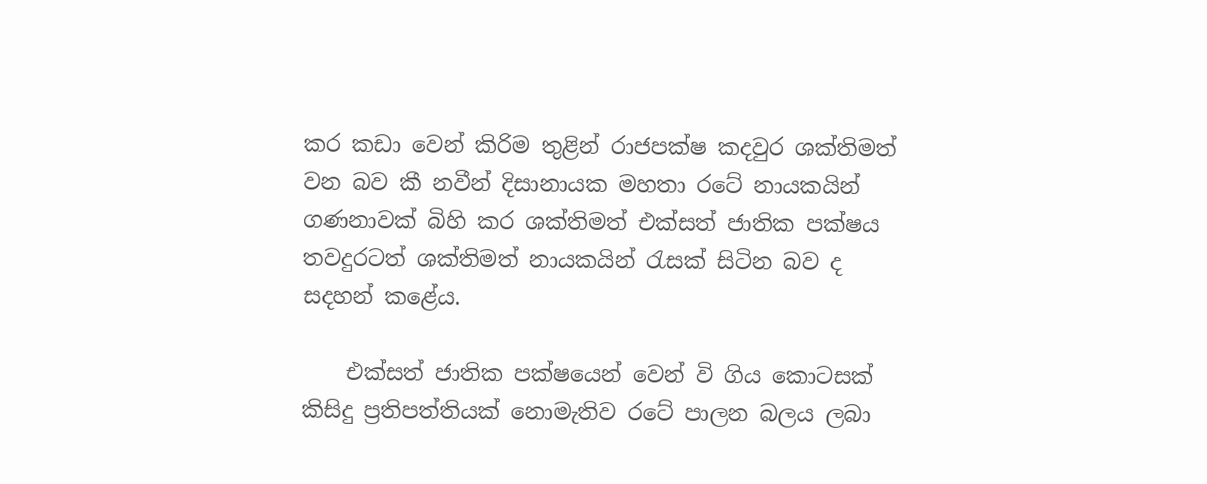කර කඩා වෙන් කිරිම තුළින් රාජපක්ෂ කදවුර ශක්තිමත් වන බව කී නවීන් දිසානායක මහතා රටේ නායකයින් ගණනාවක් බිහි කර ශක්තිමත් එක්සත් ජාතික පක්ෂය තවදුරටත් ශක්තිමත් නායකයින් රැසක් සිටින බව ද සදහන් කළේය.

    එක්සත් ජාතික පක්ෂයෙන් වෙන් වි ගිය කොටසක් කිසිදු ප්‍රතිපත්තියක් නොමැතිව රටේ පාලන බලය ලබා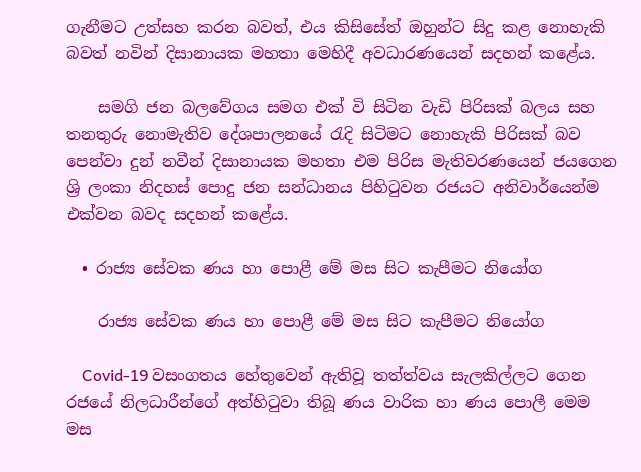ගැනීමට උත්සහ කරන බවත්, එය කිසිසේත් ඔහුන්ට සිදු කළ නොහැකි බවත් නවින් දිසානායක මහතා මෙහිදී අවධාරණයෙන් සදහන් කළේය.

    සමගි ජන බලවේගය සමග එක් වි සිටින වැඩි පිරිසක් බලය සහ තනතුරු නොමැතිව දේශපාලනයේ රැදි සිටිමට නොහැකි පිරිසක් බව පෙන්වා දුන් නවීන් දිසානායක මහතා එම පිරිස මැතිවරණයෙන් ජයගෙන ශ්‍රි ලංකා නිදහස් පොදු ජන සන්ධානය පිහිටුවන රජයට අනිවාර්යෙන්ම එක්වන බවද සදහන් කළේය.

  • රාජ්‍ය සේවක ණය හා පොළී මේ මස සිට කැපීමට නියෝග

    රාජ්‍ය සේවක ණය හා පොළී මේ මස සිට කැපීමට නියෝග

    Covid-19 වසංගතය හේතුවෙන් ඇතිවූ තත්ත්වය සැලකිල්ලට ගෙන රජයේ නිලධාරීන්ගේ අත්හිටුවා තිබූ ණය වාරික හා ණය පොලී මෙම මස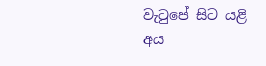වැටුපේ සිට යළි අය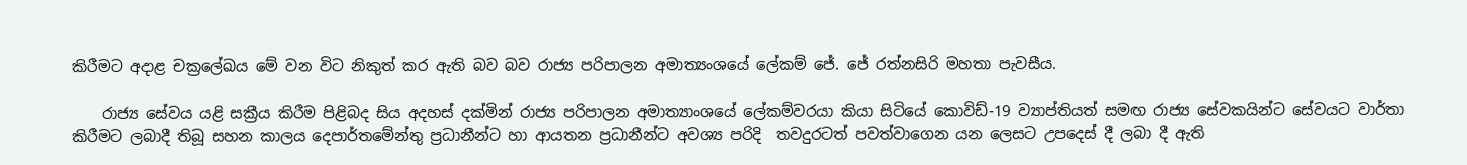කිරීමට අදාළ චක්‍රලේඛය මේ වන විට නිකුත් කර ඇති බව බව රාජ්‍ය පරිපාලන අමාත්‍යංශයේ ලේකම් ජේ. ජේ රත්නසිරි මහතා පැවසීය.

    රාජ්‍ය සේවය යළි සක්‍රීය කිරීම පිළිබද සිය අදහස් දක්මින් රාජ්‍ය පරිපාලන අමාත්‍යාංශයේ ලේකම්වරයා කියා සිටියේ කොවිඩ්-19 ව්‍යාප්තියත් සමඟ රාජ්‍ය සේවකයින්ට සේවයට වාර්තා කිරීමට ලබාදී තිබූ සහන කාලය දෙපාර්තමේන්තු ප්‍රධානීන්ට හා ආයතන ප්‍රධානීන්ට අවශ්‍ය පරිදි  තවදුරටත් පවත්වාගෙන යන ලෙසට උපදෙස් දී ලබා දී ඇති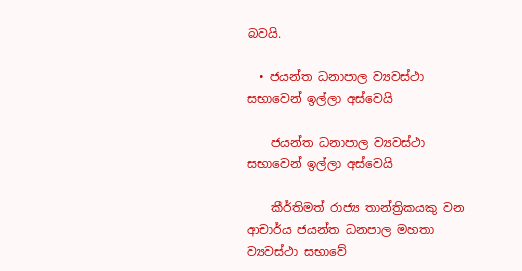බවයි.

  • ජයන්ත ධනාපාල ව්‍යවස්ථා සභාවෙන් ඉල්ලා අස්වෙයි

    ජයන්ත ධනාපාල ව්‍යවස්ථා සභාවෙන් ඉල්ලා අස්වෙයි

    කීර්තිමත් රාජ්‍ය තාන්ත්‍රිකයකු වන ආචාර්ය ජයන්ත ධනපාල මහතා ව්‍යවස්ථා සභාවේ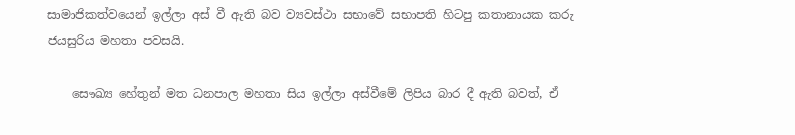සාමාජිකත්වයෙන් ඉල්ලා අස් වී ඇති බව ව්‍යවස්ථා සභාවේ සභාපති හිටපු කතානායක කරු ජයසුරිය මහතා පවසයි.

    සෞඛ්‍ය හේතුන් මත ධනපාල මහතා සිය ඉල්ලා අස්වීමේ ලිපිය බාර දී ඇති බවත්, ඒ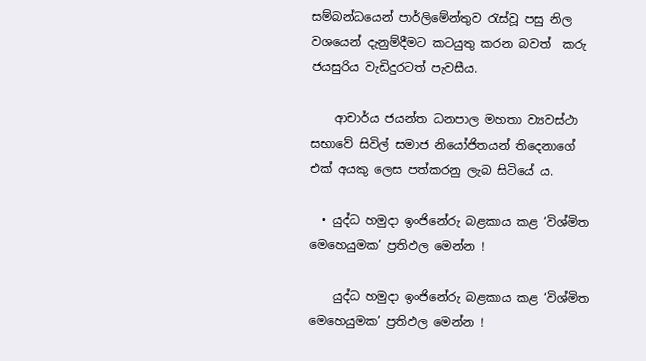සම්බන්ධයෙන් පාර්ලිමේන්තුව රැස්වූ පසු නිල වශයෙන් දැනුම්දීමට කටයුතු කරන බවත්  කරු ජයසුරිය වැඩිදුරටත් පැවසීය.

    ආචාර්ය ජයන්ත ධනපාල මහතා ව්‍යවස්ථා සභාවේ සිවිල් සමාජ නියෝජිතයන් තිදෙනාගේ එක් අයකු ලෙස පත්කරනු ලැබ සිටියේ ය.

  • යුද්ධ හමුදා ඉංජිනේරු බළකාය කළ ‘විශ්මිත මෙහෙයුමක’ ප්‍රතිඵල මෙන්න !

    යුද්ධ හමුදා ඉංජිනේරු බළකාය කළ ‘විශ්මිත මෙහෙයුමක’ ප්‍රතිඵල මෙන්න !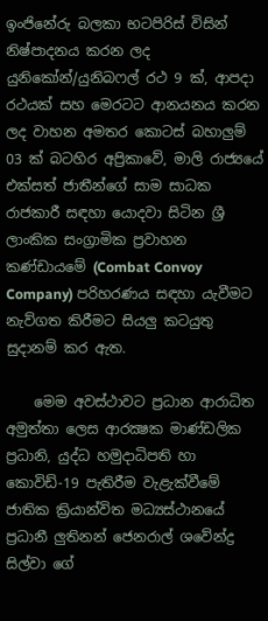ඉංජිනේරු බලකා භටපිරිස් විසින් නිෂ්පාදනය කරන ලද යුනිකෝන්/යුනිබෆල් රථ 9 ක්, ආපදා රථයක් සහ මෙරටට ආනයනය කරන ලද වාහන අමතර කොටස් බහාලුම් 03 ක් බටහිර අප්‍රිකාවේ, මාලි රාජ්‍යයේ එක්සත් ජාතීන්ගේ සාම සාධක රාජකාරී සඳහා යොදවා සිටින ශ්‍රී ලාංකික සංග්‍රාමික ප්‍රවාහන කණ්ඩායමේ (Combat Convoy Company) පරිහරණය සඳහා යැවීමට නැව්ගත කිරීමට සියලු කටයුතු සුදානම් කර ඇත.

    මෙම අවස්ථාවට ප්‍රධාන ආරාධිත අමුත්තා ලෙස ආරක්‍ෂක මාණ්ඩලික ප්‍රධානි, යුද්ධ හමුදාධිපති හා කොවිඩ්-19 පැතිරීම වැළැක්වීමේ ජාතික ක්‍රියාන්විත මධ්‍යස්ථානයේ ප්‍රධානී ලුතිනන් ජෙනරාල් ශවේන්ද්‍ර සිල්වා ගේ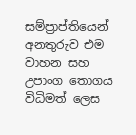සම්ප්‍රාප්තියෙන් අනතුරුව එම වාහන සහ උපාංග තොගය විධිමත් ලෙස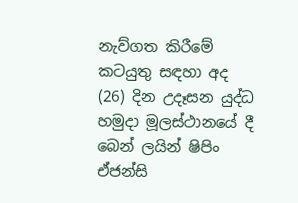නැව්ගත කිරීමේ කටයුතු සඳහා අද (26) දින උදෑසන යුද්ධ හමුදා මූලස්ථානයේ දී බෙන් ලයින් ෂිපිං ඒජන්සි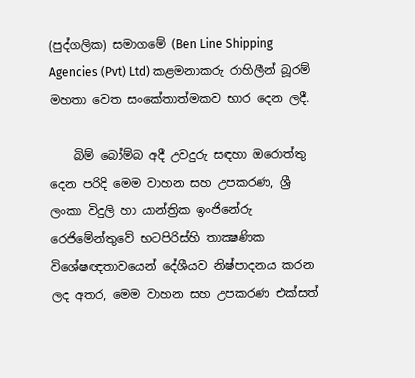(පුද්ගලික) සමාගමේ (Ben Line Shipping Agencies (Pvt) Ltd) කළමනාකරු රාහිලීන් බූරම් මහතා වෙත සංකේතාත්මකව භාර දෙන ලදී.

    බිම් බෝම්බ අදී උවදුරු සඳහා ඔරොත්තු දෙන පරිදි මෙම වාහන සහ උපකරණ, ශ්‍රී ලංකා විදුලි හා යාන්ත්‍රික ඉංජිනේරු රෙජිමේන්තුවේ භටපිරිස්හි තාක්‍ෂණික විශේෂඥතාවයෙන් දේශීයව නිෂ්පාදනය කරන ලද අතර, මෙම වාහන සහ උපකරණ එක්සත්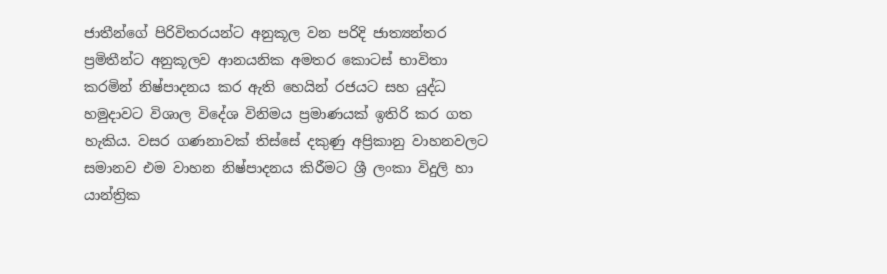ජාතීන්ගේ පිරිවිතරයන්ට අනුකූල වන පරිදි ජාත්‍යන්තර ප්‍රමිතීන්ට අනුකූලව ආනයනික අමතර කොටස් භාවිතා කරමින් නිෂ්පාදනය කර ඇති හෙයින් රජයට සහ යුද්ධ හමුදාවට විශාල විදේශ විනිමය ප්‍රමාණයක් ඉතිරි කර ගත හැකිය. වසර ගණනාවක් තිස්සේ දකුණු අප්‍රිකානු වාහනවලට සමානව එම වාහන නිෂ්පාදනය කිරීමට ශ්‍රී ලංකා විදුලි හා යාන්ත්‍රික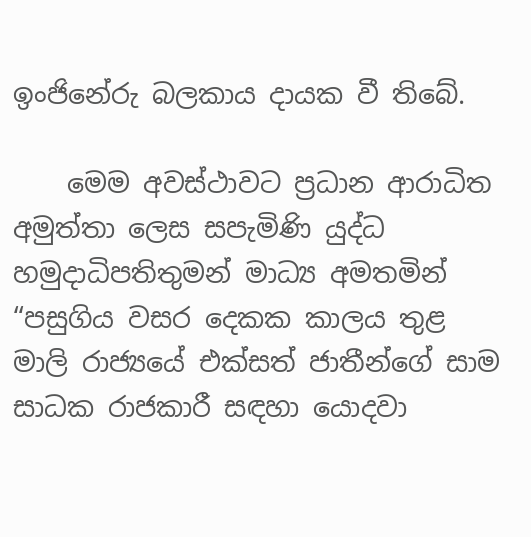ඉංජිනේරු බලකාය දායක වී තිබේ.

    මෙම අවස්ථාවට ප්‍රධාන ආරාධිත අමුත්තා ලෙස සපැමිණි යුද්ධ හමුදාධිපතිතුමන් මාධ්‍ය අමතමින් “පසුගිය වසර දෙකක කාලය තුළ මාලි රාජ්‍යයේ එක්සත් ජාතීන්ගේ සාම සාධක රාජකාරී සඳහා යොදවා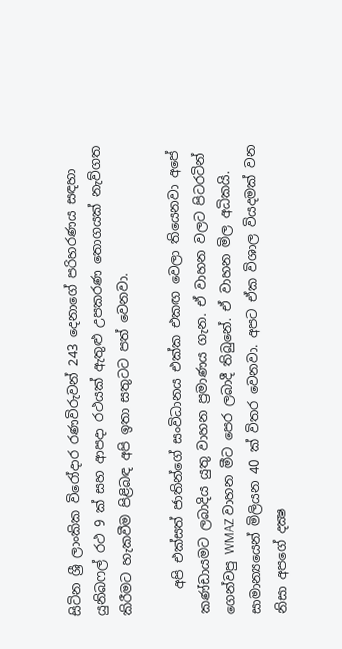සිටින ශ්‍රී ලාංකික විරෝදාර රණවිරුවන් 243 දෙනාගේ පරිහරණය සඳහා යුනිබෆල් රථ 9 ක් සහ ආපදා රථයක් ඇතුළු උපකරණ තොගයක් නැව්ගත කිරීමට හැකවීම පිළිබඳ අපි ඉතා සතුටට පත් වෙනවා.

    අපි එක්සත් ජාතින්ගේ සංවිධානය එක්ක එකඟ වෙලා තියෙනවා අපේ කණ්ඩායමට ලබාදිය යුතු වාහන ප්‍රමාණය ගැන. ඒ වාහන වලට පිටරටින් ගෙන්වපු WMAZ වාහන මීට පෙර ලබාදී තිබුනේ. ඒ වාහන මිල අධිකයි. සාමාන්‍යයෙන් මිලියන 40 ක් විතර වෙනවා. අපට ඒක විශාල වියදමක් වන නිසා අපගේ දක්‍ෂ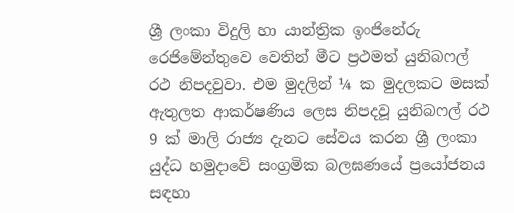ශ්‍රී ලංකා විදුලි හා යාන්ත්‍රික ඉංජිනේරු රෙජිමේන්තුවෙ වෙතින් මීට ප්‍රථමත් යුනිබෆල් රථ නිපදවුවා. එම මුදලින් ¼ ක මුදලකට මසක් ඇතුලත ආකර්ෂණිය ලෙස නිපදවූ යුනිබෆල් රථ 9 ක් මාලි රාජ්‍ය දැනට සේවය කරන ශ්‍රී ලංකා යුද්ධ හමුදාවේ සංග්‍රමික බලඝණයේ ප්‍රයෝජනය සඳහා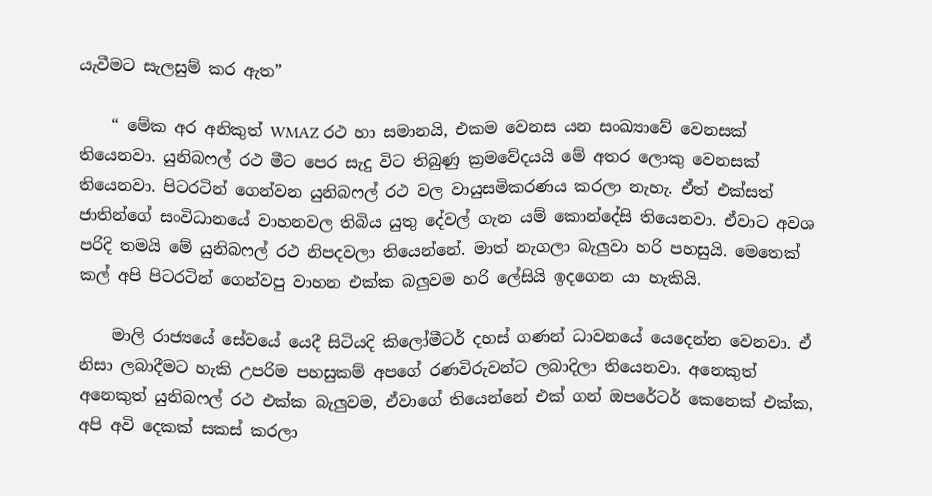යැවීමට සැලසුම් කර ඇත”

    “ මේක අර අනිකුත් WMAZ රථ හා සමානයි, එකම වෙනස යන සංඛ්‍යාවේ වෙනසක් තියෙනවා. යුනිබෆල් රථ මීට පෙර සැදු විට තිබුණු ක්‍රමවේදයයි මේ අතර ලොකු වෙනසක් තියෙනවා. පිටරටින් ගෙන්වන යුනිබෆල් රථ වල වායුසමිකරණය කරලා නැහැ. ඒත් එක්සත් ජාතින්ගේ සංවිධානයේ වාහනවල තිබිය යුතු දේවල් ගැන යම් කොන්දේසි තියෙනවා. ඒවාට අවශ පරිදි තමයි මේ යුනිබෆල් රථ නිපදවලා තියෙන්නේ. මාත් නැගලා බැලුවා හරි පහසුයි. මෙතෙක් කල් අපි පිටරටින් ගෙන්වපු වාහන එක්ක බලුවම හරි ලේසියි ඉදගෙන යා හැකියි.

    මාලි රාජ්‍යයේ සේවයේ යෙදී සිටියදි කිලෝමීටර් දහස් ගණන් ධාවනයේ යෙදෙන්න වෙනවා. ඒ නිසා ලබාදීමට හැකි උපරිම පහසුකම් අපගේ රණවිරුවන්ට ලබාදිලා තියෙනවා. අනෙකුත් අනෙකුත් යුනිබෆල් රථ එක්ක බැලුවම, ඒවාගේ තියෙන්නේ එක් ගන් ඔපරේටර් කෙනෙක් එක්ක, අපි අවි දෙකක් සකස් කරලා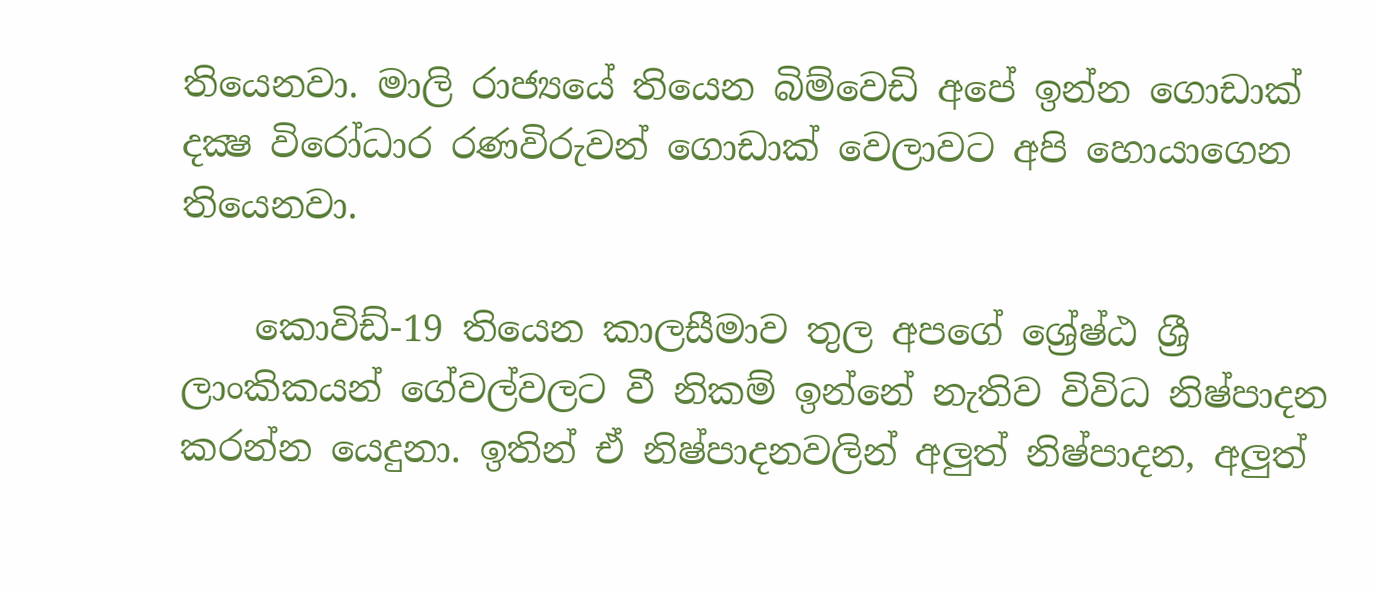තියෙනවා. මාලි රාජ්‍යයේ තියෙන බිම්වෙඩි අපේ ඉන්න ගොඩාක් දක්‍ෂ විරෝධාර රණවිරුවන් ගොඩාක් වෙලාවට අපි හොයාගෙන තියෙනවා.

    කොවිඩ්-19 තියෙන කාලසීමාව තුල අපගේ ශ්‍රේෂ්ඨ ශ්‍රී ලාංකිකයන් ගේවල්වලට වී නිකම් ඉන්නේ නැතිව විවිධ නිෂ්පාදන කරන්න යෙදුනා. ඉතින් ඒ නිෂ්පාදනවලින් අලුත් නිෂ්පාදන, අලුත්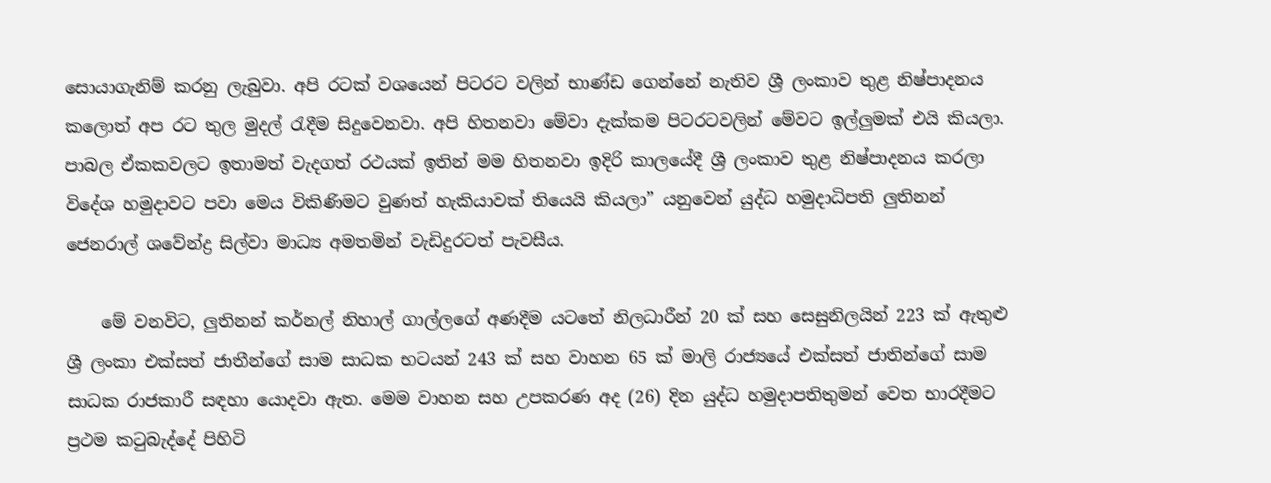සොයාගැනිම් කරනු ලැබුවා. අපි රටක් වශයෙන් පිටරට වලින් භාණ්ඩ ගෙන්නේ නැතිව ශ්‍රී ලංකාව තුළ නිෂ්පාදනය කලොත් අප රට තුල මුදල් රැදීම සිදුවෙනවා. අපි හිතනවා මේවා දැක්කම පිටරටවලින් මේවට ඉල්ලුමක් එයි කියලා. පාබල ඒකකවලට ඉතාමත් වැදගත් රථයක් ඉතින් මම හිතනවා ඉදිරි කාලයේදී ශ්‍රී ලංකාව තුළ නිෂ්පාදනය කරලා විදේශ හමුදාවට පවා මෙය විකිණිමට වුණත් හැකියාවක් තියෙයි කියලා” යනුවෙන් යුද්ධ හමුදාධිපති ලුතිනන් ජෙනරාල් ශවේන්ද්‍ර සිල්වා මාධ්‍ය අමතමින් වැඩිදුරටත් පැවසීය.

    මේ වනවිට, ලුතිනන් කර්නල් නිහාල් ගාල්ලගේ අණදීම යටතේ නිලධාරීන් 20 ක් සහ සෙසුනිලයින් 223 ක් ඇතුළු ශ්‍රී ලංකා එක්සත් ජාතීන්ගේ සාම සාධක භටයන් 243 ක් සහ වාහන 65 ක් මාලි රාජ්‍යයේ එක්සත් ජාතින්ගේ සාම සාධක රාජකාරී සඳහා යොදවා ඇත. මෙම වාහන සහ උපකරණ අද (26) දින යුද්ධ හමුදාපතිතුමන් වෙත භාරදීමට ප්‍රථම කටුබැද්දේ පිහිටි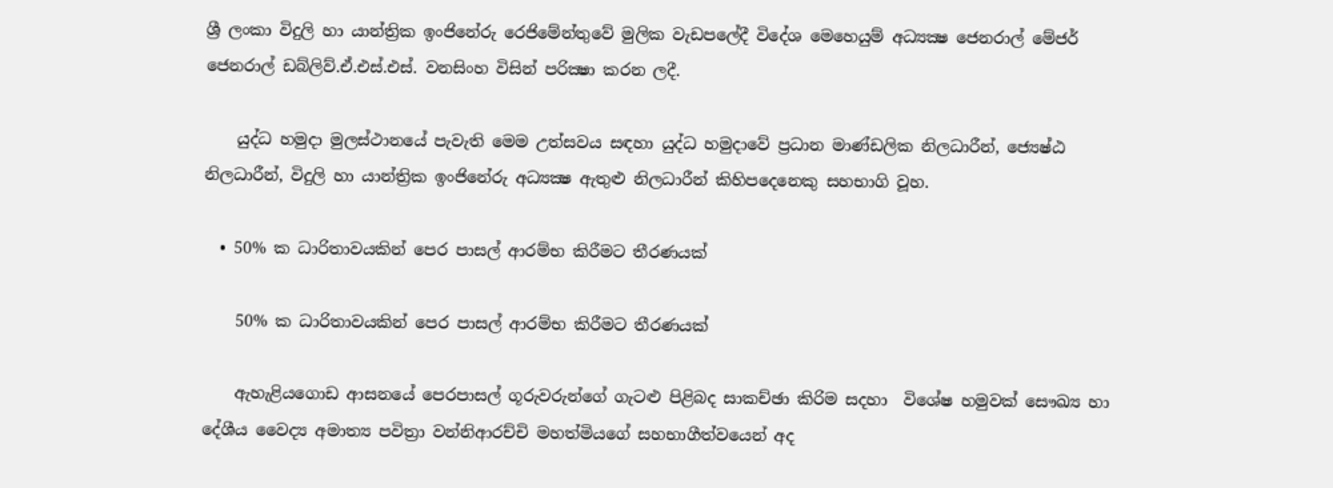ශ්‍රී ලංකා විදුලි හා යාන්ත්‍රික ඉංජිනේරු රෙජිමේන්තුවේ මුලික වැඩපලේදී විදේශ මෙහෙයුම් අධ්‍යක්‍ෂ ජෙනරාල් මේජර් ජෙනරාල් ඩබ්ලිව්.ඒ.එස්.එස්. වනසිංහ විසින් පරික්‍ෂා කරන ලදී.

    යුද්ධ හමුදා මුලස්ථානයේ පැවැති මෙම උත්සවය සඳහා යුද්ධ හමුදාවේ ප්‍රධාන මාණ්ඩලික නිලධාරීන්, ජ්‍යෙෂ්ඨ නිලධාරීන්, විදුලි හා යාන්ත්‍රික ඉංජිනේරු අධ්‍යක්‍ෂ ඇතුළු නිලධාරීන් කිහිපදෙනෙකු සහභාගි වූහ.

  • 50% ක ධාරිතාවයකින් පෙර පාසල් ආරම්භ කිරීමට තීරණයක්

    50% ක ධාරිතාවයකින් පෙර පාසල් ආරම්භ කිරීමට තීරණයක්

    ඇහැළියගොඩ ආසනයේ පෙරපාසල් ගූරුවරුන්ගේ ගැටළු පිළිබද සාකච්ඡා කිරිම සදහා  විශේෂ හමුවක් සෞඛ්‍ය හා දේශීය වෛද්‍ය අමාත්‍ය පවිත්‍රා වන්නිආරච්චි මහත්මියගේ සහභාගීත්වයෙන් අද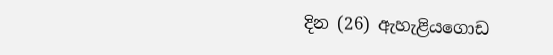දින (26) ඇහැළියගොඩ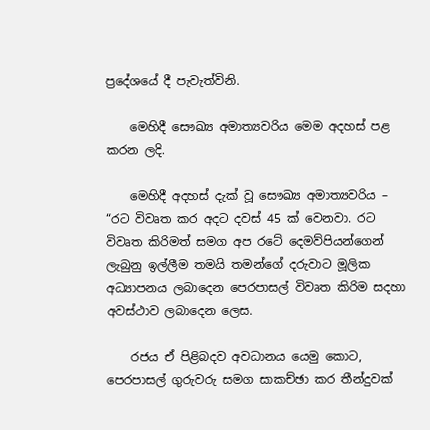ප්‍රදේශයේ දී පැවැත්විනි.

    මෙහිදී සෞඛ්‍ය අමාත්‍යවරිය මෙම අදහස් පළ කරන ලදි.

    මෙහිදී අදහස් දැක් වූ සෞඛ්‍ය අමාත්‍යවරිය – “රට විවෘත කර අදට දවස් 45 ක් වෙනවා. රට විවෘත කිරිමත් සමග අප රටේ දෙමව්පියන්ගෙන් ලැබුනු ඉල්ලීම තමයි තමන්ගේ දරුවාට මූලික අධ්‍යාපනය ලබාදෙන පෙරපාසල් විවෘත කිරිම සදහා අවස්ථාව ලබාදෙන ලෙස.

    රජය ඒ පිළිබදව අවධානය යෙමු කොට, පෙරපාසල් ගුරුවරු සමග සාකච්ඡා කර තීන්දුවක්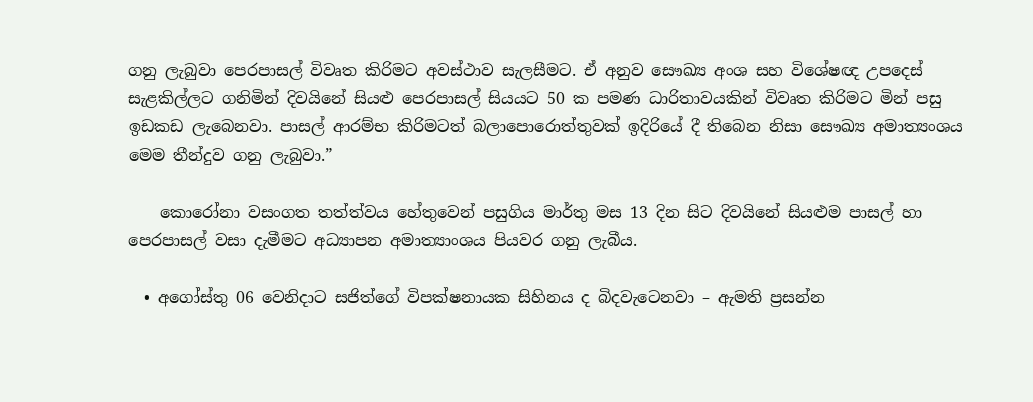ගනු ලැබුවා පෙරපාසල් විවෘත කිරිමට අවස්ථාව සැලසීමට. ඒ අනුව සෞඛ්‍ය අංශ සහ විශේෂඥ උපදෙස් සැළකිල්ලට ගනිමින් දිවයිනේ සියළු පෙරපාසල් සියයට 50 ක පමණ ධාරිතාවයකින් විවෘත කිරිමට මින් පසු ඉඩකඩ ලැබෙනවා. පාසල් ආරම්භ කිරිමටත් බලාපොරොත්තුවක් ඉදිරියේ දී තිබෙන නිසා සෞඛ්‍ය අමාත්‍යංශය මෙම තීන්දුව ගනු ලැබුවා.”

    කොරෝනා වසංගත තත්ත්වය හේතුවෙන් පසුගිය මාර්තු මස 13 දින සිට දිවයිනේ සියළුම පාසල් හා පෙරපාසල් වසා දැමීමට අධ්‍යාපන අමාත්‍යාංශය පියවර ගනු ලැබීය.

  • අගෝස්තු 06 වෙනිදාට සජිත්ගේ විපක්ෂනායක සිහිනය ද බිදවැටෙනවා – ඇමති ප්‍රසන්න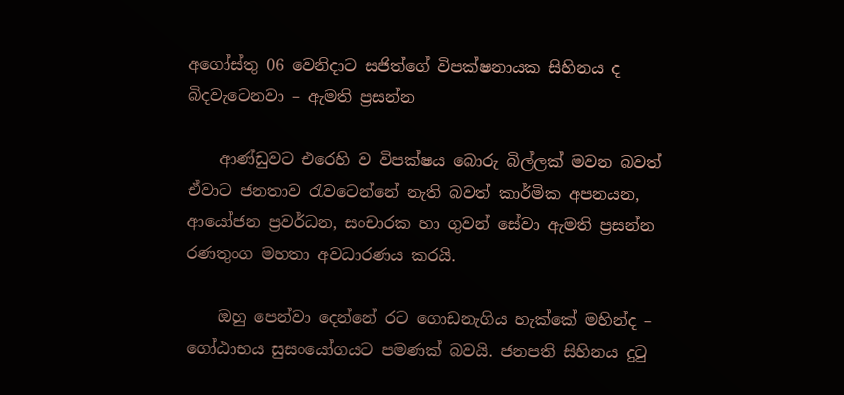අගෝස්තු 06 වෙනිදාට සජිත්ගේ විපක්ෂනායක සිහිනය ද බිදවැටෙනවා – ඇමති ප්‍රසන්න

    ආණ්ඩුවට එරෙහි ව විපක්ෂය බොරු බිල්ලක් මවන බවත් ඒවාට ජනතාව රැවටෙන්නේ නැති බවත් කාර්මික අපනයන, ආයෝජන ප්‍රවර්ධන, සංචාරක හා ගුවන් සේවා ඇමති ප්‍රසන්න රණතුංග මහතා අවධාරණය කරයි.

    ඔහු පෙන්වා දෙන්නේ රට ගොඩනැගිය හැක්කේ මහින්ද – ගෝඨාභය සුසංයෝගයට පමණක් බවයි. ජනපති සිහිනය දුටු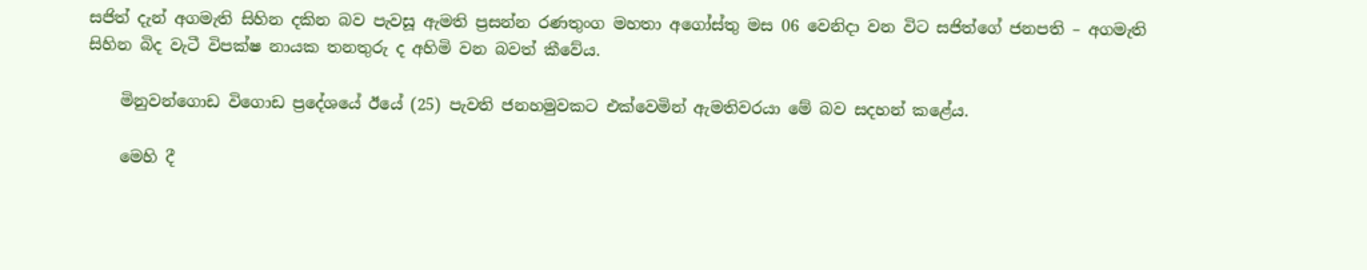සජිත් දැන් අගමැති සිහින දකින බව පැවසූ ඇමති ප්‍රසන්න රණතුංග මහතා අගෝස්තු මස 06 වෙනිදා වන විට සජිත්ගේ ජනපති – අගමැති සිහින බිද වැටී විපක්ෂ නායක තනතුරු ද අහිමි වන බවත් කීවේය.

    මිනුවන්ගොඩ විගොඩ ප්‍රදේශයේ ඊයේ (25) පැවති ජනහමුවකට එක්වෙමින් ඇමතිවරයා මේ බව සදහන් කළේය.

    මෙහි දී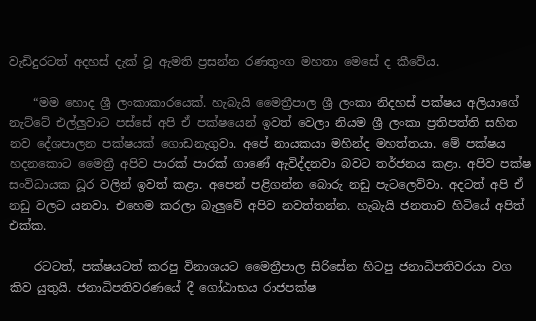වැඩිදුරටත් අදහස් දැක් වූ ඇමති ප්‍රසන්න රණතුංග මහතා මෙසේ ද කීවේය.

    “මම හොද ශ්‍රී ලංකාකාරයෙක්. හැබැයි මෛත්‍රීපාල ශ්‍රී ලංකා නිදහස් පක්ෂය අලියාගේ නැට්ටේ එල්ලුවාට පස්සේ අපි ඒ පක්ෂයෙන් ඉවත් වෙලා නියම ශ්‍රී ලංකා ප්‍රතිපත්ති සහිත නව දේශපාලන පක්ෂයක් ගොඩනැගුවා. අපේ නායකයා මහින්ද මහත්තයා. මේ පක්ෂය හදනකොට මෛත්‍රී අපිව පාරක් පාරක් ගාණේ ඇවිද්දනවා බවට තර්ජනය කළා. අපිව පක්ෂ සංවිධායක ධූර වලින් ඉවත් කළා. අපෙන් පළිගන්න බොරු නඩු පැටලෙව්වා. අදටත් අපි ඒ නඩු වලට යනවා. එහෙම කරලා බැලුවේ අපිව නවත්තන්න. හැබැයි ජනතාව හිටියේ අපිත් එක්ක.

    රටටත්, පක්ෂයටත් කරපු විනාශයට මෛත්‍රීපාල සිරිසේන හිටපු ජනාධිපතිවරයා වග කිව යුතුයි. ජනාධිපතිවරණයේ දී ගෝඨාභය රාජපක්ෂ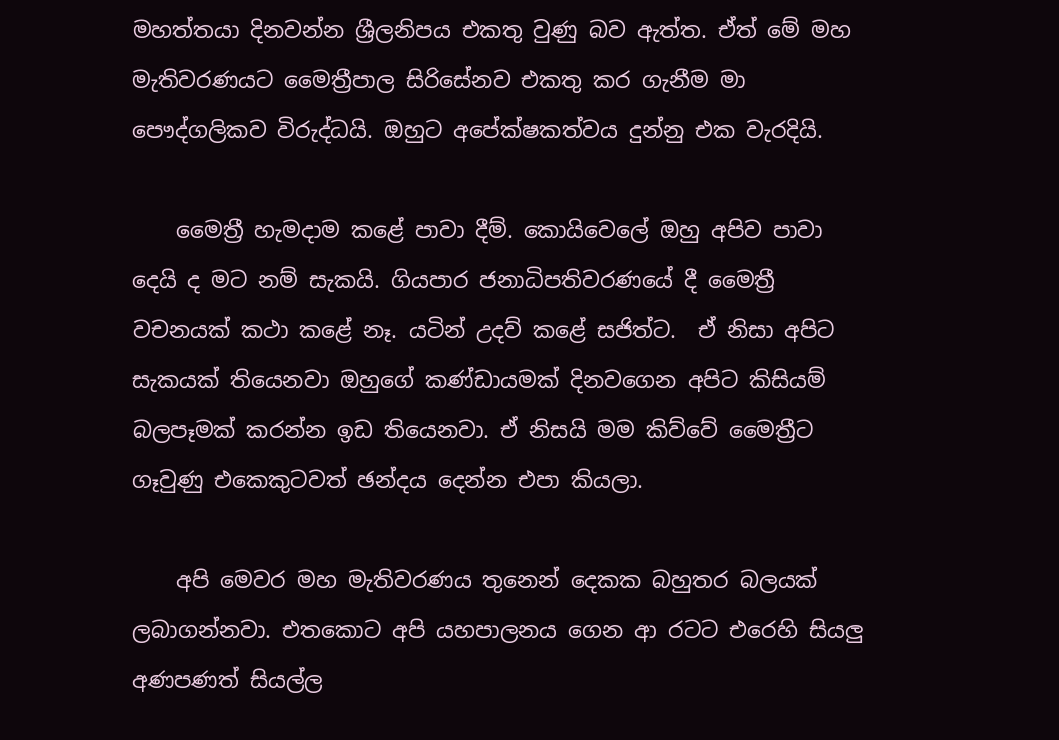මහත්තයා දිනවන්න ශ්‍රීලනිපය එකතු වුණු බව ඇත්ත. ඒත් මේ මහ මැතිවරණයට මෛත්‍රීපාල සිරිසේනව එකතු කර ගැනීම මා පෞද්ගලිකව විරුද්ධයි. ඔහුට අපේක්ෂකත්වය දුන්නු එක වැරදියි.

    මෛත්‍රී හැමදාම කළේ පාවා දීම්. කොයිවෙලේ ඔහු අපිව පාවා දෙයි ද මට නම් සැකයි. ගියපාර ජනාධිපතිවරණයේ දී මෛත්‍රී වචනයක් කථා කළේ නෑ. යටින් උදව් කළේ සජිත්ට.  ඒ නිසා අපිට සැකයක් තියෙනවා ඔහුගේ කණ්ඩායමක් දිනවගෙන අපිට කිසියම් බලපෑමක් කරන්න ඉඩ තියෙනවා. ඒ නිසයි මම කිව්වේ මෛත්‍රීට ගෑවුණු එකෙකුටවත් ඡන්දය දෙන්න එපා කියලා.

    අපි මෙවර මහ මැතිවරණය තුනෙන් දෙකක බහුතර බලයක් ලබාගන්නවා. එතකොට අපි යහපාලනය ගෙන ආ රටට එරෙහි සියලු අණපණත් සියල්ල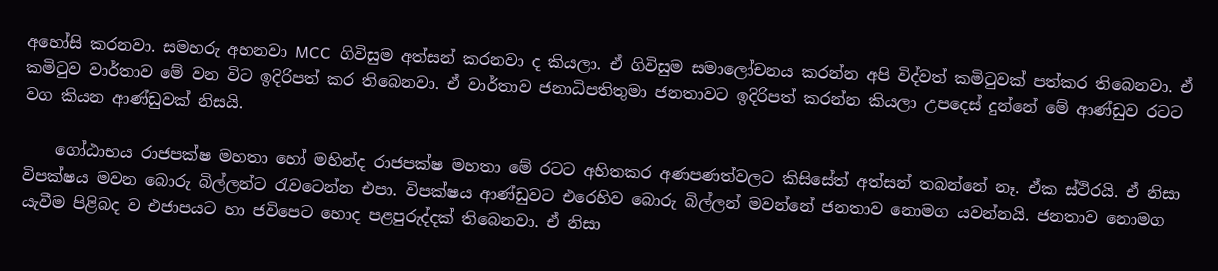අහෝසි කරනවා. සමහරු අහනවා MCC  ගිවිසුම අත්සන් කරනවා ද කියලා. ඒ ගිවිසුම සමාලෝචනය කරන්න අපි විද්වත් කමිටුවක් පත්කර තිබෙනවා. ඒ කමිටුව වාර්තාව මේ වන විට ඉදිරිපත් කර තිබෙනවා. ඒ වාර්තාව ජනාධිපතිතුමා ජනතාවට ඉදිරිපත් කරන්න කියලා උපදෙස් දුන්නේ මේ ආණ්ඩුව රටට වග කියන ආණ්ඩුවක් නිසයි.

    ගෝඨාභය රාජපක්ෂ මහතා හෝ මහින්ද රාජපක්ෂ මහතා මේ රටට අහිතකර අණපණත්වලට කිසිසේත් අත්සන් තබන්නේ නෑ. ඒක ස්ථිරයි. ඒ නිසා විපක්ෂය මවන බොරු බිල්ලන්ට රැවටෙන්න එපා. විපක්ෂය ආණ්ඩුවට එරෙහිව බොරු බිල්ලන් මවන්නේ ජනතාව නොමග යවන්නයි. ජනතාව නොමග යැවීම පිළිබද ව එජාපයට හා ජවිපෙට හොද පළපුරුද්දක් තිබෙනවා. ඒ නිසා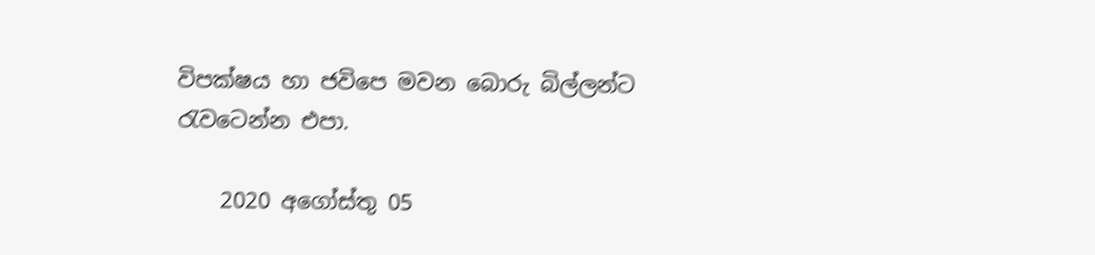විපක්ෂය හා ජවිපෙ මවන බොරු බිල්ලන්ට රැවටෙන්න එපා.

    2020 අගෝස්තු 05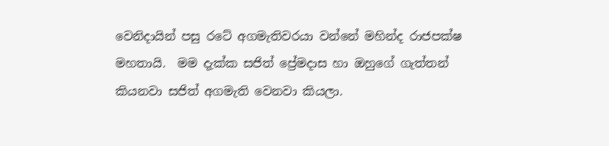වෙනිදායින් පසු රටේ අගමැතිවරයා වන්නේ මහින්ද රාජපක්ෂ මහතායි.  මම දැක්ක සජිත් ප්‍රේමදාස හා ඔහුගේ ගැත්තන් කියනවා සජිත් අගමැති වෙනවා කියලා.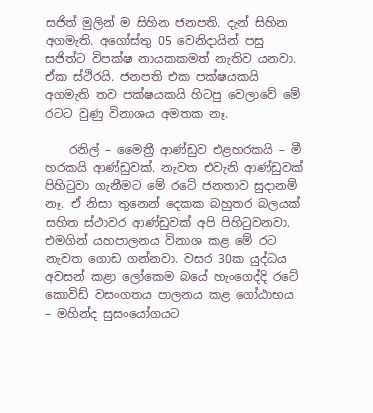සජිත් මුලින් ම සිහින ජනපති. දැන් සිහින අගමැති. අගෝස්තු 05 වෙනිදායින් පසු සජිත්ට විපක්ෂ නායකකමත් නැතිව යනවා. ඒක ස්ථිරයි. ජනපති එක පක්ෂයකයි අගමැති තව පක්ෂයකයි හිටපු වෙලාවේ මේ රටට වුණු විනාශය අමතක නෑ.

    රනිල් – මෛත්‍රී ආණ්ඩුව එළහරකයි – මී හරකයි ආණ්ඩුවක්. නැවත එවැනි ආණ්ඩුවක් පිහිටුවා ගැනීමට මේ රටේ ජනතාව සුදානම් නෑ. ඒ නිසා තුනෙන් දෙකක බහුතර බලයක් සහිත ස්ථාවර ආණ්ඩුවක් අපි පිහිටුවනවා. එමගින් යහපාලනය විනාශ කළ මේ රට නැවත ගොඩ ගන්නවා. වසර 30ක යුද්ධය අවසන් කළා ලෝකෙම බයේ හැංගෙද්දි රටේ කොවිඩ් වසංගතය පාලනය කළ ගෝඨාභය – මහින්ද සුසංයෝගයට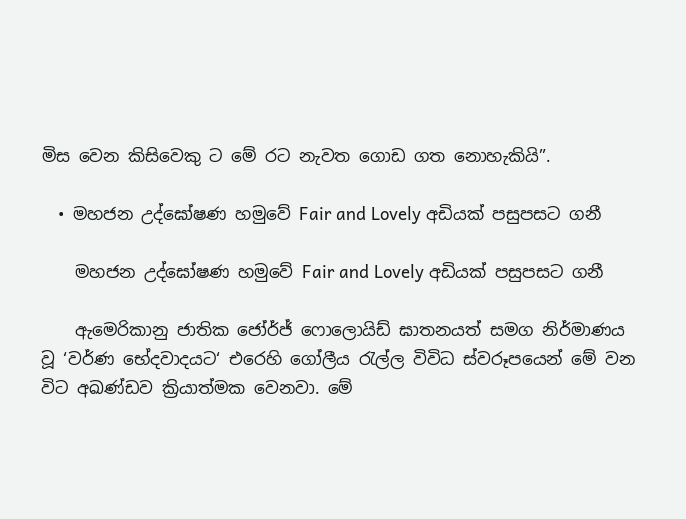මිස වෙන කිසිවෙකු ට මේ රට නැවත ගොඩ ගත නොහැකියි”.

  • මහජන උද්ඝෝෂණ හමුවේ Fair and Lovely අඩියක් පසුපසට ගනී

    මහජන උද්ඝෝෂණ හමුවේ Fair and Lovely අඩියක් පසුපසට ගනී

    ඇමෙරිකානු ජාතික ජෝර්ජ් ෆොලොයිඩ් ඝාතනයත් සමග නිර්මාණය වූ ‘වර්ණ භේදවාදයට‘ එරෙහි ගෝලීය රැල්ල විවිධ ස්වරූපයෙන් මේ වන විට අඛණ්ඩව ක්‍රියාත්මක වෙනවා. මේ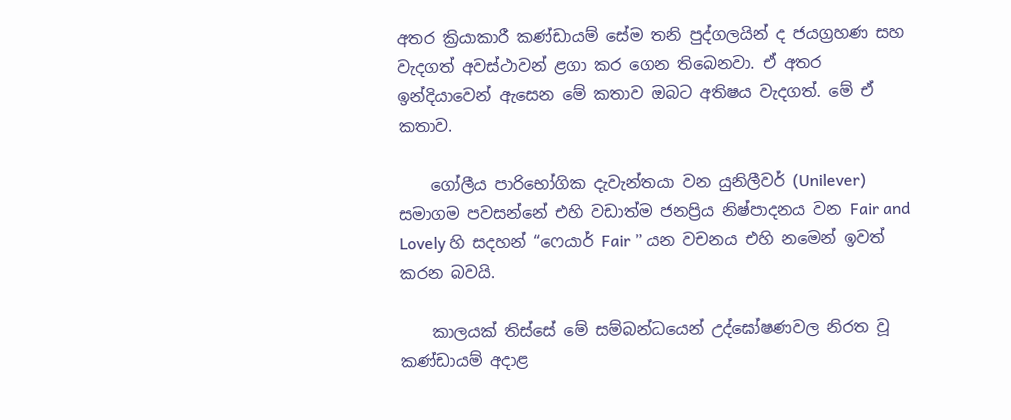අතර ක්‍රියාකාරී කණ්ඩායම් සේම තනි පුද්ගලයින් ද ජයග්‍රහණ සහ වැදගත් අවස්ථාවන් ළගා කර ගෙන තිබෙනවා. ඒ අතර ඉන්දියාවෙන් ඇසෙන මේ කතාව ඔබට අතිෂය වැදගත්. මේ ඒ කතාව.

    ගෝලීය පාරිභෝගික දැවැන්තයා වන යුනිලීවර් (Unilever) සමාගම පවසන්නේ එහි වඩාත්ම ජනප්‍රිය නිෂ්පාදනය වන Fair and Lovely හි සදහන් “ෆෙයාර් Fair ” යන වචනය එහි නමෙන් ඉවත් කරන බවයි.

    කාලයක් තිස්සේ මේ සම්බන්ධයෙන් උද්ඝෝෂණවල නිරත වූ කණ්ඩායම් අදාළ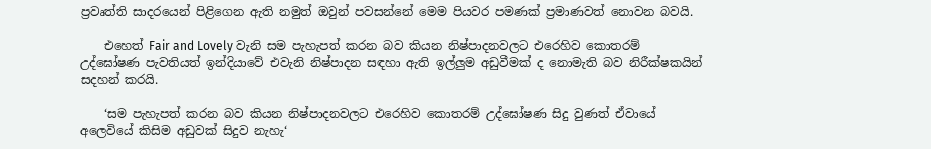ප්‍රවෘත්ති සාදරයෙන් පිළිගෙන ඇති නමුත් ඔවුන් පවසන්නේ මෙම පියවර පමණක් ප්‍රමාණවත් නොවන බවයි.

    එහෙත් Fair and Lovely වැනි සම පැහැපත් කරන බව කියන නිෂ්පාදනවලට එරෙහිව කොතරම් උද්ඝෝෂණ පැවතියත් ඉන්දියාවේ එවැනි නිෂ්පාදන සඳහා ඇති ඉල්ලුම අඩුවීමක් ද නොමැති බව නිරීක්ෂකයින් සදහන් කරයි.

    ‘සම පැහැපත් කරන බව කියන නිෂ්පාදනවලට එරෙහිව කොතරම් උද්ඝෝෂණ සිදු වුණත් ඒවායේ අලෙවියේ කිසිම අඩුවක් සිදුව නැහැ‘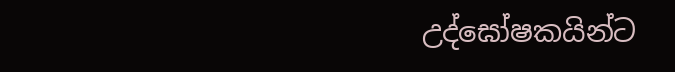උද්ඝෝෂකයින්ට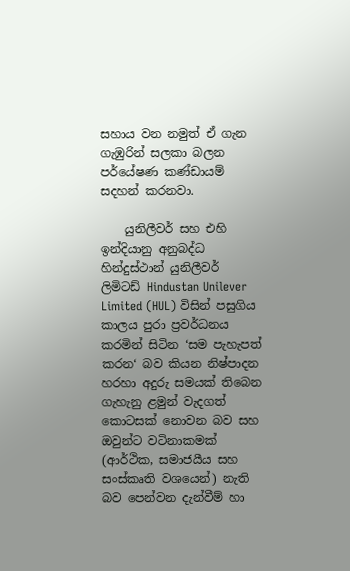සහාය වන නමුත් ඒ ගැන ගැඹුරින් සලකා බලන පර්යේෂණ කණ්ඩායම් සදහන් කරනවා.

    යුනිලීවර් සහ එහි ඉන්දියානු අනුබද්ධ හින්දුස්ථාන් යුනිලීවර් ලිමිටඩ් Hindustan Unilever Limited (HUL) විසින් පසුගිය කාලය පුරා ප්‍රවර්ධනය කරමින් සිටින ‘සම පැහැපත් කරන‘ බව කියන නිෂ්පාදන හරහා අදුරු සමයක් තිබෙන ගැහැනු ළමුන් වැදගත් කොටසක් නොවන බව සහ ඔවුන්ට වටිනාකමක් (ආර්ථික, සමාජයීය සහ සංස්කෘති වශයෙන්) නැති බව පෙන්වන දැන්වීම් හා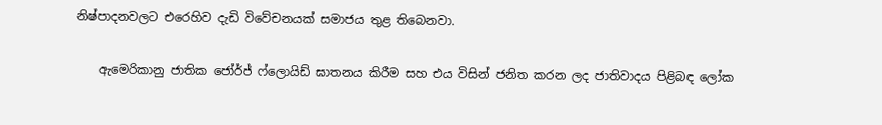නිෂ්පාදනවලට එරෙහිව දැඩි විවේචනයක් සමාජය තුළ තිබෙනවා.

    ඇමෙරිකානු ජාතික ජෝර්ජ් ෆ්ලොයිඩ් ඝාතනය කිරීම සහ එය විසින් ජනිත කරන ලද ජාතිවාදය පිළිබඳ ලෝක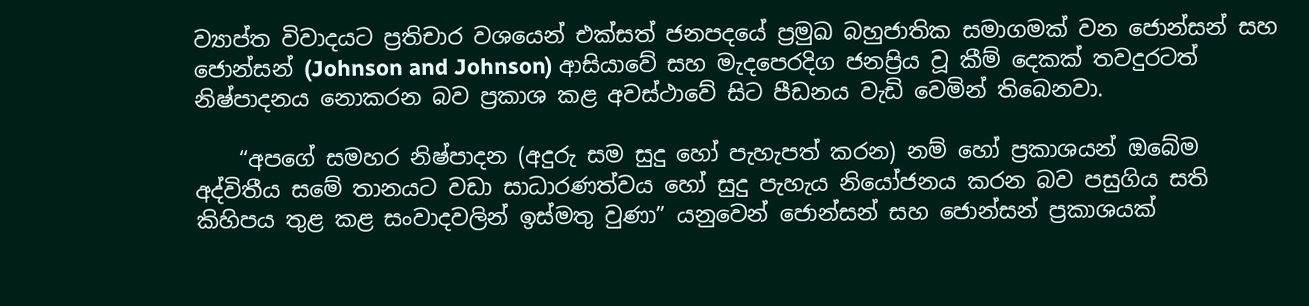ව්‍යාප්ත විවාදයට ප්‍රතිචාර වශයෙන් එක්සත් ජනපදයේ ප්‍රමුඛ බහුජාතික සමාගමක් වන ජොන්සන් සහ ජොන්සන් (Johnson and Johnson) ආසියාවේ සහ මැදපෙරදිග ජනප්‍රිය වූ කීම් දෙකක් තවදුරටත් නිෂ්පාදනය නොකරන බව ප්‍රකාශ කළ අවස්ථාවේ සිට පීඩනය වැඩි වෙමින් තිබෙනවා.

    “අපගේ සමහර නිෂ්පාදන (අදුරු සම සුදු හෝ පැහැපත් කරන) නම් හෝ ප්‍රකාශයන් ඔබේම අද්විතීය සමේ තානයට වඩා සාධාරණත්වය හෝ සුදු පැහැය නියෝජනය කරන බව පසුගිය සති කිහිපය තුළ කළ සංවාදවලින් ඉස්මතු වුණා” යනුවෙන් ජොන්සන් සහ ජොන්සන් ප්‍රකාශයක්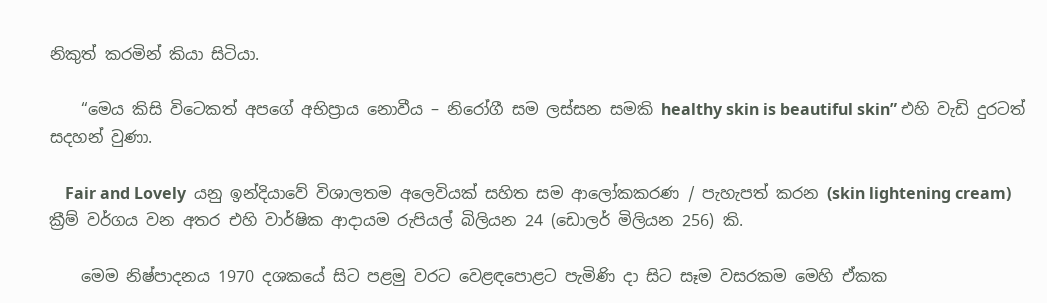නිකුත් කරමින් කියා සිටියා.

    “මෙය කිසි විටෙකත් අපගේ අභිප්‍රාය නොවීය – නිරෝගී සම ලස්සන සමකි healthy skin is beautiful skin” එහි වැඩි දුරටත් සදහන් වුණා.

    Fair and Lovely  යනු ඉන්දියාවේ විශාලතම අලෙවියක් සහිත සම ආලෝකකරණ / පැහැපත් කරන (skin lightening cream) ක්‍රීම් වර්ගය වන අතර එහි වාර්ෂික ආදායම රුපියල් බිලියන 24 (ඩොලර් මිලියන 256) කි.

    මෙම නිෂ්පාදනය 1970 දශකයේ සිට පළමු වරට වෙළඳපොළට පැමිණි දා සිට සෑම වසරකම මෙහි ඒකක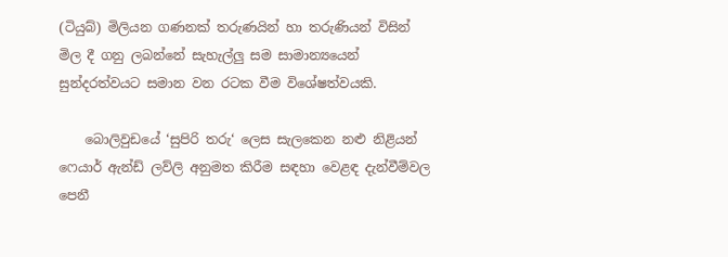(ටියුබ්) මිලියන ගණනක් තරුණයින් හා තරුණියන් විසින් මිල දී ගනු ලබන්නේ සැහැල්ලු සම සාමාන්‍යයෙන් සුන්දරත්වයට සමාන වන රටක වීම විශේෂත්වයකි.

    බොලිවුඩයේ ‘සුපිරි තරු‘ ලෙස සැලකෙන නළු නිළියන් ෆෙයාර් ඇන්ඩ් ලව්ලි අනුමත කිරීම සඳහා වෙළඳ දැන්වීම්වල පෙනී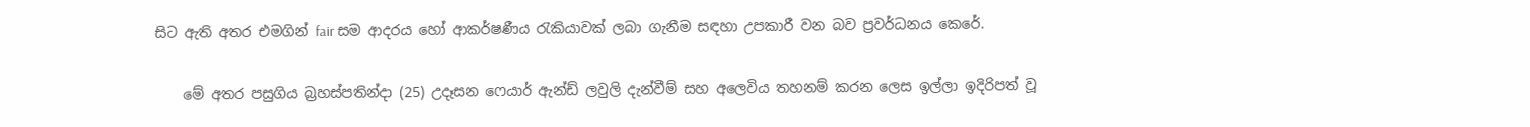සිට ඇති අතර එමගින් fair සම ආදරය හෝ ආකර්ෂණීය රැකියාවක් ලබා ගැනීම සඳහා උපකාරී වන බව ප්‍රවර්ධනය කෙරේ.

    මේ අතර පසුගිය බ්‍රහස්පතින්දා (25) උදෑසන ෆෙයාර් ඇන්ඩ් ලවුලි දැන්වීම් සහ අලෙවිය තහනම් කරන ලෙස ඉල්ලා ඉදිරිපත් වූ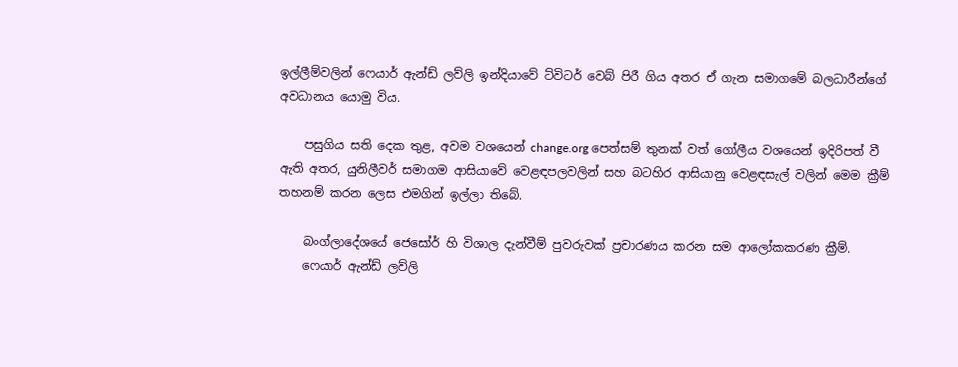ඉල්ලීම්වලින් ෆෙයාර් ඇන්ඩ් ලව්ලි ඉන්දියාවේ ට්විටර් වෙබ් පිරී ගිය අතර ඒ ගැන සමාගමේ බලධාරීන්ගේ අවධානය යොමු විය.

    පසුගිය සති දෙක තුළ, අවම වශයෙන් change.org පෙත්සම් තුනක් වත් ගෝලීය වශයෙන් ඉදිරිපත් වී ඇති අතර, යුනිලීවර් සමාගම ආසියාවේ වෙළඳපලවලින් සහ බටහිර ආසියානු වෙළඳසැල් වලින් මෙම ක්‍රීම් තහනම් කරන ලෙස එමගින් ඉල්ලා තිබේ.

    බංග්ලාදේශයේ ජෙසෝර් හි විශාල දැන්වීම් පුවරුවක් ප්‍රචාරණය කරන සම ආලෝකකරණ ක්‍රීම්.
    ෆෙයාර් ඇන්ඩ් ලව්ලි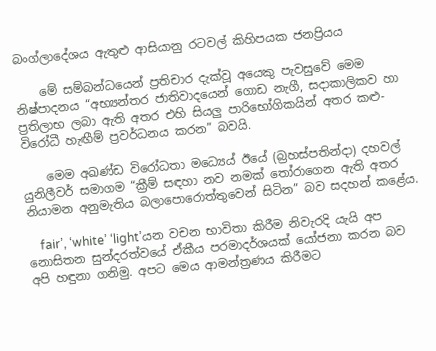බංග්ලාදේශය ඇතුළු ආසියානු රටවල් කිහිපයක ජනප්‍රියය

    මේ සම්බන්ධයෙන් ප්‍රතිචාර දැක්වූ අයෙකු පැවසුවේ මෙම නිෂ්පාදනය “අභ්‍යන්තර ජාතිවාදයෙන් ගොඩ නැගී, සදාකාලිකව හා ප්‍රතිලාභ ලබා ඇති අතර එහි සියලු පාරිභෝගිකයින් අතර කළු-විරෝධී හැඟීම් ප්‍රවර්ධනය කරන” බවයි.

    මෙම අඛණ්ඩ විරෝධතා මධ්‍යෙය් ඊයේ (බ්‍රහස්පතින්දා) දහවල් යුනිලීවර් සමාගම “ක්‍රීම් සඳහා නව නමක් තෝරාගෙන ඇති අතර නියාමන අනුමැතිය බලාපොරොත්තුවෙන් සිටින” බව සදහන් කළේය.

    fair’, ‘white’ ‘light’යන වචන භාවිතා කිරීම නිවැරදි යැයි අප නොසිතන සුන්දරත්වයේ ඒකීය පරමාදර්ශයක් යෝජනා කරන බව අපි හඳුනා ගනිමු. අපට මෙය ආමන්ත්‍රණය කිරීමට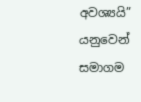අවශ්‍යයි” යනුවෙන් සමාගම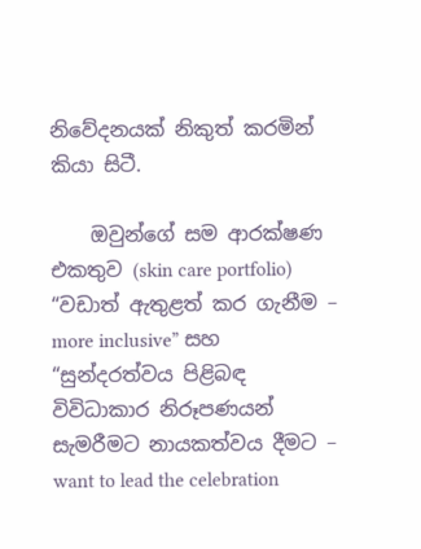නිවේදනයක් නිකුත් කරමින් කියා සිටී.

    ඔවුන්ගේ සම ආරක්ෂණ එකතුව (skin care portfolio) “වඩාත් ඇතුළත් කර ගැනීම – more inclusive” සහ “සුන්දරත්වය පිළිබඳ විවිධාකාර නිරූපණයන් සැමරීමට නායකත්වය දීමට – want to lead the celebration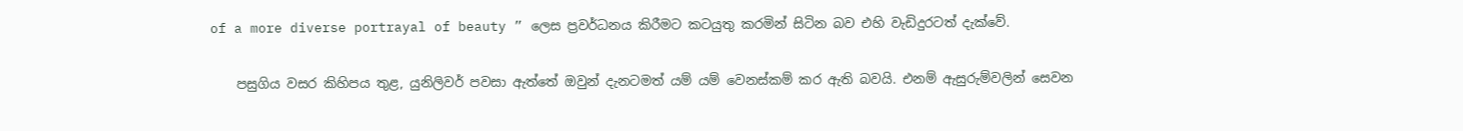of a more diverse portrayal of beauty ” ලෙස ප්‍රවර්ධනය කිරීමට කටයුතු කරමින් සිටින බව එහි වැඩිදුරටත් දැක්වේ.

    පසුගිය වසර කිහිපය තුළ, යුනිලිවර් පවසා ඇත්තේ ඔවුන් දැනටමත් යම් යම් වෙනස්කම් කර ඇති බවයි. එනම් ඇසුරුම්වලින් සෙවන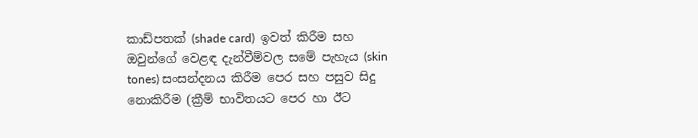කාඩ්පතක් (shade card)  ඉවත් කිරීම සහ ඔවුන්ගේ වෙළඳ දැන්වීම්වල සමේ පැහැය (skin tones) සංසන්දනය කිරීම පෙර සහ පසුව සිදු නොකිරීම (ක්‍රීම් භාවිතයට පෙර හා ඊට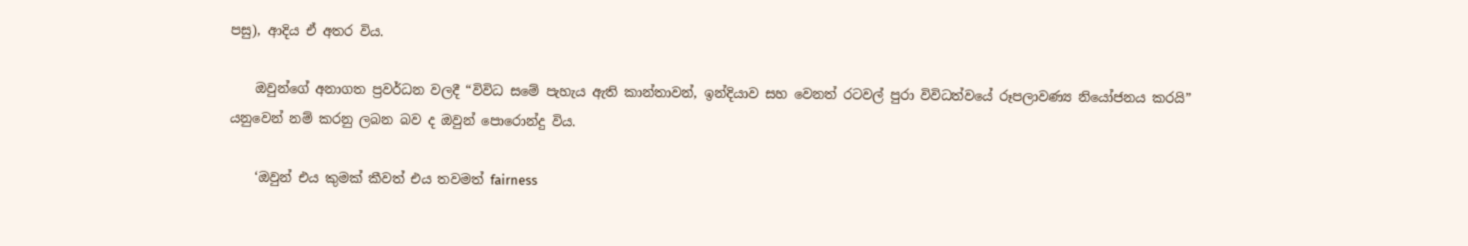පසු), ආදිය ඒ අතර විය.

    ඔවුන්ගේ අනාගත ප්‍රවර්ධන වලදී “විවිධ සමේ පැහැය ඇති කාන්තාවන්, ඉන්දියාව සහ වෙනත් රටවල් පුරා විවිධත්වයේ රූපලාවණ්‍ය නියෝජනය කරයි” යනුවෙන් නම් කරනු ලබන බව ද ඔවුන් පොරොන්දු විය.

    ‘ඔවුන් එය කුමක් කීවත් එය තවමත් fairness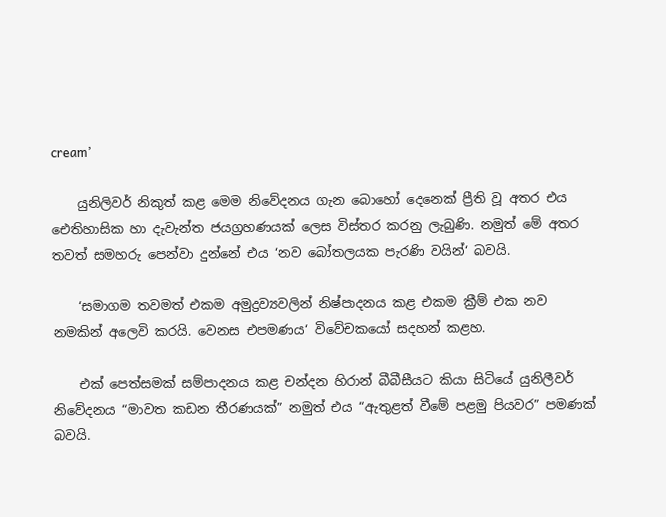cream’

    යුනිලිවර් නිකුත් කළ මෙම නිවේදනය ගැන බොහෝ දෙනෙක් ප්‍රීති වූ අතර එය ඓතිහාසික හා දැවැන්ත ජයග්‍රහණයක් ලෙස විස්තර කරනු ලැබුණි. නමුත් මේ අතර තවත් සමහරු පෙන්වා දුන්නේ එය ‘නව බෝතලයක පැරණි වයින්‘ බවයි.

    ‘සමාගම තවමත් එකම අමුද්‍රව්‍යවලින් නිෂ්පාදනය කළ එකම ක්‍රීම් එක නව නමකින් අලෙවි කරයි. වෙනස එපමණය‘ විවේචකයෝ සදහන් කළහ.

    එක් පෙත්සමක් සම්පාදනය කළ චන්දන හිරාන් බීබීසීයට කියා සිටියේ යුනිලීවර් නිවේදනය “මාවත කඩන තීරණයක්” නමුත් එය “ඇතුළත් වීමේ පළමු පියවර” පමණක් බවයි.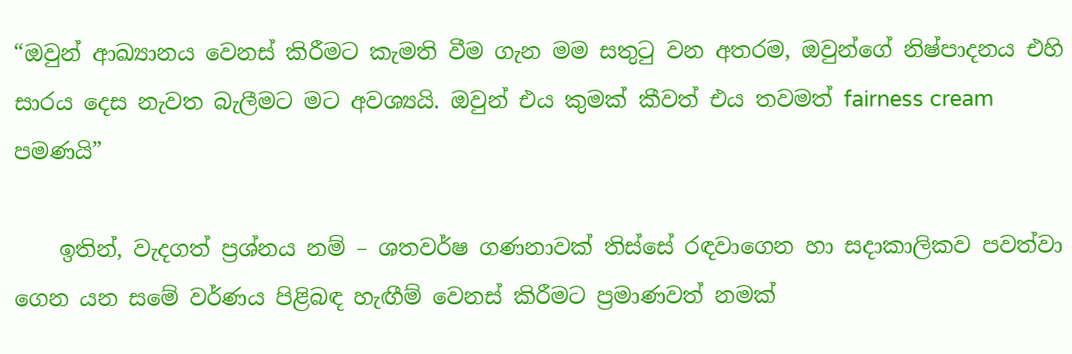“ඔවුන් ආඛ්‍යානය වෙනස් කිරීමට කැමති වීම ගැන මම සතුටු වන අතරම, ඔවුන්ගේ නිෂ්පාදනය එහි සාරය දෙස නැවත බැලීමට මට අවශ්‍යයි. ඔවුන් එය කුමක් කීවත් එය තවමත් fairness cream පමණයි”

    ඉතින්, වැදගත් ප්‍රශ්නය නම් – ශතවර්ෂ ගණනාවක් තිස්සේ රඳවාගෙන හා සදාකාලිකව පවත්වා ගෙන යන සමේ වර්ණය පිළිබඳ හැඟීම් වෙනස් කිරීමට ප්‍රමාණවත් නමක්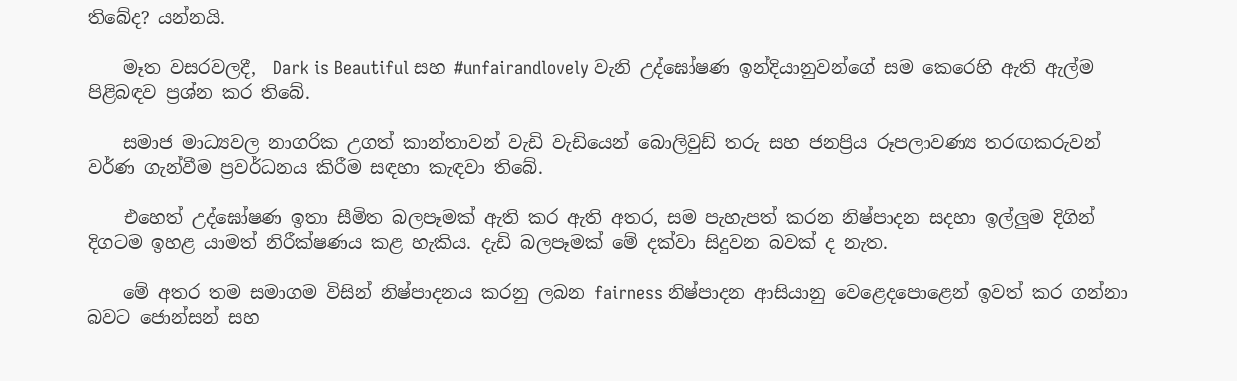තිබේද? යන්නයි.

    මෑත වසරවලදී,  Dark is Beautiful සහ #unfairandlovely වැනි උද්ඝෝෂණ ඉන්දියානුවන්ගේ සම කෙරෙහි ඇති ඇල්ම පිළිබඳව ප්‍රශ්න කර තිබේ.

    සමාජ මාධ්‍යවල නාගරික උගත් කාන්තාවන් වැඩි වැඩියෙන් බොලිවුඩ් තරු සහ ජනප්‍රිය රූපලාවණ්‍ය තරඟකරුවන් වර්ණ ගැන්වීම ප්‍රවර්ධනය කිරීම සඳහා කැඳවා තිබේ.

    එහෙත් උද්ඝෝෂණ ඉතා සීමිත බලපෑමක් ඇති කර ඇති අතර, සම පැහැපත් කරන නිෂ්පාදන සදහා ඉල්ලුම දිගින් දිගටම ඉහළ යාමත් නිරීක්ෂණය කළ හැකිය. දැඩි බලපෑමක් මේ දක්වා සිදුවන බවක් ද නැත.

    මේ අතර තම සමාගම විසින් නිෂ්පාදනය කරනු ලබන fairness නිෂ්පාදන ආසියානු වෙළෙදපොළෙන් ඉවත් කර ගන්නා බවට ජොන්සන් සහ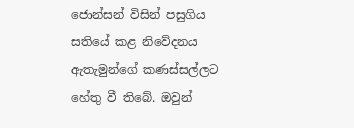ජොන්සන් විසින් පසුගිය සතියේ කළ නිවේදනය ඇතැමුන්ගේ කණස්සල්ලට හේතු වී තිබේ. ඔවුන්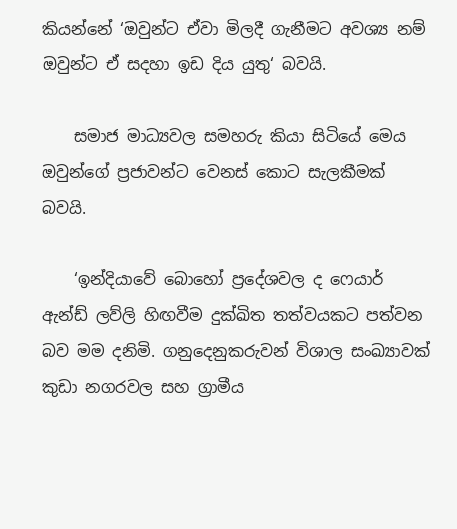කියන්නේ ‘ඔවුන්ට ඒවා මිලදී ගැනීමට අවශ්‍ය නම් ඔවුන්ට ඒ සදහා ඉඩ දිය යුතු‘ බවයි.

    සමාජ මාධ්‍යවල සමහරු කියා සිටියේ මෙය ඔවුන්ගේ ප්‍රජාවන්ට වෙනස් කොට සැලකීමක් බවයි.

    ‘ඉන්දියාවේ බොහෝ ප්‍රදේශවල ද ෆෙයාර් ඇන්ඩ් ලව්ලි හිඟවීම දුක්ඛිත තත්වයකට පත්වන බව මම දනිමි. ගනුදෙනුකරුවන් විශාල සංඛ්‍යාවක් කුඩා නගරවල සහ ග්‍රාමීය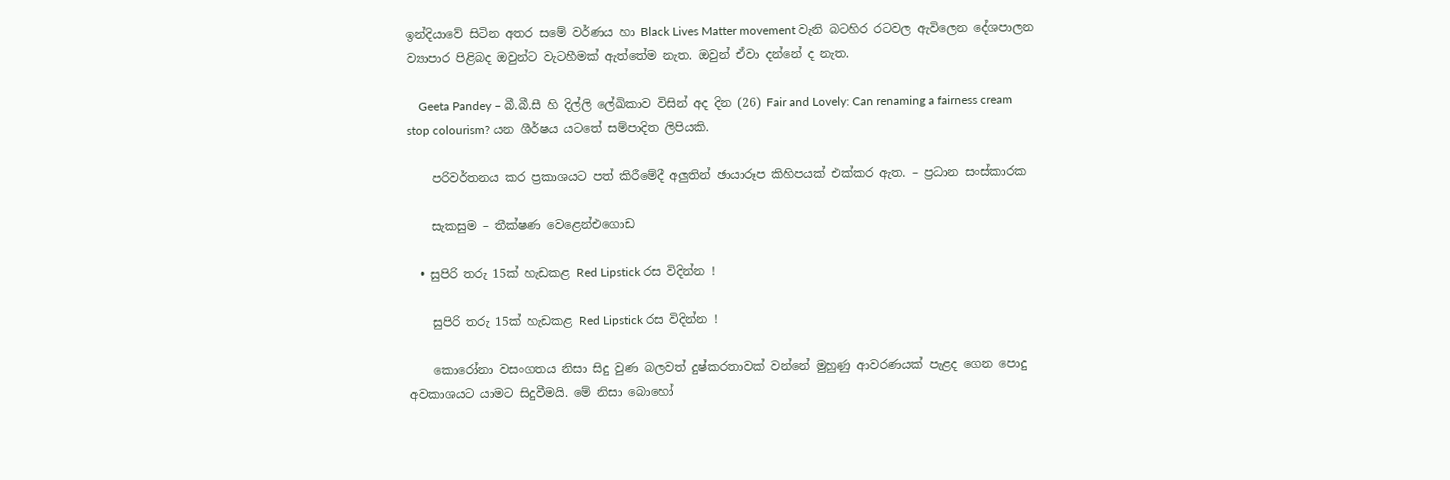ඉන්දියාවේ සිටින අතර සමේ වර්ණය හා Black Lives Matter movement වැනි බටහිර රටවල ඇවිලෙන දේශපාලන ව්‍යාපාර පිළිබද ඔවුන්ට වැටහීමක් ඇත්තේම නැත. ඔවුන් ඒවා දන්නේ ද නැත.

    Geeta Pandey – බී.බී.සී හි දිල්ලි ලේඛිකාව විසින් අද දින (26) Fair and Lovely: Can renaming a fairness cream stop colourism? යන ශීර්ෂය යටතේ සම්පාදිත ලිපියකි.

    පරිවර්තනය කර ප්‍රකාශයට පත් කිරීමේදී අලුතින් ඡායාරූප කිහිපයක් එක්කර ඇත. – ප්‍රධාන සංස්කාරක

    සැකසුම – තීක්ෂණ වෙළෙන්එගොඩ

  • සුපිරි තරු 15ක් හැඩකළ Red Lipstick රස විදින්න !

    සුපිරි තරු 15ක් හැඩකළ Red Lipstick රස විදින්න !

    කොරෝනා වසංගතය නිසා සිදු වුණ බලවත් දුෂ්කරතාවක් වන්නේ මුහුණු ආවරණයක් පැළද ගෙන පොදු අවකාශයට යාමට සිදුවීමයි. මේ නිසා බොහෝ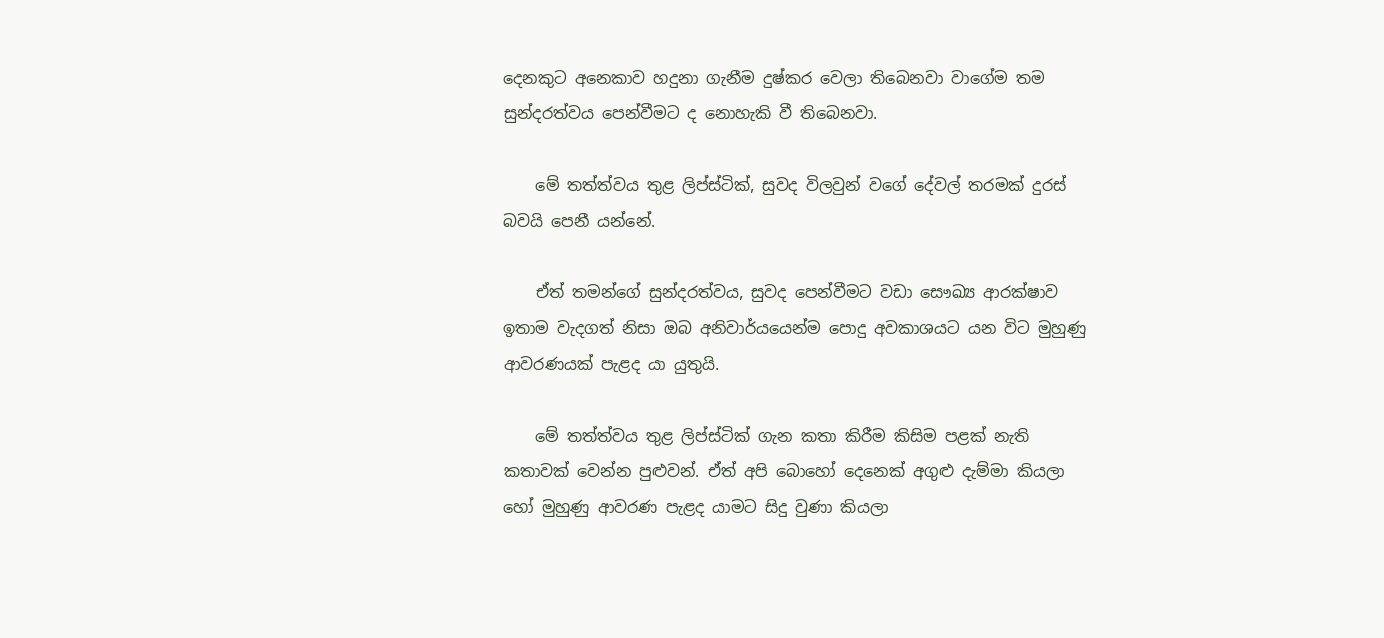දෙනකුට අනෙකාව හදුනා ගැනීම දුෂ්කර වෙලා තිබෙනවා වාගේම තම සුන්දරත්වය පෙන්වීමට ද නොහැකි වී තිබෙනවා.

    මේ තත්ත්වය තුළ ලිප්ස්ටික්, සුවද විලවුන් වගේ දේවල් තරමක් දුරස් බවයි පෙනී යන්නේ.

    ඒත් තමන්ගේ සුන්දරත්වය, සුවද පෙන්වීමට වඩා සෞඛ්‍ය ආරක්ෂාව ඉතාම වැදගත් නිසා ඔබ අනිවාර්යයෙන්ම පොදු අවකාශයට යන විට මුහුණු ආවරණයක් පැළද යා යුතුයි.

    මේ තත්ත්වය තුළ ලිප්ස්ටික් ගැන කතා කිරීම කිසිම පළක් නැති කතාවක් වෙන්න පුළුවන්. ඒත් අපි බොහෝ දෙනෙක් අගුළු දැම්මා කියලා හෝ මුහුණු ආවරණ පැළද යාමට සිදු වුණා කියලා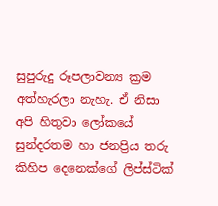සුපුරුදු රූපලාවන්‍ය ක්‍රම අත්හැරලා නැහැ. ඒ නිසා අපි හිතුවා ලෝකයේ සුන්දරතම හා ජනප්‍රිය තරු කිහිප දෙනෙක්ගේ ලිප්ස්ටික්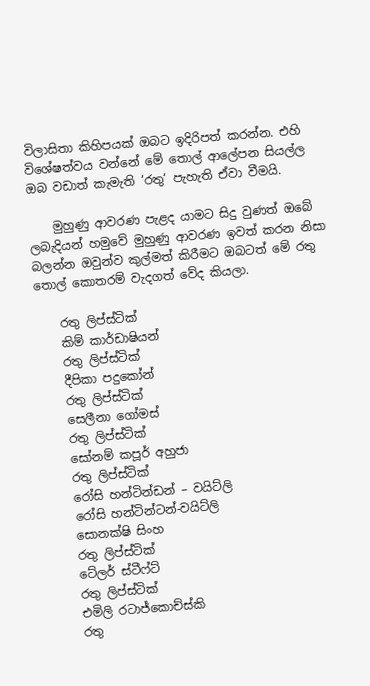විලාසිතා කිහිපයක් ඔබට ඉදිරිපත් කරන්න. එහි විශේෂත්වය වන්නේ මේ තොල් ආලේපන සියල්ල ඔබ වඩාත් කැමැති ‘රතු‘ පැහැති ඒවා වීමයි.

    මුහුණු ආවරණ පැළද යාමට සිදු වුණත් ඔබේ ලබැදියන් හමුවේ මුහුණු ආවරණ ඉවත් කරන නිසා බලන්න ඔවුන්ව කුල්මත් කිරීමට ඔබටත් මේ රතු තොල් කොතරම් වැදගත් වේද කියලා.

    රතු ලිප්ස්ටික්
    කිම් කාර්ඩාෂියන්
    රතු ලිප්ස්ටික්
    දීපිකා පදුකෝන්
    රතු ලිප්ස්ටික්
    සෙලීනා ගෝමස්
    රතු ලිප්ස්ටික්
    සෝනම් කපූර් අහුජා
    රතු ලිප්ස්ටික්
    රෝසි හන්ටින්ඩන් – වයිට්ලි
    රෝසි හන්ටින්ටන්-වයිට්ලි
    සොනක්ෂි සිංහ
    රතු ලිප්ස්ටික්
    ටේලර් ස්ටීෆ්ට්
    රතු ලිප්ස්ටික්
    එමිලි රටාජ්කොච්ස්කි
    රතු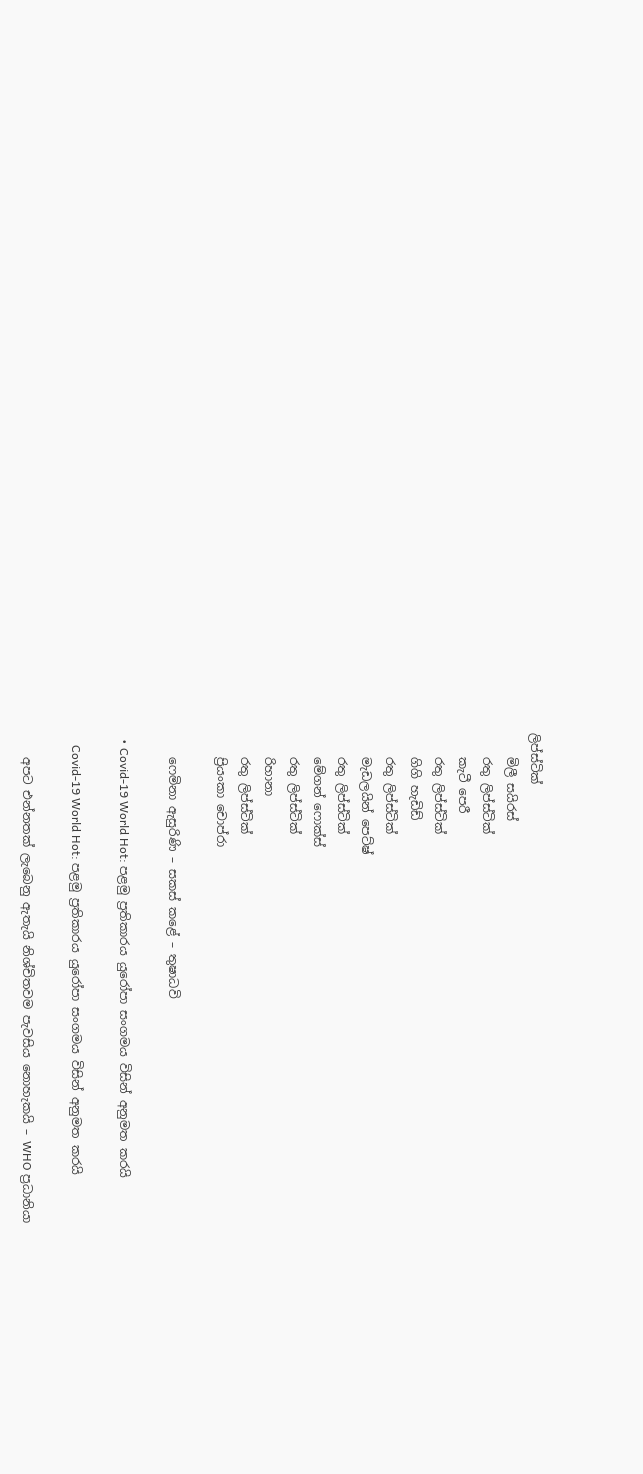ලිප්ස්ටික්
    මිලී සයිරස්
    රතු ලිප්ස්ටික්
    කැටී පෙරී
    රතු ලිප්ස්ටික්
    ගිගි හැඩිඩ්
    රතු ලිප්ස්ටික්
    මැඩලයින් පෙට්ෂ්
    රතු ලිප්ස්ටික්
    මේගන් ෆොක්ස්
    රතු ලිප්ස්ටික්
    රිහානා
    රතු ලිප්ස්ටික්
    ප්‍රියංකා චොප්රා

    ෆෙමිනා ඇසුරිණි – සකස් කළේ – තුෂාධවි

  • Covid-19 World Hot: පළමු ප්‍රතිකාරය යුරෝපා සංගමය විසින් අනුමත කරයි

    Covid-19 World Hot: පළමු ප්‍රතිකාරය යුරෝපා සංගමය විසින් අනුමත කරයි

    අපට එන්නතක් ලැබෙනු ඇතැයි නිශ්චිතවම පැවසිය නොහැකයි – WHO ප්‍රධානියා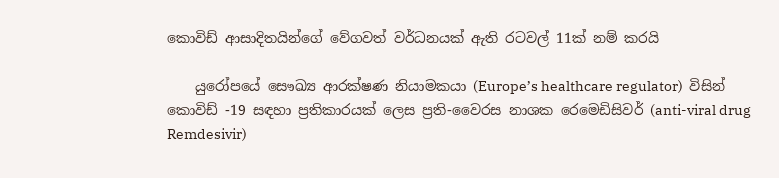කොවිඩ් ආසාදිතයින්ගේ වේගවත් වර්ධනයක් ඇති රටවල් 11ක් නම් කරයි

    යුරෝපයේ සෞඛ්‍ය ආරක්ෂණ නියාමකයා (Europe’s healthcare regulator)  විසින් කොවිඩ් -19 සඳහා ප්‍රතිකාරයක් ලෙස ප්‍රති-වෛරස නාශක රෙමෙඩිසිවර් (anti-viral drug Remdesivir)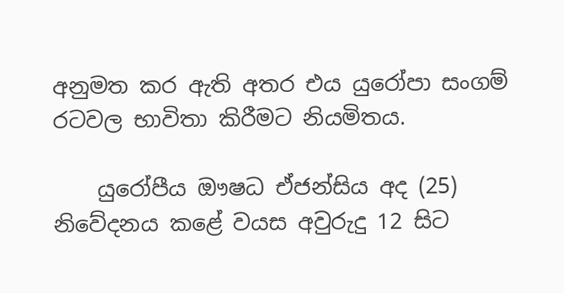අනුමත කර ඇති අතර එය යුරෝපා සංගම් රටවල භාවිතා කිරීමට නියමිතය.

    යුරෝපීය ඖෂධ ඒජන්සිය අද (25) නිවේදනය කළේ වයස අවුරුදු 12 සිට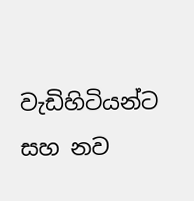වැඩිහිටියන්ට සහ නව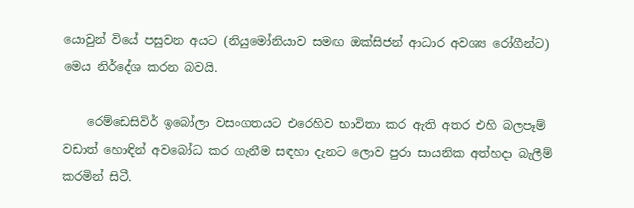යොවුන් වියේ පසුවන අයට (නියුමෝනියාව සමඟ ඔක්සිජන් ආධාර අවශ්‍ය රෝගීන්ට) මෙය නිර්දේශ කරන බවයි.

    රෙම්ඩෙසිවිර් ඉබෝලා වසංගතයට එරෙහිව භාවිතා කර ඇති අතර එහි බලපෑම් වඩාත් හොඳින් අවබෝධ කර ගැනීම සඳහා දැනට ලොව පුරා සායනික අත්හදා බැලීම් කරමින් සිටී.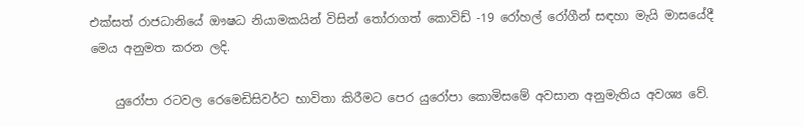එක්සත් රාජධානියේ ඖෂධ නියාමකයින් විසින් තෝරාගත් කොවිඩ් -19 රෝහල් රෝගීන් සඳහා මැයි මාසයේදී මෙය අනුමත කරන ලදි.

    යුරෝපා රටවල රෙමෙඩිසිවර්ට භාවිතා කිරීමට පෙර යුරෝපා කොමිසමේ අවසාන අනුමැතිය අවශ්‍ය වේ.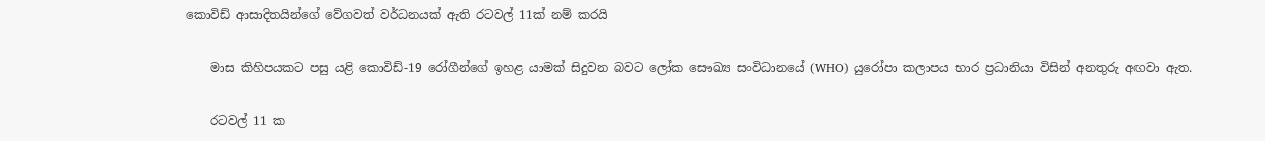කොවිඩ් ආසාදිතයින්ගේ වේගවත් වර්ධනයක් ඇති රටවල් 11ක් නම් කරයි

    මාස කිහිපයකට පසු යළි කොවිඩ්-19 රෝගීන්ගේ ඉහළ යාමක් සිදුවන බවට ලෝක සෞඛ්‍ය සංවිධානයේ (WHO) යුරෝපා කලාපය භාර ප්‍රධානියා විසින් අනතුරු අඟවා ඇත.

    රටවල් 11 ක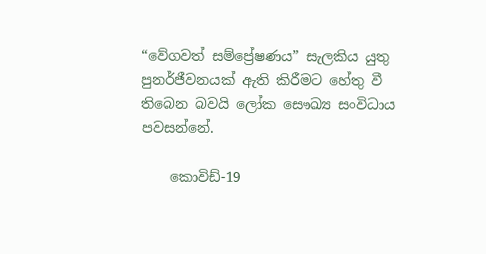“වේගවත් සම්ප්‍රේෂණය” සැලකිය යුතු පුනර්ජීවනයක් ඇති කිරීමට හේතු වී තිබෙන බවයි ලෝක සෞඛ්‍ය සංවිධාය පවසන්නේ.

    කොවිඩ්-19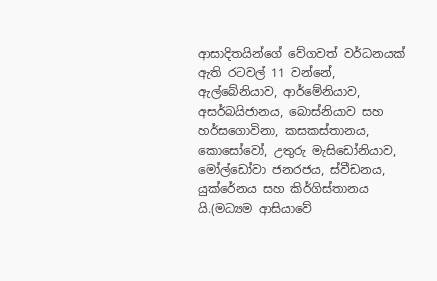ආසාදිතයින්ගේ වේගවත් වර්ධනයක් ඇති රටවල් 11 වන්නේ, ඇල්බේනියාව, ආර්මේනියාව, අසර්බයිජානය, බොස්නියාව සහ හර්සගොවිනා, කසකස්තානය, කොසෝවෝ, උතුරු මැසිඩෝනියාව, මෝල්ඩෝවා ජනරජය, ස්වීඩනය, යුක්රේනය සහ කිර්ගිස්තානය යි.(මධ්‍යම ආසියාවේ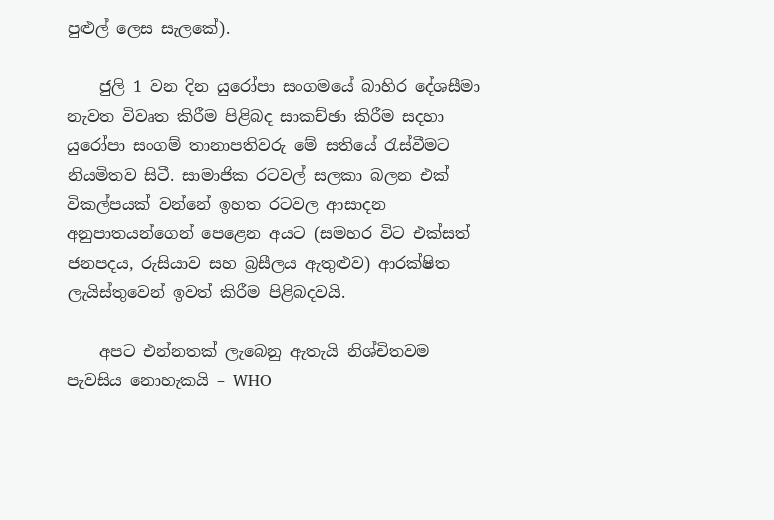පුළුල් ලෙස සැලකේ).

    ජුලි 1 වන දින යුරෝපා සංගමයේ බාහිර දේශසීමා නැවත විවෘත කිරීම පිළිබද සාකච්ඡා කිරීම සදහා යුරෝපා සංගම් තානාපතිවරු මේ සතියේ රැස්වීමට නියමිතව සිටී. සාමාජික රටවල් සලකා බලන එක් විකල්පයක් වන්නේ ඉහත රටවල ආසාදන අනුපාතයන්ගෙන් පෙළෙන අයට (සමහර විට එක්සත් ජනපදය, රුසියාව සහ බ්‍රසීලය ඇතුළුව) ආරක්ෂිත ලැයිස්තුවෙන් ඉවත් කිරීම පිළිබදවයි.

    අපට එන්නතක් ලැබෙනු ඇතැයි නිශ්චිතවම පැවසිය නොහැකයි – WHO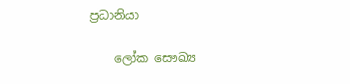ප්‍රධානියා

    ලෝක සෞඛ්‍ය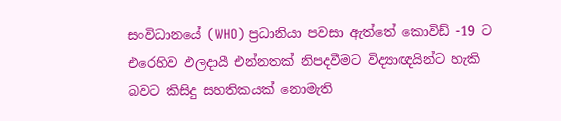සංවිධානයේ (WHO) ප්‍රධානියා පවසා ඇත්තේ කොවිඩ් -19 ට එරෙහිව ඵලදායී එන්නතක් නිපදවීමට විද්‍යාඥයින්ට හැකි බවට කිසිදු සහතිකයක් නොමැති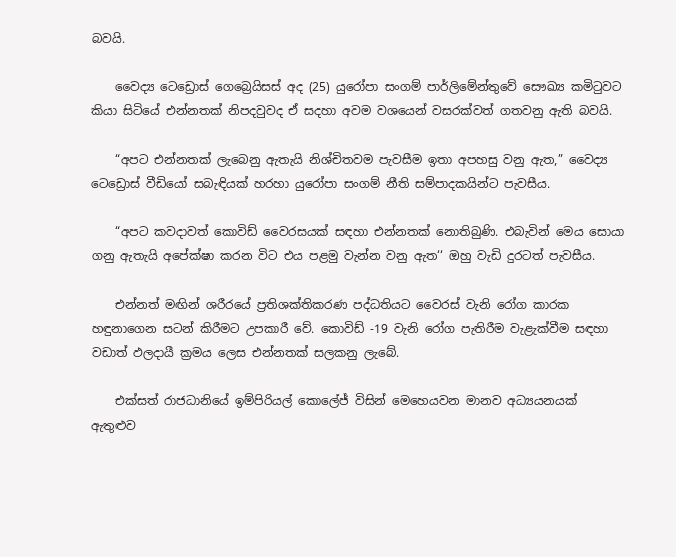බවයි.

    වෛද්‍ය ටෙඩ්‍රොස් ගෙබ්‍රෙයිසස් අද (25) යුරෝපා සංගම් පාර්ලිමේන්තුවේ සෞඛ්‍ය කමිටුවට කියා සිටියේ එන්නතක් නිපදවුවද ඒ සදහා අවම වශයෙන් වසරක්වත් ගතවනු ඇති බවයි.

    “අපට එන්නතක් ලැබෙනු ඇතැයි නිශ්චිතවම පැවසීම ඉතා අපහසු වනු ඇත,” වෛද්‍ය ටෙඩ්‍රොස් වීඩියෝ සබැඳියක් හරහා යුරෝපා සංගම් නීති සම්පාදකයින්ට පැවසීය.

    “අපට කවදාවත් කොවිඩ් වෛරසයක් සඳහා එන්නතක් නොතිබුණි. එබැවින් මෙය සොයා ගනු ඇතැයි අපේක්ෂා කරන විට එය පළමු වැන්න වනු ඇත‘‘ ඔහු වැඩි දුරටත් පැවසීය.

    එන්නත් මඟින් ශරීරයේ ප්‍රතිශක්තිකරණ පද්ධතියට වෛරස් වැනි රෝග කාරක හඳුනාගෙන සටන් කිරීමට උපකාරී වේ. කොවිඩ් -19 වැනි රෝග පැතිරීම වැළැක්වීම සඳහා වඩාත් ඵලදායී ක්‍රමය ලෙස එන්නතක් සලකනු ලැබේ.

    එක්සත් රාජධානියේ ඉම්පිරියල් කොලේජ් විසින් මෙහෙයවන මානව අධ්‍යයනයක් ඇතුළුව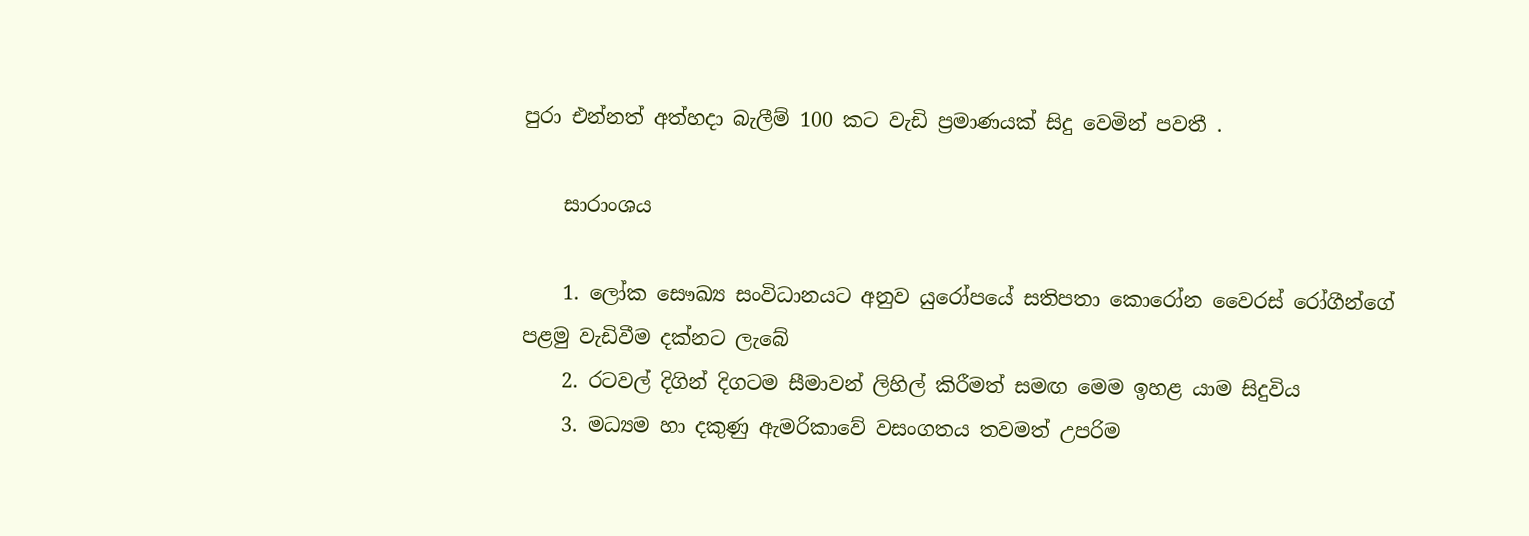පුරා එන්නත් අත්හදා බැලීම් 100 කට වැඩි ප්‍රමාණයක් සිදු වෙමින් පවතී .

    සාරාංශය

    1. ලෝක සෞඛ්‍ය සංවිධානයට අනුව යුරෝපයේ සතිපතා කොරෝන වෛරස් රෝගීන්ගේ පළමු වැඩිවීම දක්නට ලැබේ
    2. රටවල් දිගින් දිගටම සීමාවන් ලිහිල් කිරීමත් සමඟ මෙම ඉහළ යාම සිදුවිය
    3. මධ්‍යම හා දකුණු ඇමරිකාවේ වසංගතය තවමත් උපරිම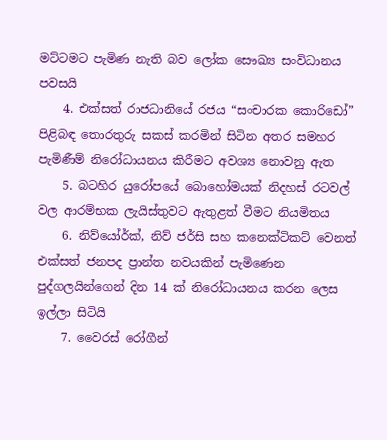මට්ටමට පැමිණ නැති බව ලෝක සෞඛ්‍ය සංවිධානය පවසයි
    4. එක්සත් රාජධානියේ රජය “සංචාරක කොරිඩෝ” පිළිබඳ තොරතුරු සකස් කරමින් සිටින අතර සමහර පැමිණීම් නිරෝධායනය කිරීමට අවශ්‍ය නොවනු ඇත
    5. බටහිර යුරෝපයේ බොහෝමයක් නිදහස් රටවල් වල ආරම්භක ලැයිස්තුවට ඇතුළත් වීමට නියමිතය
    6. නිව්යෝර්ක්, නිව් ජර්සි සහ කනෙක්ටිකට් වෙනත් එක්සත් ජනපද ප්‍රාන්ත නවයකින් පැමිණෙන පුද්ගලයින්ගෙන් දින 14 ක් නිරෝධායනය කරන ලෙස ඉල්ලා සිටියි
    7. වෛරස් රෝගීන්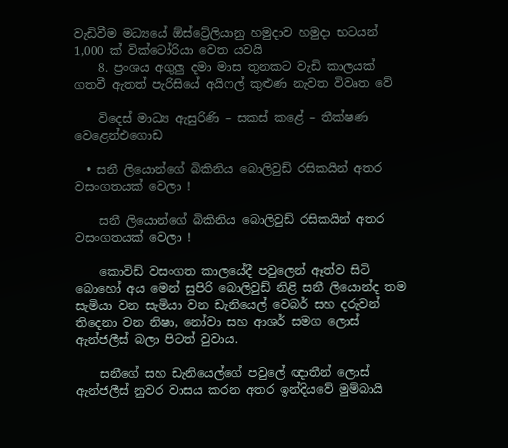වැඩිවීම මධ්‍යයේ ඕස්ට්‍රේලියානු හමුදාව හමුදා භටයන් 1,000 ක් වික්ටෝරියා වෙත යවයි
    8. ප්‍රංශය අගුලු දමා මාස තුනකට වැඩි කාලයක් ගතවී ඇතත් පැරිසියේ අයිෆල් කුළුණ නැවත විවෘත වේ

    විදෙස් මාධ්‍ය ඇසුරිණි – සකස් කළේ – තීක්ෂණ වෙළෙන්එගොඩ

  • සනී ලියොන්ගේ බිකිනිය බොලිවුඩ් රසිකයින් අතර වසංගතයක් වෙලා !

    සනී ලියොන්ගේ බිකිනිය බොලිවුඩ් රසිකයින් අතර වසංගතයක් වෙලා !

    කොවිඩ් වසංගත කාලයේදී පවුලෙන් ඈත්ව සිටි බොහෝ අය මෙන් සුපිරි බොලිවුඩ් නිළි සනී ලියොන්ද තම සැමියා වන සැමියා වන ඩැනියෙල් වෙබර් සහ දරුවන් තිදෙනා වන නිෂා, නෝවා සහ ආශර් සමග ලොස් ඇන්ජලීස් බලා පිටත් වුවාය.

    සනීගේ සහ ඩැනියෙල්ගේ පවුලේ ඥාතීන් ලොස් ඇන්ජලීස් නුවර වාසය කරන අතර ඉන්දියවේ මුම්බායි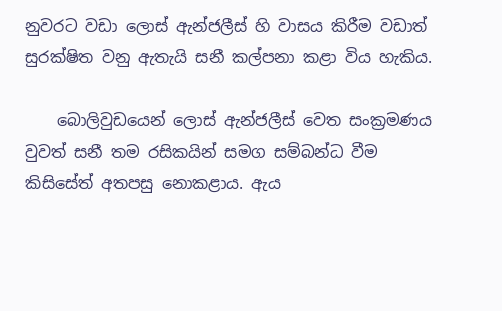නුවරට වඩා ලොස් ඇන්ජලීස් හි වාසය කිරීම වඩාත් සුරක්ෂිත වනු ඇතැයි සනී කල්පනා කළා විය හැකිය.

    බොලිවුඩයෙන් ලොස් ඇන්ජලීස් වෙත සංක්‍රමණය වුවත් සනී තම රසිකයින් සමග සම්බන්ධ වීම කිසිසේත් අතපසු නොකළාය. ඇය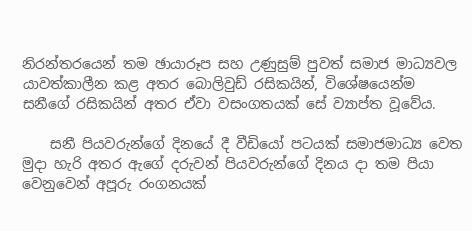නිරන්තරයෙන් තම ඡායාරූප සහ උණුසුම් පුවත් සමාජ මාධ්‍යවල යාවත්කාලීන කළ අතර බොලිවුඩ් රසිකයින්, විශේෂයෙන්ම සනීගේ රසිකයින් අතර ඒවා වසංගතයක් සේ ව්‍යාප්ත වූවේය.

    සනී පියවරුන්ගේ දිනයේ දී වීඩියෝ පටයක් සමාජමාධ්‍ය වෙත මුදා හැරි අතර ඇගේ දරුවන් පියවරුන්ගේ දිනය දා තම පියා වෙනුවෙන් අපූරු රංගනයක්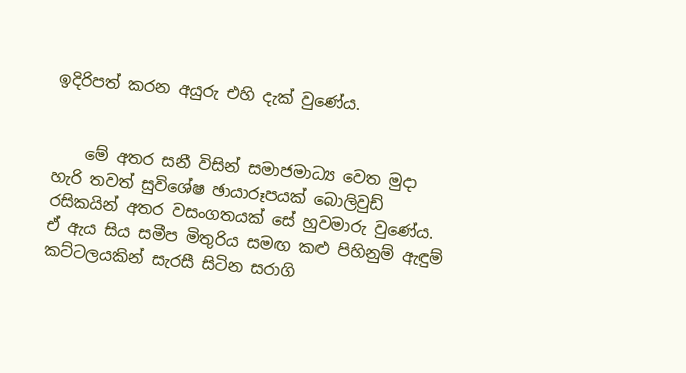ඉදිරිපත් කරන අයුරු එහි දැක් වුණේය.


    මේ අතර සනී විසින් සමාජමාධ්‍ය වෙත මුදා හැරි තවත් සුවිශේෂ ඡායාරූපයක් බොලිවුඩ් රසිකයින් අතර වසංගතයක් සේ හුවමාරු වුණේය. ඒ ඇය සිය සමීප මිතුරිය සමඟ කළු පිහිනුම් ඇඳුම් කට්ටලයකින් සැරසී සිටින සරාගි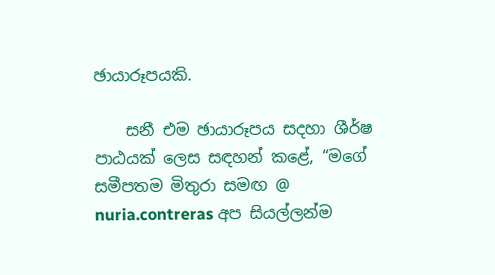ඡායාරූපයකි.

    සනී එම ඡායාරූපය සදහා ශීර්ෂ පාඨයක් ලෙස සඳහන් කළේ, “මගේ සමීපතම මිතුරා සමඟ @ nuria.contreras අප සියල්ලන්ම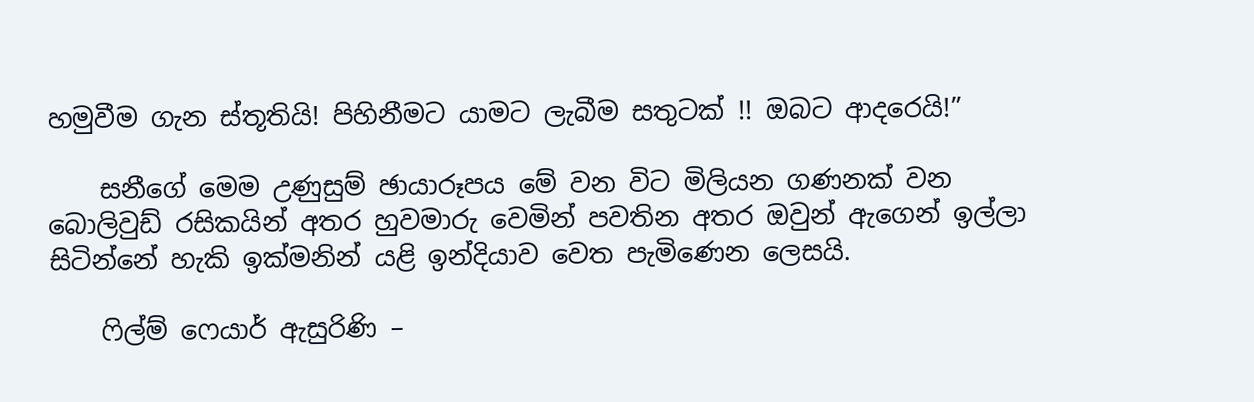හමුවීම ගැන ස්තූතියි! පිහිනීමට යාමට ලැබීම සතුටක් !! ඔබට ආදරෙයි!”

    සනීගේ මෙම උණුසුම් ඡායාරූපය මේ වන විට මිලියන ගණනක් වන බොලිවුඩ් රසිකයින් අතර හුවමාරු වෙමින් පවතින අතර ඔවුන් ඇගෙන් ඉල්ලා සිටින්නේ හැකි ඉක්මනින් යළි ඉන්දියාව වෙත පැමිණෙන ලෙසයි.

    ෆිල්ම් ෆෙයාර් ඇසුරිණි –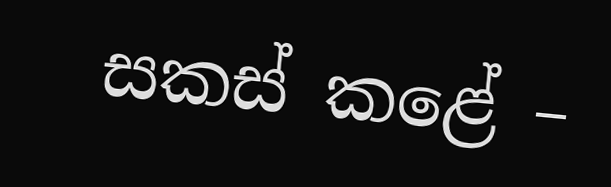සකස් කළේ –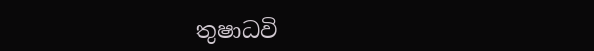තුෂාධවි